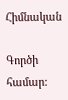Հիմնական

Գործի համար: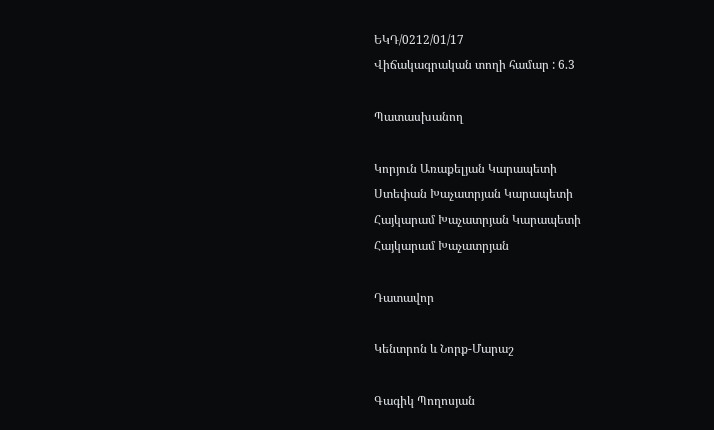ԵԿԴ/0212/01/17
Վիճակագրական տողի համար : 6.3

Պատասխանող

Կորյուն Առաքելյան Կարապետի
Ստեփան Խաչատրյան Կարապետի
Հայկարամ Խաչատրյան Կարապետի
Հայկարամ Խաչատրյան

Դատավոր

Կենտրոն և Նորք-Մարաշ

Գագիկ Պողոսյան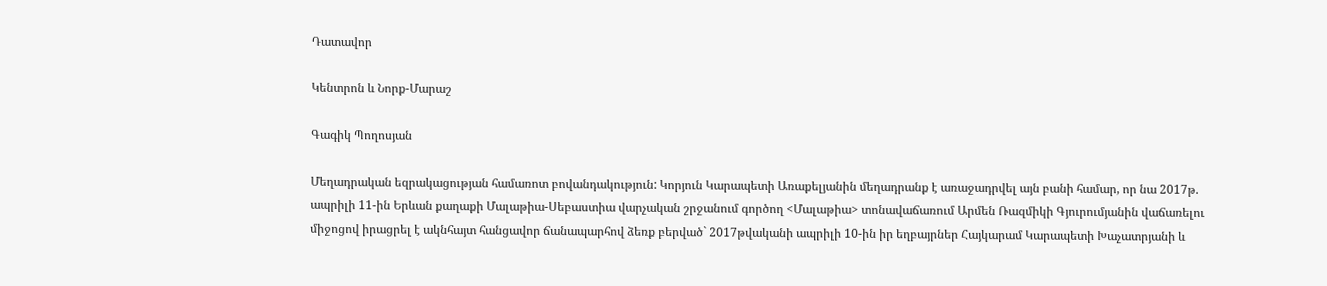Դատավոր

Կենտրոն և Նորք-Մարաշ

Գագիկ Պողոսյան

Մեղադրական եզրակացության համառոտ բովանդակություն: Կորյուն Կարապետի Առաքելյանին մեղադրանք է առաջադրվել այն բանի համար, որ նա 2017թ. ապրիլի 11-ին Երևան քաղաքի Մալաթիա-Սեբաստիա վարչական շրջանում գործող <Մալաթիա> տոնավաճառում Արմեն Ռազմիկի Գյուրումյանին վաճառելու միջոցով իրացրել է ակնհայտ հանցավոր ճանապարհով ձեռք բերված` 2017թվականի ապրիլի 10-ին իր եղբայրներ Հայկարամ Կարապետի Խաչատրյանի և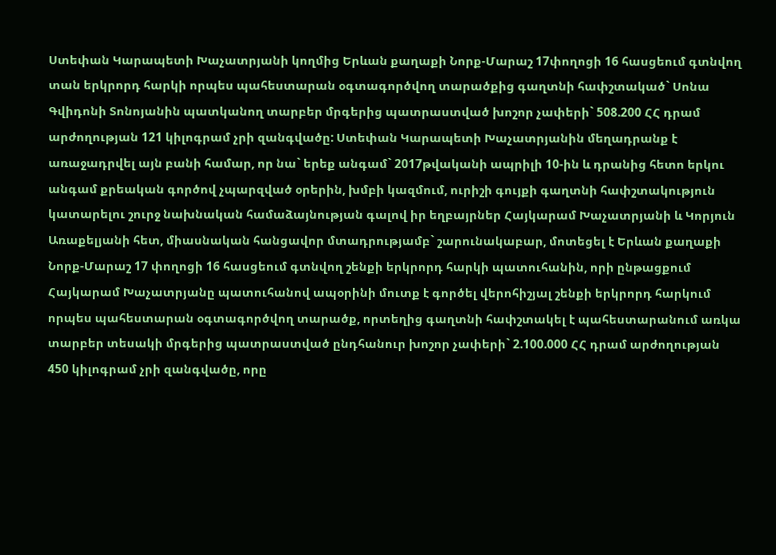Ստեփան Կարապետի Խաչատրյանի կողմից Երևան քաղաքի Նորք-Մարաշ 17փողոցի 16 հասցեում գտնվող տան երկրորդ հարկի որպես պահեստարան օգտագործվող տարածքից գաղտնի հափշտակած` Սոնա Գվիդոնի Տոնոյանին պատկանող տարբեր մրգերից պատրաստված խոշոր չափերի` 508.200 ՀՀ դրամ արժողության 121 կիլոգրամ չրի զանգվածը: Ստեփան Կարապետի Խաչատրյանին մեղադրանք է առաջադրվել այն բանի համար, որ նա` երեք անգամ` 2017թվականի ապրիլի 10-ին և դրանից հետո երկու անգամ քրեական գործով չպարզված օրերին, խմբի կազմում, ուրիշի գույքի գաղտնի հափշտակություն կատարելու շուրջ նախնական համաձայնության գալով իր եղբայրներ Հայկարամ Խաչատրյանի և Կորյուն Առաքելյանի հետ, միասնական հանցավոր մտադրությամբ` շարունակաբար, մոտեցել է Երևան քաղաքի Նորք-Մարաշ 17 փողոցի 16 հասցեում գտնվող շենքի երկրորդ հարկի պատուհանին, որի ընթացքում Հայկարամ Խաչատրյանը պատուհանով ապօրինի մուտք է գործել վերոհիշյալ շենքի երկրորդ հարկում որպես պահեստարան օգտագործվող տարածք, որտեղից գաղտնի հափշտակել է պահեստարանում առկա տարբեր տեսակի մրգերից պատրաստված ընդհանուր խոշոր չափերի` 2.100.000 ՀՀ դրամ արժողության 450 կիլոգրամ չրի զանգվածը, որը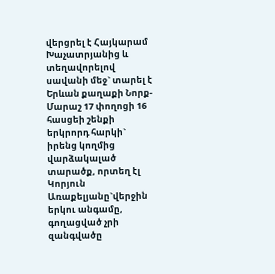վերցրել է Հայկարամ Խաչատրյանից և տեղավորելով սավանի մեջ` տարել է Երևան քաղաքի Նորք-Մարաշ 17 փողոցի 16 հասցեի շենքի երկրորդ հարկի` իրենց կողմից վարձակալած տարածք, որտեղ էլ Կորյուն Առաքելյանը`վերջին երկու անգամը, գողացված չրի զանգվածը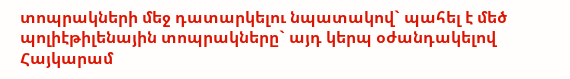տոպրակների մեջ դատարկելու նպատակով` պահել է մեծ պոլիէթիլենային տոպրակները` այդ կերպ օժանդակելով Հայկարամ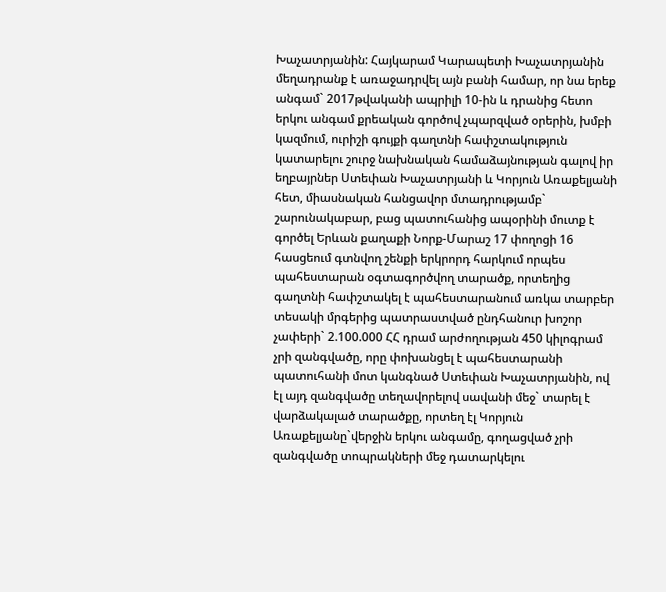Խաչատրյանին: Հայկարամ Կարապետի Խաչատրյանին մեղադրանք է առաջադրվել այն բանի համար, որ նա երեք անգամ` 2017թվականի ապրիլի 10-ին և դրանից հետո երկու անգամ քրեական գործով չպարզված օրերին, խմբի կազմում, ուրիշի գույքի գաղտնի հափշտակություն կատարելու շուրջ նախնական համաձայնության գալով իր եղբայրներ Ստեփան Խաչատրյանի և Կորյուն Առաքելյանի հետ, միասնական հանցավոր մտադրությամբ` շարունակաբար, բաց պատուհանից ապօրինի մուտք է գործել Երևան քաղաքի Նորք-Մարաշ 17 փողոցի 16 հասցեում գտնվող շենքի երկրորդ հարկում որպես պահեստարան օգտագործվող տարածք, որտեղից գաղտնի հափշտակել է պահեստարանում առկա տարբեր տեսակի մրգերից պատրաստված ընդհանուր խոշոր չափերի` 2.100.000 ՀՀ դրամ արժողության 450 կիլոգրամ չրի զանգվածը, որը փոխանցել է պահեստարանի պատուհանի մոտ կանգնած Ստեփան Խաչատրյանին, ով էլ այդ զանգվածը տեղավորելով սավանի մեջ` տարել է վարձակալած տարածքը, որտեղ էլ Կորյուն Առաքելյանը`վերջին երկու անգամը, գողացված չրի զանգվածը տոպրակների մեջ դատարկելու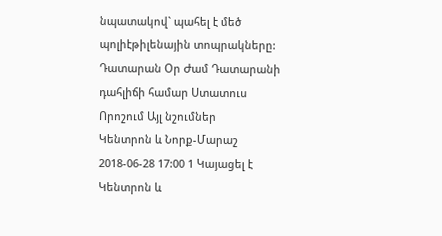նպատակով` պահել է մեծ պոլիէթիլենային տոպրակները:
Դատարան Օր Ժամ Դատարանի դահլիճի համար Ստատուս Որոշում Այլ նշումներ
Կենտրոն և Նորք-Մարաշ 2018-06-28 17:00 1 Կայացել է
Կենտրոն և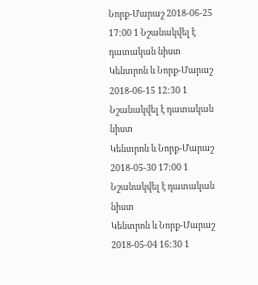Նորք-Մարաշ 2018-06-25 17:00 1 Նշանակվել է դատական նիստ
Կենտրոն և Նորք-Մարաշ 2018-06-15 12:30 1 Նշանակվել է դատական նիստ
Կենտրոն և Նորք-Մարաշ 2018-05-30 17:00 1 Նշանակվել է դատական նիստ
Կենտրոն և Նորք-Մարաշ 2018-05-04 16:30 1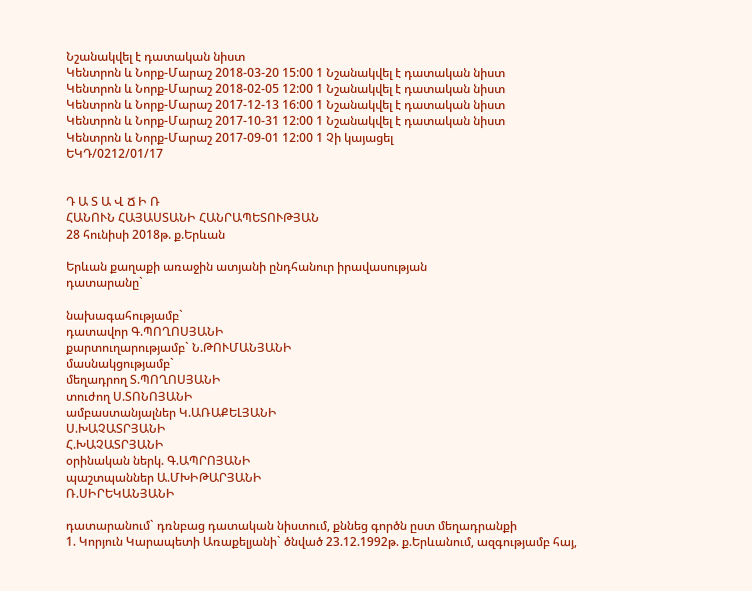Նշանակվել է դատական նիստ
Կենտրոն և Նորք-Մարաշ 2018-03-20 15:00 1 Նշանակվել է դատական նիստ
Կենտրոն և Նորք-Մարաշ 2018-02-05 12:00 1 Նշանակվել է դատական նիստ
Կենտրոն և Նորք-Մարաշ 2017-12-13 16:00 1 Նշանակվել է դատական նիստ
Կենտրոն և Նորք-Մարաշ 2017-10-31 12:00 1 Նշանակվել է դատական նիստ
Կենտրոն և Նորք-Մարաշ 2017-09-01 12:00 1 Չի կայացել
ԵԿԴ/0212/01/17


Դ Ա Տ Ա Վ Ճ Ի Ռ
ՀԱՆՈՒՆ ՀԱՅԱՍՏԱՆԻ ՀԱՆՐԱՊԵՏՈՒԹՅԱՆ
28 հունիսի 2018թ. ք.Երևան

Երևան քաղաքի առաջին ատյանի ընդհանուր իրավասության
դատարանը`

նախագահությամբ`
դատավոր Գ.ՊՈՂՈՍՅԱՆԻ
քարտուղարությամբ` Ն.ԹՈՒՄԱՆՅԱՆԻ
մասնակցությամբ`
մեղադրող Տ.ՊՈՂՈՍՅԱՆԻ
տուժող Ս.ՏՈՆՈՅԱՆԻ
ամբաստանյալներ Կ.ԱՌԱՔԵԼՅԱՆԻ
Ս.ԽԱՉԱՏՐՅԱՆԻ
Հ.ԽԱՉԱՏՐՅԱՆԻ
օրինական ներկ. Գ.ԱՊՐՈՅԱՆԻ
պաշտպաններ Ա.ՄԽԻԹԱՐՅԱՆԻ
Ռ.ՍԻՐԵԿԱՆՅԱՆԻ

դատարանում` դռնբաց դատական նիստում, քննեց գործն ըստ մեղադրանքի
1. Կորյուն Կարապետի Առաքելյանի` ծնված 23.12.1992թ. ք.Երևանում, ազգությամբ հայ,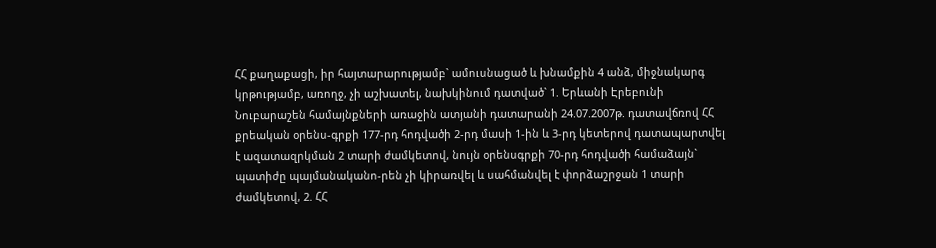ՀՀ քաղաքացի, իր հայտարարությամբ` ամուսնացած և խնամքին 4 անձ, միջնակարգ կրթությամբ, առողջ, չի աշխատել, նախկինում դատված` 1. Երևանի Էրեբունի Նուբարաշեն համայնքների առաջին ատյանի դատարանի 24.07.2007թ. դատավճռով ՀՀ քրեական օրենս-գրքի 177-րդ հոդվածի 2-րդ մասի 1-ին և 3-րդ կետերով դատապարտվել է ազատազրկման 2 տարի ժամկետով, նույն օրենսգրքի 70-րդ հոդվածի համաձայն` պատիժը պայմանականո-րեն չի կիրառվել և սահմանվել է փորձաշրջան 1 տարի ժամկետով, 2. ՀՀ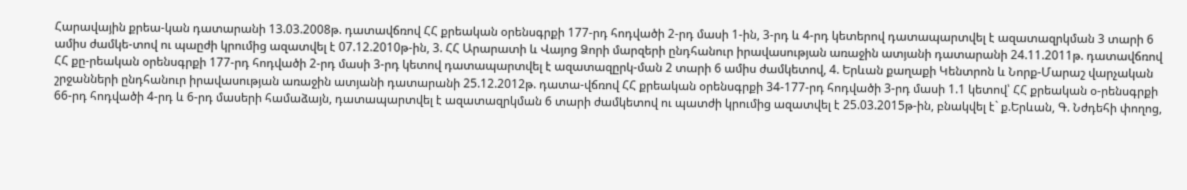Հարավային քրեա-կան դատարանի 13.03.2008թ. դատավճռով ՀՀ քրեական օրենսգրքի 177-րդ հոդվածի 2-րդ մասի 1-ին, 3-րդ և 4-րդ կետերով դատապարտվել է ազատազրկման 3 տարի 6 ամիս ժամկե-տով ու պաըժի կրումից ազատվել է 07.12.2010թ-ին, 3. ՀՀ Արարատի և Վայոց Ձորի մարզերի ընդհանուր իրավասության առաջին ատյանի դատարանի 24.11.2011թ. դատավճռով ՀՀ քը-րեական օրենսգրքի 177-րդ հոդվածի 2-րդ մասի 3-րդ կետով դատապարտվել է ազատազըրկ-ման 2 տարի 6 ամիս ժամկետով, 4. Երևան քաղաքի Կենտրոն և Նորք-Մարաշ վարչական շրջանների ընդհանուր իրավասության առաջին ատյանի դատարանի 25.12.2012թ. դատա-վճռով ՀՀ քրեական օրենսգրքի 34-177-րդ հոդվածի 3-րդ մասի 1.1 կետով՝ ՀՀ քրեական օ-րենսգրքի 66-րդ հոդվածի 4-րդ և 6-րդ մասերի համաձայն, դատապարտվել է ազատազրկման 6 տարի ժամկետով ու պատժի կրումից ազատվել է 25.03.2015թ-ին, բնակվել է` ք.Երևան, Գ. Նժդեհի փողոց,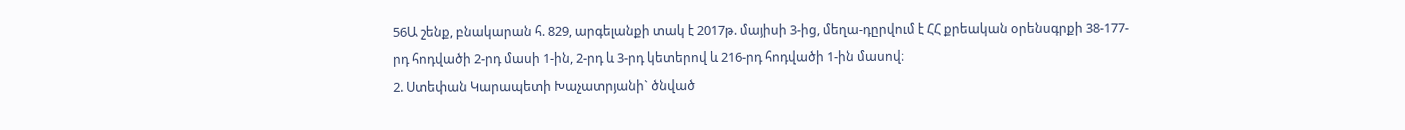56Ա շենք, բնակարան հ. 829, արգելանքի տակ է 2017թ. մայիսի 3-ից, մեղա-դըրվում է ՀՀ քրեական օրենսգրքի 38-177-րդ հոդվածի 2-րդ մասի 1-ին, 2-րդ և 3-րդ կետերով և 216-րդ հոդվածի 1-ին մասով։
2. Ստեփան Կարապետի Խաչատրյանի` ծնված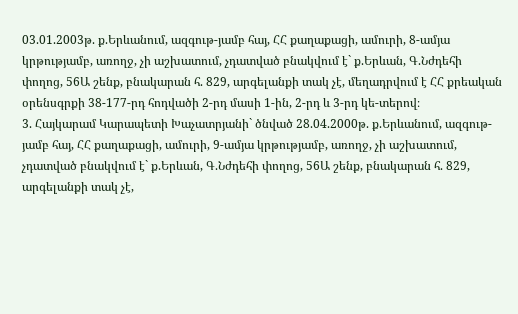03.01.2003թ. ք.Երևանում, ազգութ-յամբ հայ, ՀՀ քաղաքացի, ամուրի, 8-ամյա կրթությամբ, առողջ, չի աշխատում, չդատված բնակվում է` ք.Երևան, Գ.Նժդեհի փողոց, 56Ա շենք, բնակարան հ. 829, արգելանքի տակ չէ, մեղադրվում է ՀՀ քրեական օրենսգրքի 38-177-րդ հոդվածի 2-րդ մասի 1-ին, 2-րդ և 3-րդ կե-տերով։
3. Հայկարամ Կարապետի Խաչատրյանի` ծնված 28.04.2000թ. ք.Երևանում, ազգութ-յամբ հայ, ՀՀ քաղաքացի, ամուրի, 9-ամյա կրթությամբ, առողջ, չի աշխատում, չդատված բնակվում է` ք.Երևան, Գ.Նժդեհի փողոց, 56Ա շենք, բնակարան հ. 829, արգելանքի տակ չէ,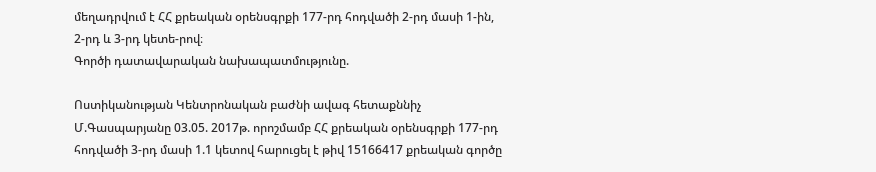մեղադրվում է ՀՀ քրեական օրենսգրքի 177-րդ հոդվածի 2-րդ մասի 1-ին, 2-րդ և 3-րդ կետե-րով։
Գործի դատավարական նախապատմությունը.

Ոստիկանության Կենտրոնական բաժնի ավագ հետաքննիչ Մ.Գասպարյանը 03.05. 2017թ. որոշմամբ ՀՀ քրեական օրենսգրքի 177-րդ հոդվածի 3-րդ մասի 1.1 կետով հարուցել է թիվ 15166417 քրեական գործը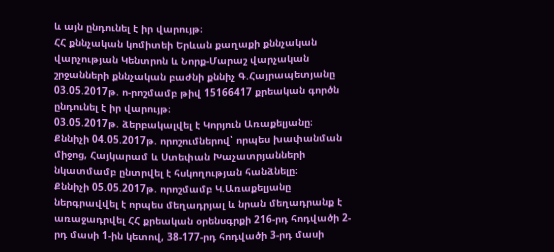և այն ընդունել է իր վարույթ։
ՀՀ քննչական կոմիտեի Երևան քաղաքի քննչական վարչության Կենտրոն և Նորք-Մարաշ վարչական շրջանների քննչական բաժնի քննիչ Գ.Հայրապետյանը 03.05.2017թ. ո-րոշմամբ թիվ 15166417 քրեական գործն ընդունել է իր վարույթ։
03.05.2017թ. ձերբակալվել է Կորյուն Առաքելյանը։
Քննիչի 04.05.2017թ. որոշումներով՝ որպես խափանման միջոց, Հայկարամ և Ստեփան Խաչատրյանների նկատմամբ ընտրվել է հսկողության հանձնելը։
Քննիչի 05.05.2017թ. որոշմամբ Կ.Առաքելյանը ներգրավվել է որպես մեղադրյալ և նրան մեղադրանք է առաջադրվել ՀՀ քրեական օրենսգրքի 216-րդ հոդվածի 2-րդ մասի 1-ին կետով, 38-177-րդ հոդվածի 3-րդ մասի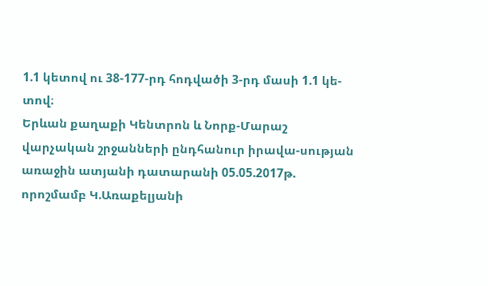1.1 կետով ու 38-177-րդ հոդվածի 3-րդ մասի 1.1 կե-տով։
Երևան քաղաքի Կենտրոն և Նորք-Մարաշ վարչական շրջանների ընդհանուր իրավա-սության առաջին ատյանի դատարանի 05.05.2017թ. որոշմամբ Կ.Առաքելյանի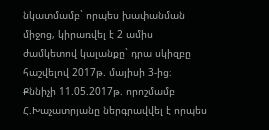նկատմամբ` որպես խափանման միջոց, կիրառվել է 2 ամիս ժամկետով կալանքը` դրա սկիզբը հաշվելով 2017թ. մայիսի 3-ից։
Քննիչի 11.05.2017թ. որոշմամբ Հ.Խաչատրյանը ներգրավվել է որպես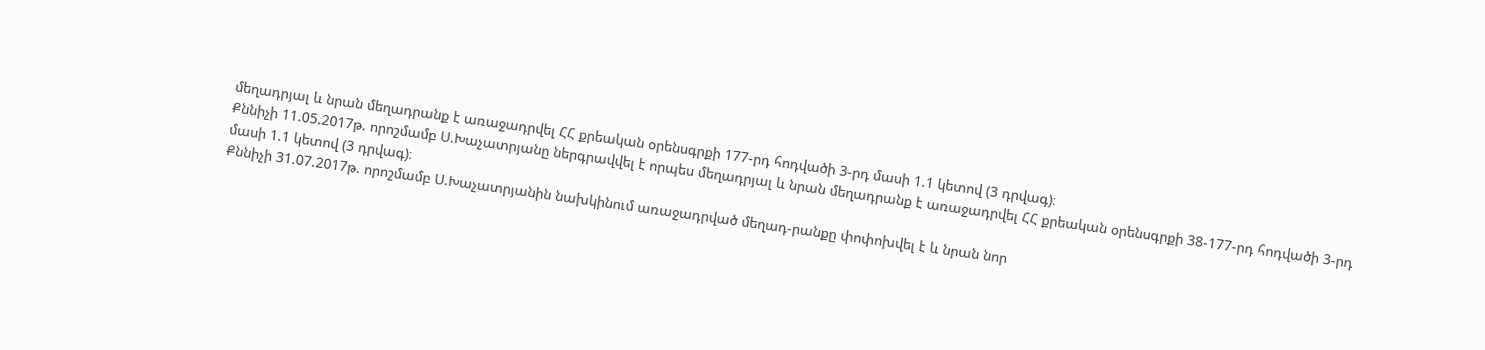մեղադրյալ և նրան մեղադրանք է առաջադրվել ՀՀ քրեական օրենսգրքի 177-րդ հոդվածի 3-րդ մասի 1.1 կետով (3 դրվագ)։
Քննիչի 11.05.2017թ. որոշմամբ Ս.Խաչատրյանը ներգրավվել է որպես մեղադրյալ և նրան մեղադրանք է առաջադրվել ՀՀ քրեական օրենսգրքի 38-177-րդ հոդվածի 3-րդ մասի 1.1 կետով (3 դրվագ)։
Քննիչի 31.07.2017թ. որոշմամբ Ս.Խաչատրյանին նախկինում առաջադրված մեղադ-րանքը փոփոխվել է և նրան նոր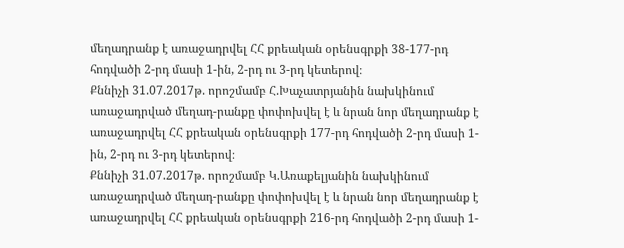մեղադրանք է առաջադրվել ՀՀ քրեական օրենսգրքի 38-177-րդ հոդվածի 2-րդ մասի 1-ին, 2-րդ ու 3-րդ կետերով։
Քննիչի 31.07.2017թ. որոշմամբ Հ.Խաչատրյանին նախկինում առաջադրված մեղադ-րանքը փոփոխվել է և նրան նոր մեղադրանք է առաջադրվել ՀՀ քրեական օրենսգրքի 177-րդ հոդվածի 2-րդ մասի 1-ին, 2-րդ ու 3-րդ կետերով։
Քննիչի 31.07.2017թ. որոշմամբ Կ.Առաքելյանին նախկինում առաջադրված մեղադ-րանքը փոփոխվել է և նրան նոր մեղադրանք է առաջադրվել ՀՀ քրեական օրենսգրքի 216-րդ հոդվածի 2-րդ մասի 1-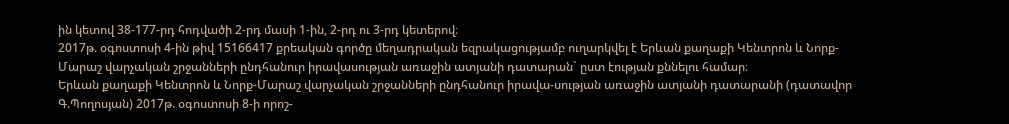ին կետով 38-177-րդ հոդվածի 2-րդ մասի 1-ին, 2-րդ ու 3-րդ կետերով։
2017թ. օգոստոսի 4-ին թիվ 15166417 քրեական գործը մեղադրական եզրակացությամբ ուղարկվել է Երևան քաղաքի Կենտրոն և Նորք-Մարաշ վարչական շրջանների ընդհանուր իրավասության առաջին ատյանի դատարան` ըստ էության քննելու համար։
Երևան քաղաքի Կենտրոն և Նորք-Մարաշ վարչական շրջանների ընդհանուր իրավա-սության առաջին ատյանի դատարանի (դատավոր Գ.Պողոսյան) 2017թ. օգոստոսի 8-ի որոշ-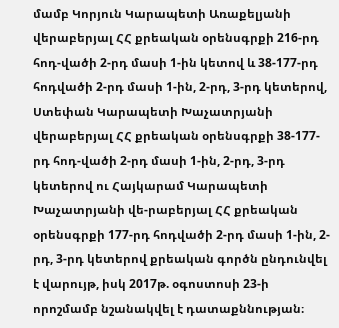մամբ Կորյուն Կարապետի Առաքելյանի վերաբերյալ ՀՀ քրեական օրենսգրքի 216-րդ հոդ-վածի 2-րդ մասի 1-ին կետով և 38-177-րդ հոդվածի 2-րդ մասի 1-ին, 2-րդ, 3-րդ կետերով, Ստեփան Կարապետի Խաչատրյանի վերաբերյալ ՀՀ քրեական օրենսգրքի 38-177-րդ հոդ-վածի 2-րդ մասի 1-ին, 2-րդ, 3-րդ կետերով ու Հայկարամ Կարապետի Խաչատրյանի վե-րաբերյալ ՀՀ քրեական օրենսգրքի 177-րդ հոդվածի 2-րդ մասի 1-ին, 2-րդ, 3-րդ կետերով քրեական գործն ընդունվել է վարույթ, իսկ 2017թ. օգոստոսի 23-ի որոշմամբ նշանակվել է դատաքննության։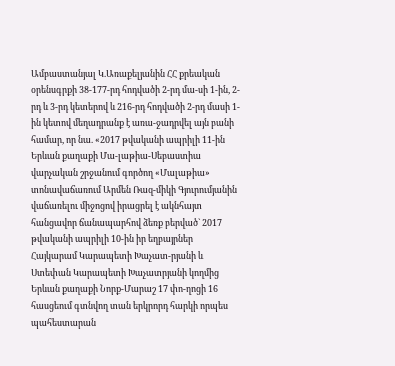Ամբաստանյալ Կ.Առաքելյանին ՀՀ քրեական օրենսգրքի 38-177-րդ հոդվածի 2-րդ մա-սի 1-ին, 2-րդ և 3-րդ կետերով և 216-րդ հոդվածի 2-րդ մասի 1-ին կետով մեղադրանք է առա-ջադրվել այն բանի համար, որ նա. «2017 թվականի ապրիլի 11-ին Երևան քաղաքի Մա-լաթիա-Սեբաստիա վարչական շրջանում գործող «Մալաթիա» տոնավաճառում Արմեն Ռազ-միկի Գյուրումյանին վաճառելու միջոցով իրացրել է ակնհայտ հանցավոր ճանապարհով ձեռք բերված` 2017 թվականի ապրիլի 10-ին իր եղբայրներ Հայկարամ Կարապետի Խաչատ-րյանի և Ստեփան Կարապետի Խաչատրյանի կողմից Երևան քաղաքի Նորք-Մարաշ 17 փո-ղոցի 16 հասցեում գտնվող տան երկրորդ հարկի որպես պահեստարան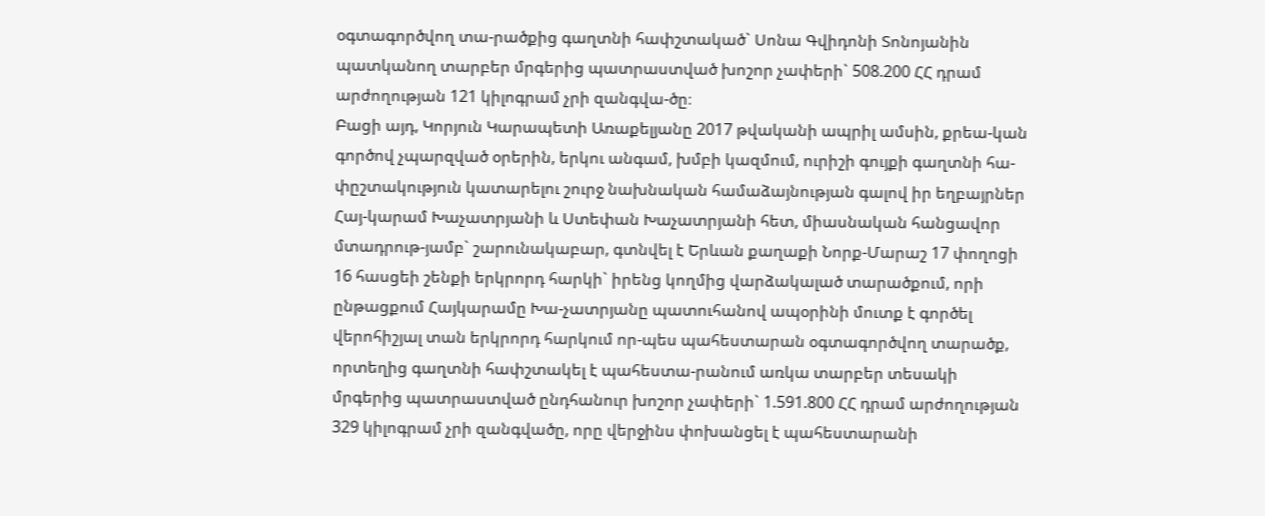օգտագործվող տա-րածքից գաղտնի հափշտակած` Սոնա Գվիդոնի Տոնոյանին պատկանող տարբեր մրգերից պատրաստված խոշոր չափերի` 508.200 ՀՀ դրամ արժողության 121 կիլոգրամ չրի զանգվա-ծը։
Բացի այդ, Կորյուն Կարապետի Առաքելյանը 2017 թվականի ապրիլ ամսին, քրեա-կան գործով չպարզված օրերին, երկու անգամ, խմբի կազմում, ուրիշի գույքի գաղտնի հա-փըշտակություն կատարելու շուրջ նախնական համաձայնության գալով իր եղբայրներ Հայ-կարամ Խաչատրյանի և Ստեփան Խաչատրյանի հետ, միասնական հանցավոր մտադրութ-յամբ` շարունակաբար, գտնվել է Երևան քաղաքի Նորք-Մարաշ 17 փողոցի 16 հասցեի շենքի երկրորդ հարկի` իրենց կողմից վարձակալած տարածքում, որի ընթացքում Հայկարամը Խա-չատրյանը պատուհանով ապօրինի մուտք է գործել վերոհիշյալ տան երկրորդ հարկում որ-պես պահեստարան օգտագործվող տարածք, որտեղից գաղտնի հափշտակել է պահեստա-րանում առկա տարբեր տեսակի մրգերից պատրաստված ընդհանուր խոշոր չափերի` 1.591.800 ՀՀ դրամ արժողության 329 կիլոգրամ չրի զանգվածը, որը վերջինս փոխանցել է պահեստարանի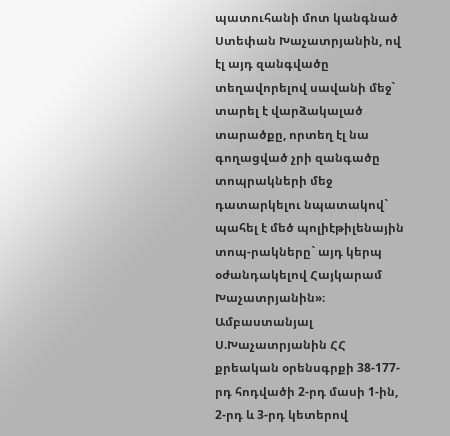պատուհանի մոտ կանգնած Ստեփան Խաչատրյանին, ով էլ այդ զանգվածը տեղավորելով սավանի մեջ` տարել է վարձակալած տարածքը, որտեղ էլ նա գողացված չրի զանգածը տոպրակների մեջ դատարկելու նպատակով` պահել է մեծ պոլիէթիլենային տոպ-րակները` այդ կերպ օժանդակելով Հայկարամ Խաչատրյանին»։
Ամբաստանյալ Ս.Խաչատրյանին ՀՀ քրեական օրենսգրքի 38-177-րդ հոդվածի 2-րդ մասի 1-ին, 2-րդ և 3-րդ կետերով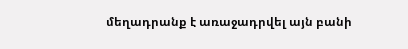մեղադրանք է առաջադրվել այն բանի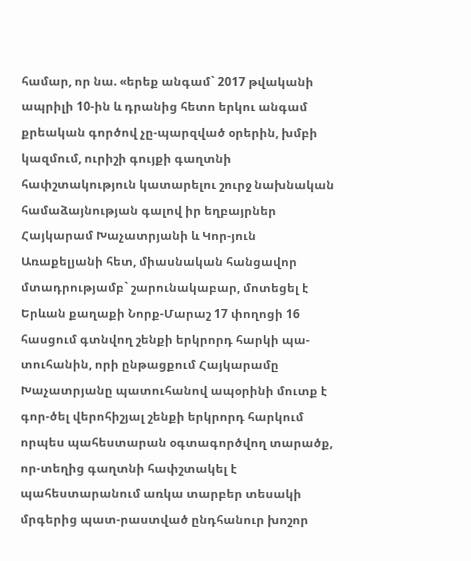համար, որ նա. «երեք անգամ` 2017 թվականի ապրիլի 10-ին և դրանից հետո երկու անգամ քրեական գործով չը-պարզված օրերին, խմբի կազմում, ուրիշի գույքի գաղտնի հափշտակություն կատարելու շուրջ նախնական համաձայնության գալով իր եղբայրներ Հայկարամ Խաչատրյանի և Կոր-յուն Առաքելյանի հետ, միասնական հանցավոր մտադրությամբ` շարունակաբար, մոտեցել է Երևան քաղաքի Նորք-Մարաշ 17 փողոցի 16 հասցում գտնվող շենքի երկրորդ հարկի պա-տուհանին, որի ընթացքում Հայկարամը Խաչատրյանը պատուհանով ապօրինի մուտք է գոր-ծել վերոհիշյալ շենքի երկրորդ հարկում որպես պահեստարան օգտագործվող տարածք, որ-տեղից գաղտնի հափշտակել է պահեստարանում առկա տարբեր տեսակի մրգերից պատ-րաստված ընդհանուր խոշոր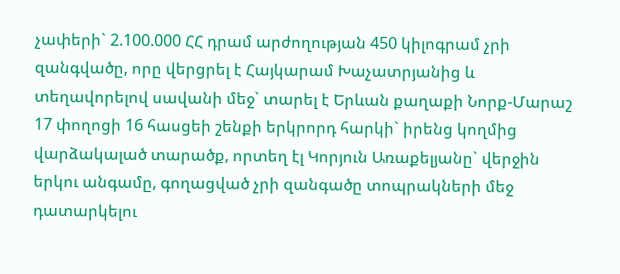չափերի` 2.100.000 ՀՀ դրամ արժողության 450 կիլոգրամ չրի զանգվածը, որը վերցրել է Հայկարամ Խաչատրյանից և տեղավորելով սավանի մեջ` տարել է Երևան քաղաքի Նորք-Մարաշ 17 փողոցի 16 հասցեի շենքի երկրորդ հարկի` իրենց կողմից վարձակալած տարածք, որտեղ էլ Կորյուն Առաքելյանը` վերջին երկու անգամը, գողացված չրի զանգածը տոպրակների մեջ դատարկելու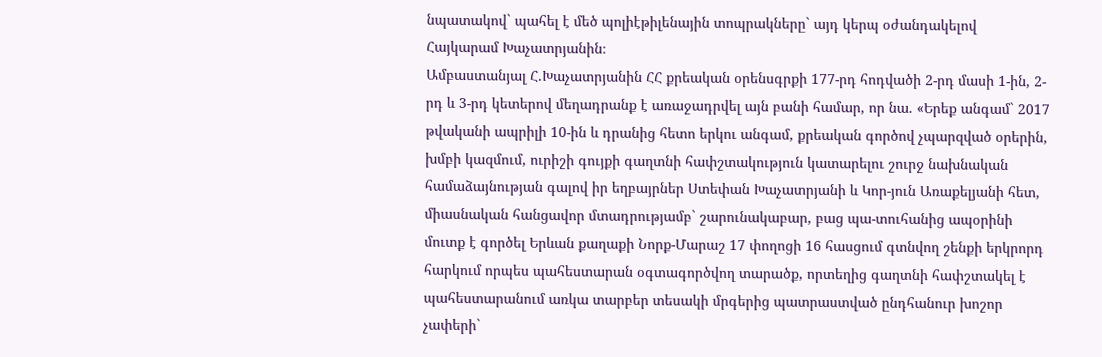նպատակով` պահել է մեծ պոլիէթիլենային տոպրակները` այդ կերպ օժանդակելով Հայկարամ Խաչատրյանին։
Ամբաստանյալ Հ.Խաչատրյանին ՀՀ քրեական օրենսգրքի 177-րդ հոդվածի 2-րդ մասի 1-ին, 2-րդ և 3-րդ կետերով մեղադրանք է առաջադրվել այն բանի համար, որ նա. «Երեք անգամ` 2017 թվականի ապրիլի 10-ին և դրանից հետո երկու անգամ, քրեական գործով չպարզված օրերին, խմբի կազմում, ուրիշի գույքի գաղտնի հափշտակություն կատարելու շուրջ նախնական համաձայնության գալով իր եղբայրներ Ստեփան Խաչատրյանի և Կոր-յուն Առաքելյանի հետ, միասնական հանցավոր մտադրությամբ` շարունակաբար, բաց պա-տուհանից ապօրինի մուտք է գործել Երևան քաղաքի Նորք-Մարաշ 17 փողոցի 16 հասցում գտնվող շենքի երկրորդ հարկում որպես պահեստարան օգտագործվող տարածք, որտեղից գաղտնի հափշտակել է պահեստարանում առկա տարբեր տեսակի մրգերից պատրաստված ընդհանուր խոշոր չափերի`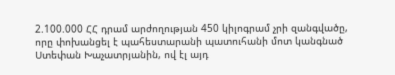2.100.000 ՀՀ դրամ արժողության 450 կիլոգրամ չրի զանգվածը, որը փոխանցել է պահեստարանի պատուհանի մոտ կանգնած Ստեփան Խաչատրյանին, ով էլ այդ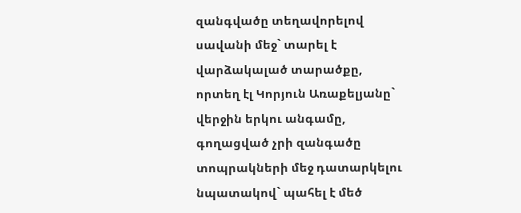զանգվածը տեղավորելով սավանի մեջ` տարել է վարձակալած տարածքը, որտեղ էլ Կորյուն Առաքելյանը` վերջին երկու անգամը, գողացված չրի զանգածը տոպրակների մեջ դատարկելու նպատակով` պահել է մեծ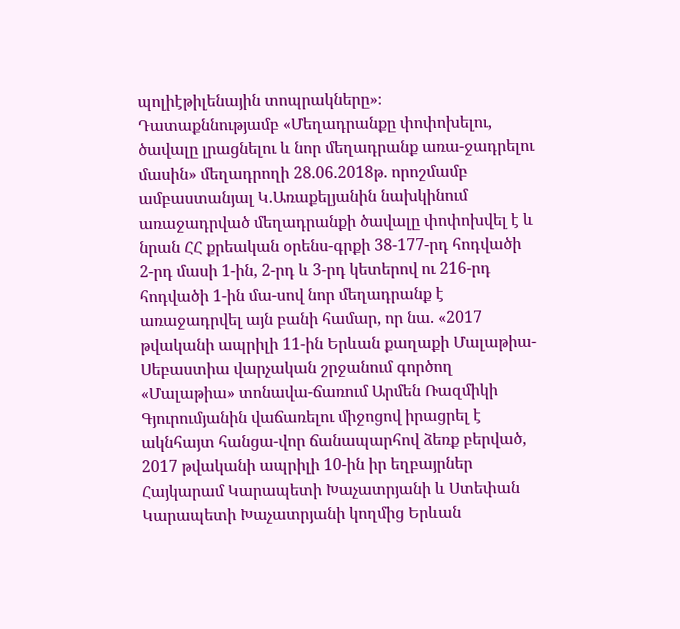պոլիէթիլենային տոպրակները»։
Դատաքննությամբ «Մեղադրանքը փոփոխելու, ծավալը լրացնելու և նոր մեղադրանք առա-ջադրելու մասին» մեղադրողի 28.06.2018թ. որոշմամբ ամբաստանյալ Կ.Առաքելյանին նախկինում առաջադրված մեղադրանքի ծավալը փոփոխվել է և նրան ՀՀ քրեական օրենս-գրքի 38-177-րդ հոդվածի 2-րդ մասի 1-ին, 2-րդ և 3-րդ կետերով ու 216-րդ հոդվածի 1-ին մա-սով նոր մեղադրանք է առաջադրվել այն բանի համար, որ նա. «2017 թվականի ապրիլի 11-ին Երևան քաղաքի Մալաթիա-Սեբաստիա վարչական շրջանում գործող «Մալաթիա» տոնավա-ճառում Արմեն Ռազմիկի Գյուրումյանին վաճառելու միջոցով իրացրել է ակնհայտ հանցա-վոր ճանապարհով ձեռք բերված, 2017 թվականի ապրիլի 10-ին իր եղբայրներ Հայկարամ Կարապետի Խաչատրյանի և Ստեփան Կարապետի Խաչատրյանի կողմից Երևան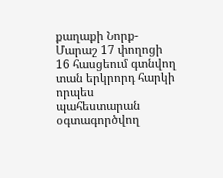քաղաքի Նորք-Մարաշ 17 փողոցի 16 հասցեում գտնվող տան երկրորդ հարկի որպես պահեստարան օգտագործվող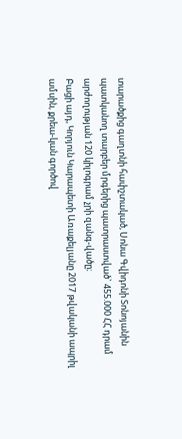տարածքից գաղտնի հափշտակած, Սոնա Գվիդոնի Տոնոյանին պատկանող տարբեր մրգերից պատրաստված` 455.000 ՀՀ դրամ արժողության 120 կիլոգրամ չրի զանգ-վածը։
Բացի այդ, Կորյուն Կարապետի Առաքելյանը 2017 թվականի ապրիլ ամսին, քրեա-կան գործով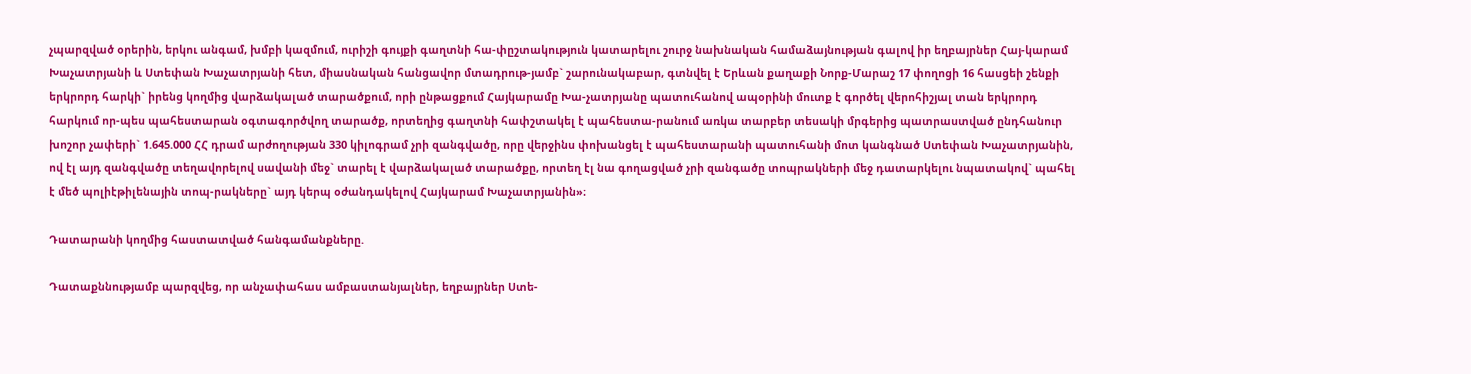չպարզված օրերին, երկու անգամ, խմբի կազմում, ուրիշի գույքի գաղտնի հա-փըշտակություն կատարելու շուրջ նախնական համաձայնության գալով իր եղբայրներ Հայ-կարամ Խաչատրյանի և Ստեփան Խաչատրյանի հետ, միասնական հանցավոր մտադրութ-յամբ` շարունակաբար, գտնվել է Երևան քաղաքի Նորք-Մարաշ 17 փողոցի 16 հասցեի շենքի երկրորդ հարկի` իրենց կողմից վարձակալած տարածքում, որի ընթացքում Հայկարամը Խա-չատրյանը պատուհանով ապօրինի մուտք է գործել վերոհիշյալ տան երկրորդ հարկում որ-պես պահեստարան օգտագործվող տարածք, որտեղից գաղտնի հափշտակել է պահեստա-րանում առկա տարբեր տեսակի մրգերից պատրաստված ընդհանուր խոշոր չափերի` 1.645.000 ՀՀ դրամ արժողության 330 կիլոգրամ չրի զանգվածը, որը վերջինս փոխանցել է պահեստարանի պատուհանի մոտ կանգնած Ստեփան Խաչատրյանին, ով էլ այդ զանգվածը տեղավորելով սավանի մեջ` տարել է վարձակալած տարածքը, որտեղ էլ նա գողացված չրի զանգածը տոպրակների մեջ դատարկելու նպատակով` պահել է մեծ պոլիէթիլենային տոպ-րակները` այդ կերպ օժանդակելով Հայկարամ Խաչատրյանին»։

Դատարանի կողմից հաստատված հանգամանքները.

Դատաքննությամբ պարզվեց, որ անչափահաս ամբաստանյալներ, եղբայրներ Ստե-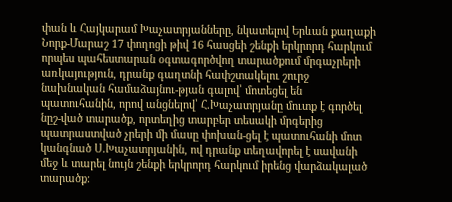փան և Հայկարամ Խաչատրյանները, նկատելով Երևան քաղաքի Նորք-Մարաշ 17 փողոցի թիվ 16 հասցեի շենքի երկրորդ հարկում որպես պահեստարան օգտագործվող տարածքում մրգաչրերի առկայություն, դրանք գաղտնի հափշտակելու շուրջ նախնական համաձայնու-թյան գալով՝ մոտեցել են պատուհանին, որով անցնելով՝ Հ.Խաչատրյանը մուտք է գործել նըշ-ված տարածք, որտեղից տարբեր տեսակի մրգերից պատրաստված չրերի մի մասը փոխան-ցել է պատուհանի մոտ կանգնած Ս.Խաչատրյանին, ով դրանք տեղավորել է սավանի մեջ և տարել նույն շենքի երկրորդ հարկում իրենց վարձակալած տարածք։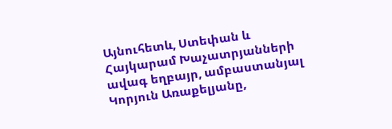Այնուհետև, Ստեփան և Հայկարամ Խաչատրյանների ավագ եղբայր, ամբաստանյալ Կորյուն Առաքելյանը,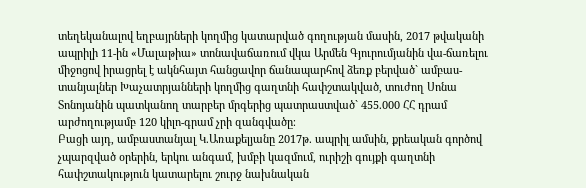տեղեկանալով եղբայրների կողմից կատարված գողության մասին, 2017 թվականի ապրիլի 11-ին «Մալաթիա» տոնավաճառում վկա Արմեն Գյուրումյանին վա-ճառելու միջոցով իրացրել է ակնհայտ հանցավոր ճանապարհով ձեռք բերված` ամբաս-տանյալներ Խաչատրյանների կողմից գաղտնի հափշտակված, տուժող Սոնա Տոնոյանին պատկանող տարբեր մրգերից պատրաստված` 455.000 ՀՀ դրամ արժողությամբ 120 կիլո-գրամ չրի զանգվածը։
Բացի այդ, ամբաստանյալ Կ.Առաքելյանը 2017թ. ապրիլ ամսին, քրեական գործով չպարզված օրերին, երկու անգամ, խմբի կազմում, ուրիշի գույքի գաղտնի հափշտակություն կատարելու շուրջ նախնական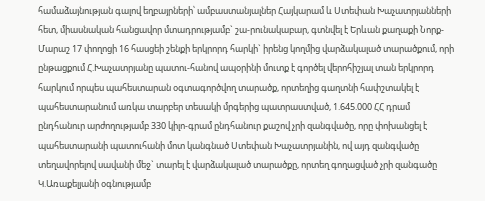համաձայնության գալով եղբայրների՝ ամբաստանյալներ Հայկարամ և Ստեփան Խաչատրյանների հետ, միասնական հանցավոր մտադրությամբ` շա-րունակաբար, գտնվել է Երևան քաղաքի Նորք-Մարաշ 17 փողոցի 16 հասցեի շենքի երկրորդ հարկի` իրենց կողմից վարձակալած տարածքում, որի ընթացքում Հ.Խաչատրյանը պատու-հանով ապօրինի մուտք է գործել վերոհիշյալ տան երկրորդ հարկում որպես պահեստարան օգտագործվող տարածք, որտեղից գաղտնի հափշտակել է պահեստարանում առկա տարբեր տեսակի մրգերից պատրաստված, 1.645.000 ՀՀ դրամ ընդհանուր արժողությամբ 330 կիլո-գրամ ընդհանուր քաշով չրի զանգվածը, որը փոխանցել է պահեստարանի պատուհանի մոտ կանգնած Ստեփան Խաչատրյանին, ով այդ զանգվածը տեղավորելով սավանի մեջ` տարել է վարձակալած տարածքը, որտեղ գողացված չրի զանգածը Կ.Առաքելյանի օգնությամբ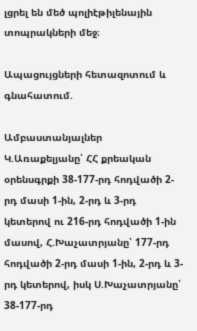լցրել են մեծ պոլիէթիլենային տոպրակների մեջ։

Ապացույցների հետազոտում և գնահատում.

Ամբաստանյալներ Կ.Առաքելյանը՝ ՀՀ քրեական օրենսգրքի 38-177-րդ հոդվածի 2-րդ մասի 1-ին, 2-րդ և 3-րդ կետերով ու 216-րդ հոդվածի 1-ին մասով, Հ.Խաչատրյանը՝ 177-րդ հոդվածի 2-րդ մասի 1-ին, 2-րդ և 3-րդ կետերով, իսկ Ս.Խաչատրյանը՝ 38-177-րդ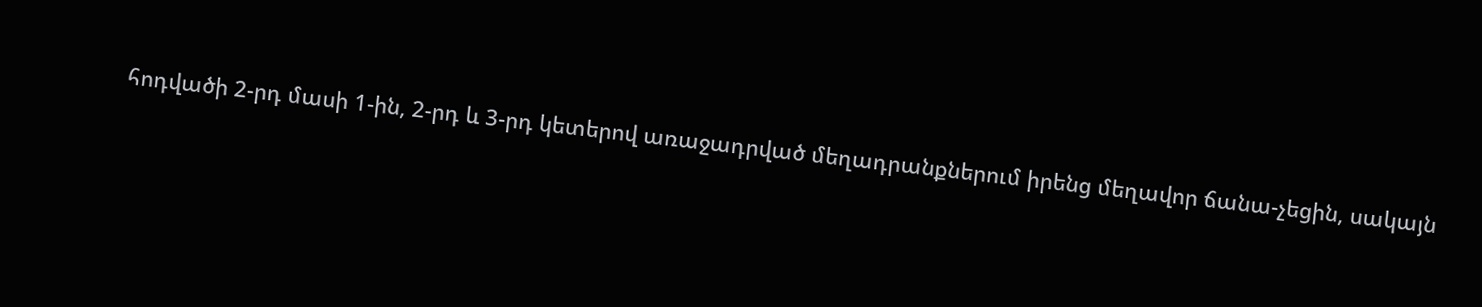հոդվածի 2-րդ մասի 1-ին, 2-րդ և 3-րդ կետերով առաջադրված մեղադրանքներում իրենց մեղավոր ճանա-չեցին, սակայն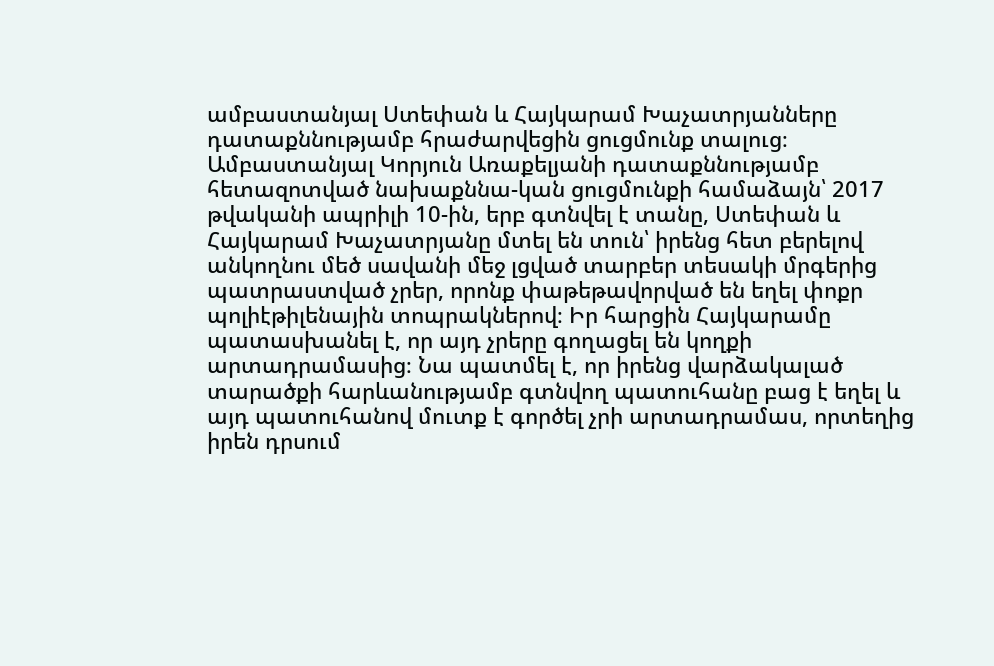ամբաստանյալ Ստեփան և Հայկարամ Խաչատրյանները դատաքննությամբ հրաժարվեցին ցուցմունք տալուց։
Ամբաստանյալ Կորյուն Առաքելյանի դատաքննությամբ հետազոտված նախաքննա-կան ցուցմունքի համաձայն՝ 2017 թվականի ապրիլի 10-ին, երբ գտնվել է տանը, Ստեփան և Հայկարամ Խաչատրյանը մտել են տուն՝ իրենց հետ բերելով անկողնու մեծ սավանի մեջ լցված տարբեր տեսակի մրգերից պատրաստված չրեր, որոնք փաթեթավորված են եղել փոքր պոլիէթիլենային տոպրակներով։ Իր հարցին Հայկարամը պատասխանել է, որ այդ չրերը գողացել են կողքի արտադրամասից։ Նա պատմել է, որ իրենց վարձակալած տարածքի հարևանությամբ գտնվող պատուհանը բաց է եղել և այդ պատուհանով մուտք է գործել չրի արտադրամաս, որտեղից իրեն դրսում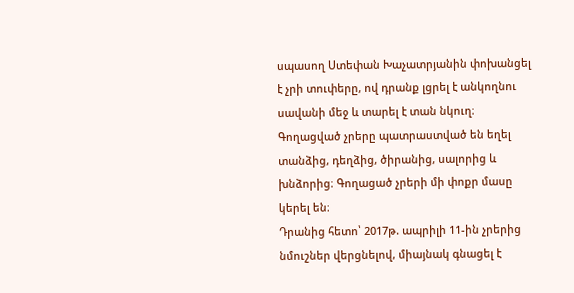սպասող Ստեփան Խաչատրյանին փոխանցել է չրի տուփերը, ով դրանք լցրել է անկողնու սավանի մեջ և տարել է տան նկուղ։ Գողացված չրերը պատրաստված են եղել տանձից, դեղձից, ծիրանից, սալորից և խնձորից։ Գողացած չրերի մի փոքր մասը կերել են։
Դրանից հետո՝ 2017թ. ապրիլի 11-ին չրերից նմուշներ վերցնելով, միայնակ գնացել է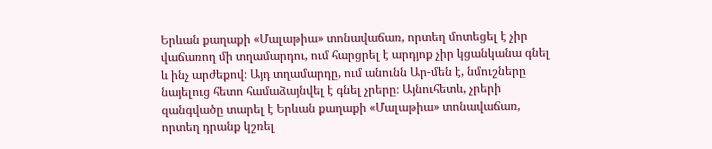Երևան քաղաքի «Մալաթիա» տոնավաճառ, որտեղ մոտեցել է չիր վաճառող մի տղամարդու, ում հարցրել է արդյոք չիր կցանկանա գնել և ինչ արժեքով։ Այդ տղամարդը, ում անունն Ար-մեն է, նմուշները նայելուց հետո համաձայնվել է գնել չրերը։ Այնուհետև, չրերի զանգվածը տարել է Երևան քաղաքի «Մալաթիա» տոնավաճառ, որտեղ դրանք կշռել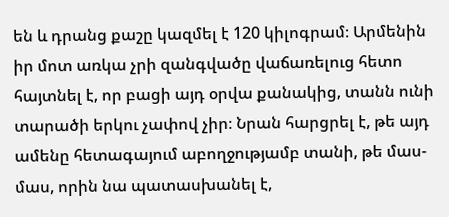են և դրանց քաշը կազմել է 120 կիլոգրամ։ Արմենին իր մոտ առկա չրի զանգվածը վաճառելուց հետո հայտնել է, որ բացի այդ օրվա քանակից, տանն ունի տարածի երկու չափով չիր։ Նրան հարցրել է, թե այդ ամենը հետագայում աբողջությամբ տանի, թե մաս-մաս, որին նա պատասխանել է,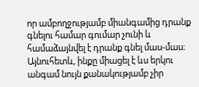որ ամբողջությամբ միանգամից դրանք գնելու համար գումար չունի և համաձայնվել է դրանք գնել մաս-մաս։
Այնուհետև, ինքը միացել է ևս երկու անգամ նույն քանակությամբ չիր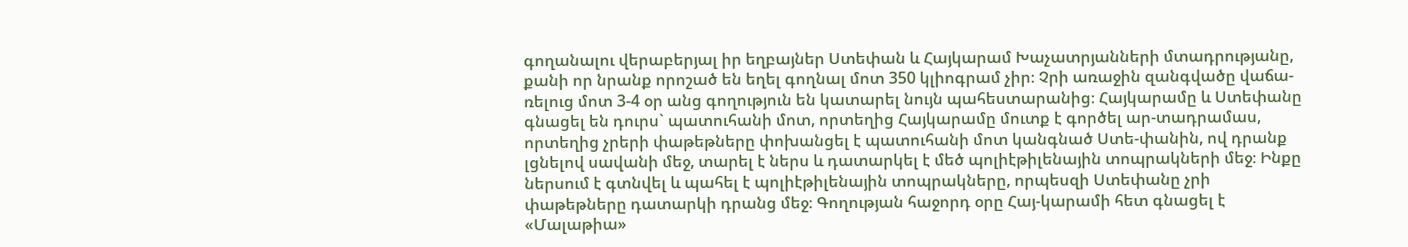գողանալու վերաբերյալ իր եղբայներ Ստեփան և Հայկարամ Խաչատրյանների մտադրությանը, քանի որ նրանք որոշած են եղել գողնալ մոտ 350 կլիոգրամ չիր։ Չրի առաջին զանգվածը վաճա-ռելուց մոտ 3-4 օր անց գողություն են կատարել նույն պահեստարանից։ Հայկարամը և Ստեփանը գնացել են դուրս` պատուհանի մոտ, որտեղից Հայկարամը մուտք է գործել ար-տադրամաս, որտեղից չրերի փաթեթները փոխանցել է պատուհանի մոտ կանգնած Ստե-փանին, ով դրանք լցնելով սավանի մեջ, տարել է ներս և դատարկել է մեծ պոլիէթիլենային տոպրակների մեջ։ Ինքը ներսում է գտնվել և պահել է պոլիէթիլենային տոպրակները, որպեսզի Ստեփանը չրի փաթեթները դատարկի դրանց մեջ։ Գողության հաջորդ օրը Հայ-կարամի հետ գնացել է «Մալաթիա»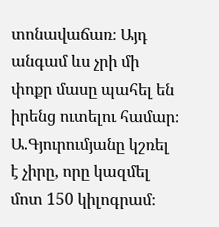տոնավաճառ։ Այդ անգամ ևս չրի մի փոքր մասը պահել են իրենց ուտելու համար։ Ա.Գյուրումյանը կշռել է չիրը, որը կազմել մոտ 150 կիլոգրամ։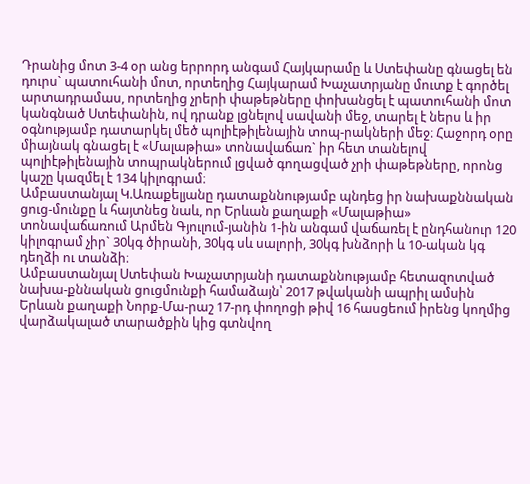Դրանից մոտ 3-4 օր անց երրորդ անգամ Հայկարամը և Ստեփանը գնացել են դուրս` պատուհանի մոտ, որտեղից Հայկարամ Խաչատրյանը մուտք է գործել արտադրամաս, որտեղից չրերի փաթեթները փոխանցել է պատուհանի մոտ կանգնած Ստեփանին, ով դրանք լցնելով սավանի մեջ, տարել է ներս և իր օգնությամբ դատարկել մեծ պոլիէթիլենային տոպ-րակների մեջ։ Հաջորդ օրը միայնակ գնացել է «Մալաթիա» տոնավաճառ` իր հետ տանելով պոլիէթիլենային տոպրակներում լցված գողացված չրի փաթեթները, որոնց կաշը կազմել է 134 կիլոգրամ։
Ամբաստանյալ Կ.Առաքելյանը դատաքննությամբ պնդեց իր նախաքննական ցուց-մունքը և հայտնեց նաև, որ Երևան քաղաքի «Մալաթիա» տոնավաճառում Արմեն Գյուլում-յանին 1-ին անգամ վաճառել է ընդհանուր 120 կիլոգրամ չիր` 30կգ ծիրանի, 30կգ սև սալորի, 30կգ խնձորի և 10-ական կգ դեղձի ու տանձի։
Ամբաստանյալ Ստեփան Խաչատրյանի դատաքննությամբ հետազոտված նախա-քննական ցուցմունքի համաձայն՝ 2017 թվականի ապրիլ ամսին Երևան քաղաքի Նորք-Մա-րաշ 17-րդ փողոցի թիվ 16 հասցեում իրենց կողմից վարձակալած տարածքին կից գտնվող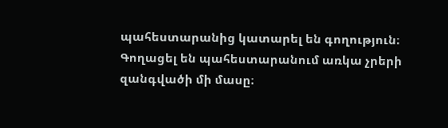պահեստարանից կատարել են գողություն։ Գողացել են պահեստարանում առկա չրերի զանգվածի մի մասը։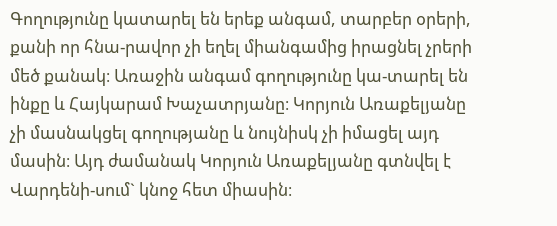Գողությունը կատարել են երեք անգամ, տարբեր օրերի, քանի որ հնա-րավոր չի եղել միանգամից իրացնել չրերի մեծ քանակ։ Առաջին անգամ գողությունը կա-տարել են ինքը և Հայկարամ Խաչատրյանը։ Կորյուն Առաքելյանը չի մասնակցել գողությանը և նույնիսկ չի իմացել այդ մասին։ Այդ ժամանակ Կորյուն Առաքելյանը գտնվել է Վարդենի-սում` կնոջ հետ միասին։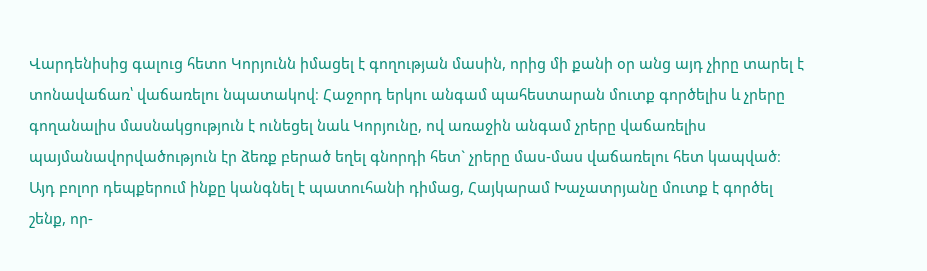Վարդենիսից գալուց հետո Կորյունն իմացել է գողության մասին, որից մի քանի օր անց այդ չիրը տարել է տոնավաճառ՝ վաճառելու նպատակով։ Հաջորդ երկու անգամ պահեստարան մուտք գործելիս և չրերը գողանալիս մասնակցություն է ունեցել նաև Կորյունը, ով առաջին անգամ չրերը վաճառելիս պայմանավորվածություն էր ձեռք բերած եղել գնորդի հետ` չրերը մաս-մաս վաճառելու հետ կապված։ Այդ բոլոր դեպքերում ինքը կանգնել է պատուհանի դիմաց, Հայկարամ Խաչատրյանը մուտք է գործել շենք, որ-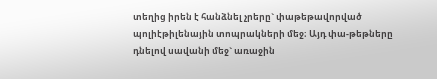տեղից իրեն է հանձնել չրերը` փաթեթավորված պոլիէթիլենային տոպրակների մեջ։ Այդ փա-թեթները դնելով սավանի մեջ` առաջին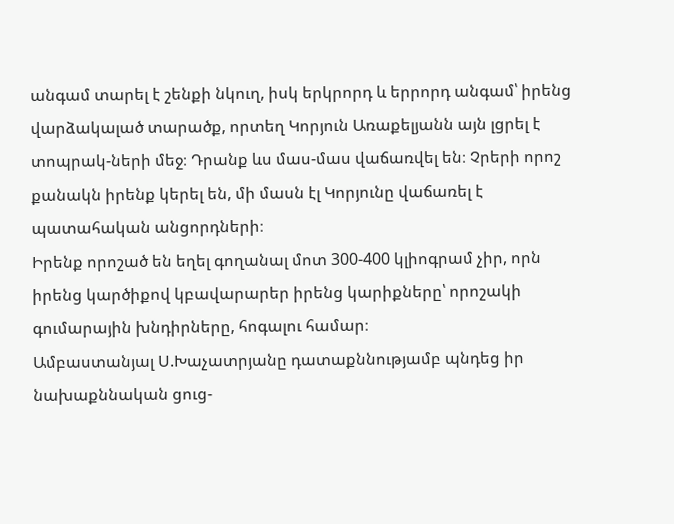անգամ տարել է շենքի նկուղ, իսկ երկրորդ և երրորդ անգամ՝ իրենց վարձակալած տարածք, որտեղ Կորյուն Առաքելյանն այն լցրել է տոպրակ-ների մեջ։ Դրանք ևս մաս-մաս վաճառվել են։ Չրերի որոշ քանակն իրենք կերել են, մի մասն էլ Կորյունը վաճառել է պատահական անցորդների։
Իրենք որոշած են եղել գողանալ մոտ 300-400 կլիոգրամ չիր, որն իրենց կարծիքով կբավարարեր իրենց կարիքները՝ որոշակի գումարային խնդիրները, հոգալու համար։
Ամբաստանյալ Ս.Խաչատրյանը դատաքննությամբ պնդեց իր նախաքննական ցուց-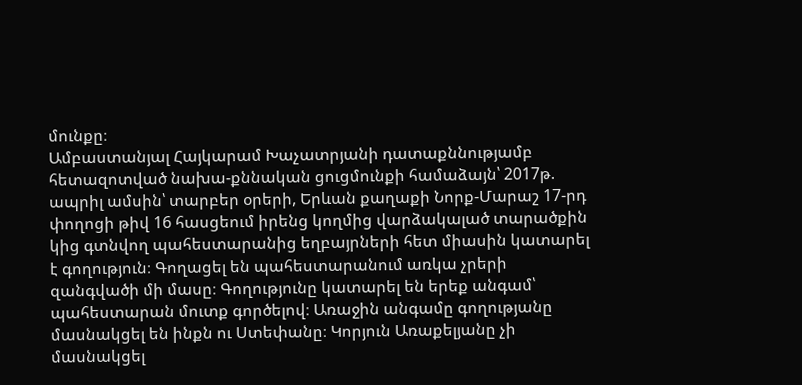մունքը։
Ամբաստանյալ Հայկարամ Խաչատրյանի դատաքննությամբ հետազոտված նախա-քննական ցուցմունքի համաձայն՝ 2017թ. ապրիլ ամսին՝ տարբեր օրերի, Երևան քաղաքի Նորք-Մարաշ 17-րդ փողոցի թիվ 16 հասցեում իրենց կողմից վարձակալած տարածքին կից գտնվող պահեստարանից եղբայրների հետ միասին կատարել է գողություն։ Գողացել են պահեստարանում առկա չրերի զանգվածի մի մասը։ Գողությունը կատարել են երեք անգամ՝ պահեստարան մուտք գործելով։ Առաջին անգամը գողությանը մասնակցել են ինքն ու Ստեփանը։ Կորյուն Առաքելյանը չի մասնակցել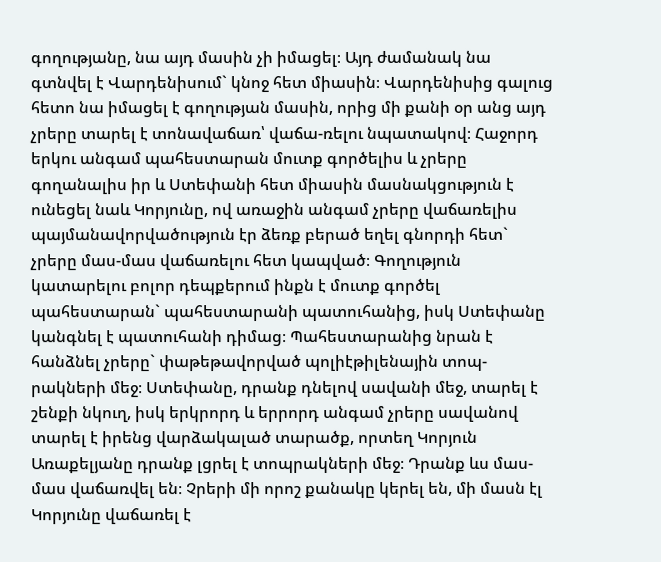գողությանը, նա այդ մասին չի իմացել։ Այդ ժամանակ նա գտնվել է Վարդենիսում` կնոջ հետ միասին։ Վարդենիսից գալուց հետո նա իմացել է գողության մասին, որից մի քանի օր անց այդ չրերը տարել է տոնավաճառ՝ վաճա-ռելու նպատակով։ Հաջորդ երկու անգամ պահեստարան մուտք գործելիս և չրերը գողանալիս իր և Ստեփանի հետ միասին մասնակցություն է ունեցել նաև Կորյունը, ով առաջին անգամ չրերը վաճառելիս պայմանավորվածություն էր ձեռք բերած եղել գնորդի հետ` չրերը մաս-մաս վաճառելու հետ կապված։ Գողություն կատարելու բոլոր դեպքերում ինքն է մուտք գործել պահեստարան` պահեստարանի պատուհանից, իսկ Ստեփանը կանգնել է պատուհանի դիմաց։ Պահեստարանից նրան է հանձնել չրերը` փաթեթավորված պոլիէթիլենային տոպ-րակների մեջ։ Ստեփանը, դրանք դնելով սավանի մեջ, տարել է շենքի նկուղ, իսկ երկրորդ և երրորդ անգամ չրերը սավանով տարել է իրենց վարձակալած տարածք, որտեղ Կորյուն Առաքելյանը դրանք լցրել է տոպրակների մեջ։ Դրանք ևս մաս-մաս վաճառվել են։ Չրերի մի որոշ քանակը կերել են, մի մասն էլ Կորյունը վաճառել է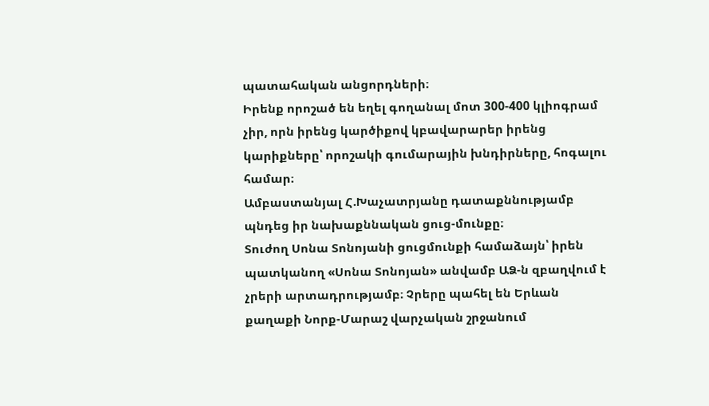պատահական անցորդների։
Իրենք որոշած են եղել գողանալ մոտ 300-400 կլիոգրամ չիր, որն իրենց կարծիքով կբավարարեր իրենց կարիքները՝ որոշակի գումարային խնդիրները, հոգալու համար։
Ամբաստանյալ Հ.Խաչատրյանը դատաքննությամբ պնդեց իր նախաքննական ցուց-մունքը։
Տուժող Սոնա Տոնոյանի ցուցմունքի համաձայն՝ իրեն պատկանող «Սոնա Տոնոյան» անվամբ ԱՁ-ն զբաղվում է չրերի արտադրությամբ։ Չրերը պահել են Երևան քաղաքի Նորք-Մարաշ վարչական շրջանում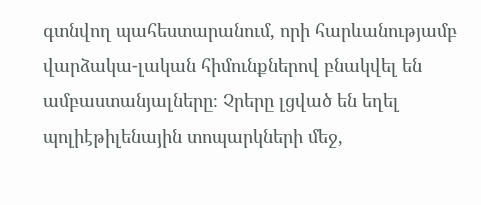գտնվող պահեստարանում, որի հարևանությամբ վարձակա-լական հիմունքներով բնակվել են ամբաստանյալները։ Չրերը լցված են եղել պոլիէթիլենային տոպարկների մեջ,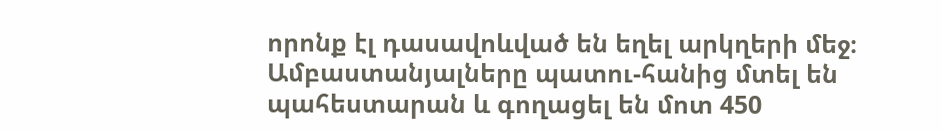որոնք էլ դասավոևված են եղել արկղերի մեջ։ Ամբաստանյալները պատու-հանից մտել են պահեստարան և գողացել են մոտ 450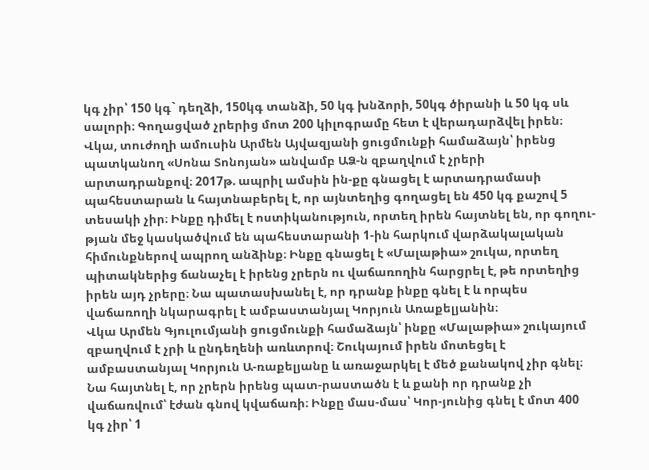կգ չիր՝ 150 կգ` դեղձի, 150կգ տանձի, 50 կգ խնձորի, 50կգ ծիրանի և 50 կգ սև սալորի։ Գողացված չրերից մոտ 200 կիլոգրամը հետ է վերադարձվել իրեն։
Վկա, տուժողի ամուսին Արմեն Այվազյանի ցուցմունքի համաձայն՝ իրենց պատկանող «Սոնա Տոնոյան» անվամբ ԱՁ-ն զբաղվում է չրերի արտադրանքով։ 2017թ. ապրիլ ամսին ին-քը գնացել է արտադրամասի պահեստարան և հայտնաբերել է, որ այնտեղից գողացել են 450 կգ քաշով 5 տեսակի չիր։ Ինքը դիմել է ոստիկանություն, որտեղ իրեն հայտնել են, որ գողու-թյան մեջ կասկածվում են պահեստարանի 1-ին հարկում վարձակալական հիմունքներով ապրող անձինք։ Ինքը գնացել է «Մալաթիա» շուկա, որտեղ պիտակներից ճանաչել է իրենց չրերն ու վաճառողին հարցրել է, թե որտեղից իրեն այդ չրերը։ Նա պատասխանել է, որ դրանք ինքը գնել է և որպես վաճառողի նկարագրել է ամբաստանյալ Կորյուն Առաքելյանին։
Վկա Արմեն Գյուլումյանի ցուցմունքի համաձայն՝ ինքը «Մալաթիա» շուկայում զբաղվում է չրի և ընդեղենի առևտրով։ Շուկայում իրեն մոտեցել է ամբաստանյալ Կորյուն Ա-ռաքելյանը և առաջարկել է մեծ քանակով չիր գնել։ Նա հայտնել է, որ չրերն իրենց պատ-րաստածն է և քանի որ դրանք չի վաճառվում՝ էժան գնով կվաճառի։ Ինքը մաս-մաս՝ Կոր-յունից գնել է մոտ 400 կգ չիր՝ 1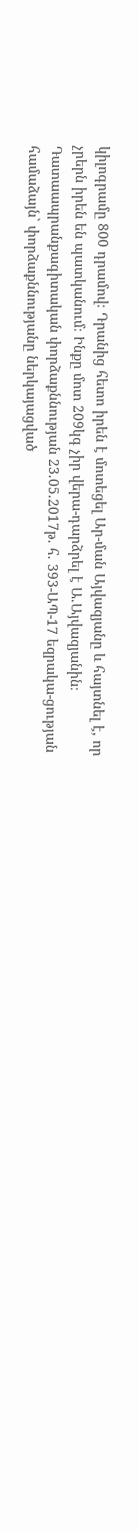կիլոգրամը 800 դրամով։ Դրանից հետո իրեն է մոտեցել Ար-ման Այվազյանը և հայտնել է, որ չրերն իրեն են պատկանում։ Ինքը մոտ 209կգ չիր վերա-դարձրել է Ա.Այվազյանին։
Դատաապրանքագիտական փորձաքննության 23.05.2017թ. հ. 393-ԱՊ-17 եզրակա-ցության համաձայն` փորձաքննությանը ներկայացված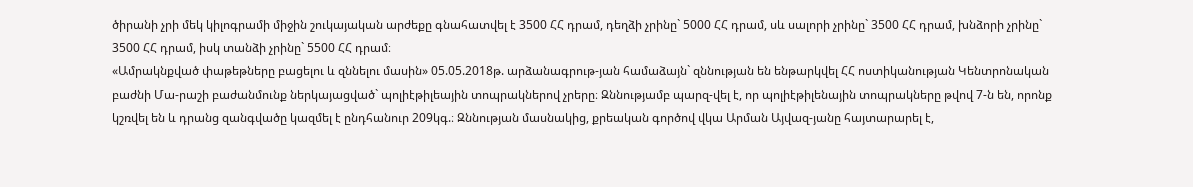ծիրանի չրի մեկ կիլոգրամի միջին շուկայական արժեքը գնահատվել է 3500 ՀՀ դրամ, դեղձի չրինը` 5000 ՀՀ դրամ, սև սալորի չրինը` 3500 ՀՀ դրամ, խնձորի չրինը` 3500 ՀՀ դրամ, իսկ տանձի չրինը` 5500 ՀՀ դրամ։
«Ամրակնքված փաթեթները բացելու և զննելու մասին» 05.05.2018թ. արձանագրութ-յան համաձայն` զննության են ենթարկվել ՀՀ ոստիկանության Կենտրոնական բաժնի Մա-րաշի բաժանմունք ներկայացված` պոլիէթիլեային տոպրակներով չրերը։ Զննությամբ պարզ-վել է, որ պոլիէթիլենային տոպրակները թվով 7-ն են, որոնք կշռվել են և դրանց զանգվածը կազմել է ընդհանուր 209կգ.։ Զննության մասնակից, քրեական գործով վկա Արման Այվազ-յանը հայտարարել է,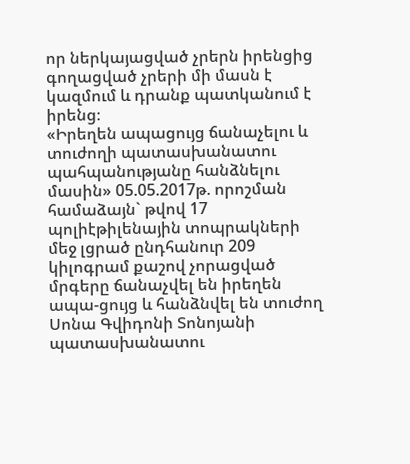որ ներկայացված չրերն իրենցից գողացված չրերի մի մասն է կազմում և դրանք պատկանում է իրենց։
«Իրեղեն ապացույց ճանաչելու և տուժողի պատասխանատու պահպանությանը հանձնելու մասին» 05.05.2017թ. որոշման համաձայն` թվով 17 պոլիէթիլենային տոպրակների մեջ լցրած ընդհանուր 209 կիլոգրամ քաշով չորացված մրգերը ճանաչվել են իրեղեն ապա-ցույց և հանձնվել են տուժող Սոնա Գվիդոնի Տոնոյանի պատասխանատու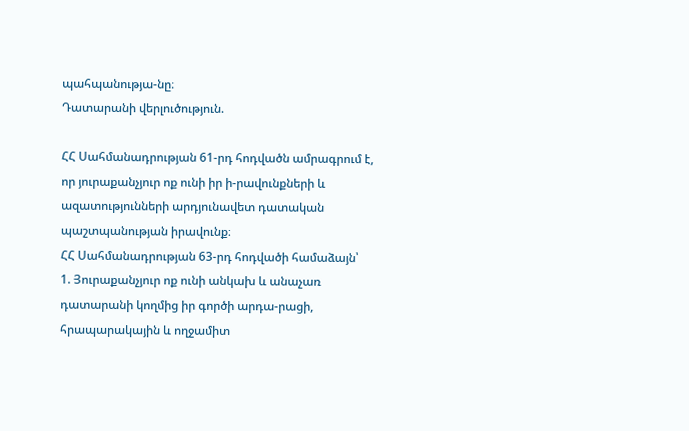պահպանությա-նը։
Դատարանի վերլուծություն.

ՀՀ Սահմանադրության 61-րդ հոդվածն ամրագրում է, որ յուրաքանչյուր ոք ունի իր ի-րավունքների և ազատությունների արդյունավետ դատական պաշտպանության իրավունք։
ՀՀ Սահմանադրության 63-րդ հոդվածի համաձայն՝
1. Յուրաքանչյուր ոք ունի անկախ և անաչառ դատարանի կողմից իր գործի արդա-րացի, հրապարակային և ողջամիտ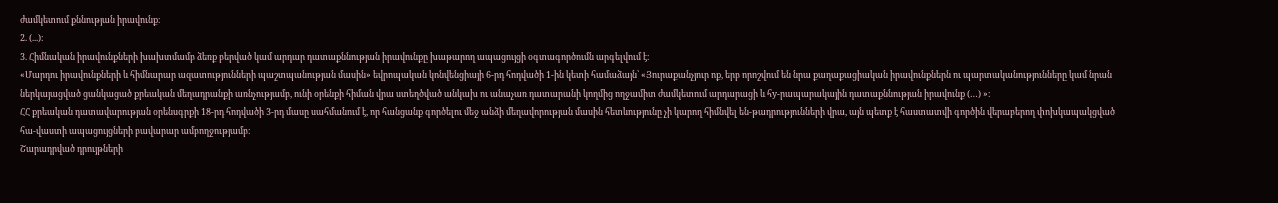ժամկետում քննության իրավունք։
2. (...)։
3. Հիմնական իրավունքների խախտմամբ ձեռք բերված կամ արդար դատաքննության իրավունքը խաթարող ապացույցի օգտագործումն արգելվում է։
«Մարդու իրավունքների և հիմնարար ազատությունների պաշտպանության մասին» եվրոպական կոնվենցիայի 6-րդ հոդվածի 1-ին կետի համաձայն՝ «Յուրաքանչյուր ոք, երբ որոշվում են նրա քաղաքացիական իրավունքներն ու պարտականությունները կամ նրան ներկայացված ցանկացած քրեական մեղադրանքի առնչությամբ, ունի օրենքի հիման վրա ստեղծված անկախ ու անաչառ դատարանի կողմից ողջամիտ ժամկետում արդարացի և հy-րապարակային դատաքննության իրավունք (…) »։
ՀՀ քրեական դատավարության օրենսգրքի 18-րդ հոդվածի 3-րդ մասը սահմանում է, որ հանցանք գործելու մեջ անձի մեղավորության մասին հետևությունը չի կարող հիմնվել են-թադրությունների վրա, այն պետք է հաստատվի գործին վերաբերող փոխկապակցված հա-վաստի ապացույցների բավարար ամբողջությամբ։
Շարադրված դրույթների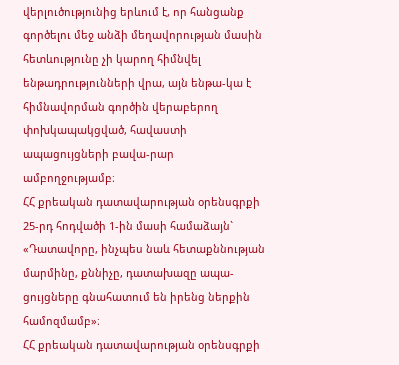վերլուծությունից երևում է, որ հանցանք գործելու մեջ անձի մեղավորության մասին հետևությունը չի կարող հիմնվել ենթադրությունների վրա, այն ենթա-կա է հիմնավորման գործին վերաբերող փոխկապակցված, հավաստի ապացույցների բավա-րար ամբողջությամբ։
ՀՀ քրեական դատավարության օրենսգրքի 25-րդ հոդվածի 1-ին մասի համաձայն`
«Դատավորը, ինչպես նաև հետաքննության մարմինը, քննիչը, դատախազը ապա-ցույցները գնահատում են իրենց ներքին համոզմամբ»։
ՀՀ քրեական դատավարության օրենսգրքի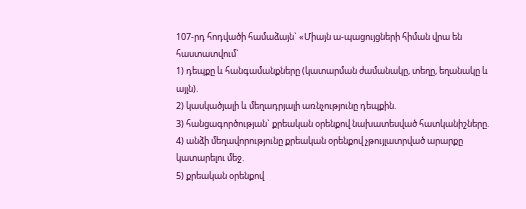107-րդ հոդվածի համաձայն` «Միայն ա-պացույցների հիման վրա են հաստատվում`
1) դեպքը և հանգամանքները (կատարման ժամանակը, տեղը, եղանակը և այլն).
2) կասկածյալի և մեղադրյալի առնչությունը դեպքին.
3) հանցագործության` քրեական օրենքով նախատեսված հատկանիշները.
4) անձի մեղավորությունը քրեական օրենքով չթույլատրված արարքը կատարելու մեջ.
5) քրեական օրենքով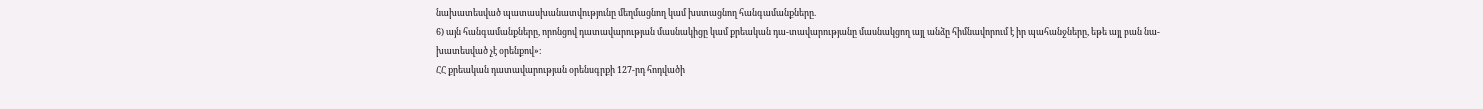նախատեսված պատասխանատվությունը մեղմացնող կամ խստացնող հանգամանքները.
6) այն հանգամանքները, որոնցով դատավարության մասնակիցը կամ քրեական դա-տավարությանը մասնակցող այլ անձը հիմնավորում է իր պահանջները, եթե այլ բան նա-խատեսված չէ օրենքով»։
ՀՀ քրեական դատավարության օրենսգրքի 127-րդ հոդվածի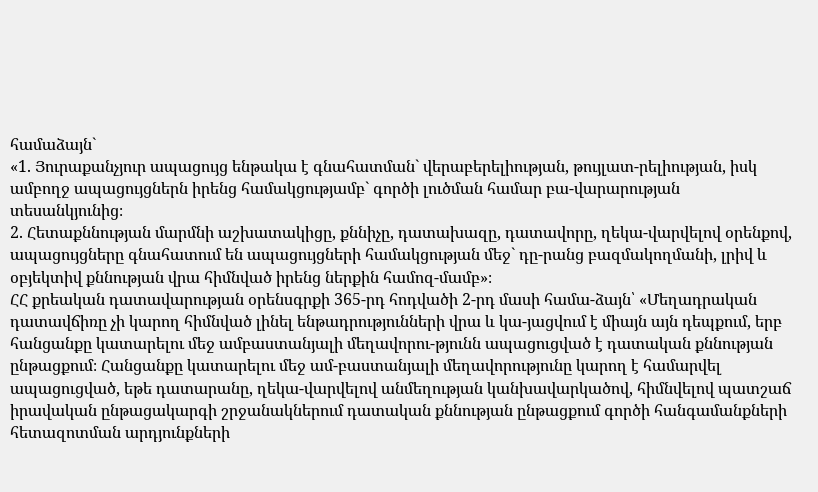համաձայն`
«1. Յուրաքանչյուր ապացույց ենթակա է գնահատման` վերաբերելիության, թույլատ-րելիության, իսկ ամբողջ ապացույցներն իրենց համակցությամբ` գործի լուծման համար բա-վարարության տեսանկյունից։
2. Հետաքննության մարմնի աշխատակիցը, քննիչը, դատախազը, դատավորը, ղեկա-վարվելով օրենքով, ապացույցները գնահատում են ապացույցների համակցության մեջ` դը-րանց բազմակողմանի, լրիվ և օբյեկտիվ քննության վրա հիմնված իրենց ներքին համոզ-մամբ»։
ՀՀ քրեական դատավարության օրենսգրքի 365-րդ հոդվածի 2-րդ մասի համա-ձայն՝ «Մեղադրական դատավճիռը չի կարող հիմնված լինել ենթադրությունների վրա և կա-յացվում է միայն այն դեպքում, երբ հանցանքը կատարելու մեջ ամբաստանյալի մեղավորու-թյունն ապացուցված է դատական քննության ընթացքում։ Հանցանքը կատարելու մեջ ամ-բաստանյալի մեղավորությունը կարող է համարվել ապացուցված, եթե դատարանը, ղեկա-վարվելով անմեղության կանխավարկածով, հիմնվելով պատշաճ իրավական ընթացակարգի շրջանակներում դատական քննության ընթացքում գործի հանգամանքների հետազոտման արդյունքների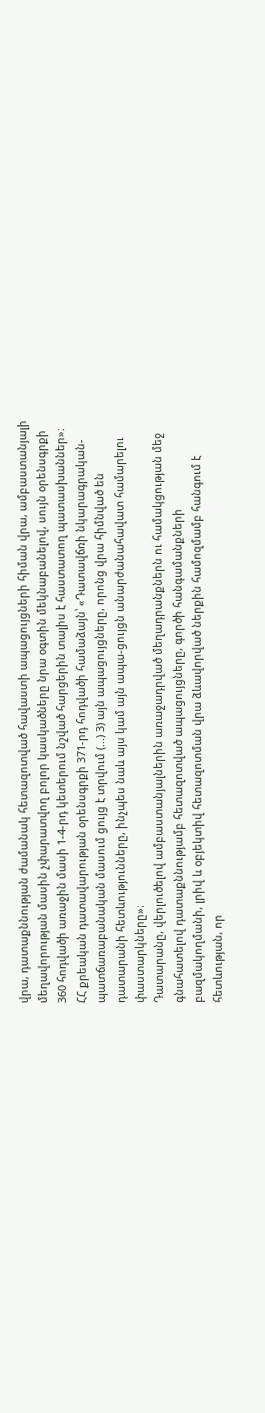վրա, դատաքննության ժամանակ հետազոտված հավաստի ապացույցների հիման վրա, ամբաստանյալի մեղավորության մասին չփարատվող բոլոր կասկածները նրա օգտին մեկնաբանելով, սույն օրենսգրքի 360 հոդվածի առաջին մասի 1-4-րդ կետերում նշված հարցերին տալիս է հաստատող պատասխաններ»։
ՀՀ քրեական դատավարության օրենսգրքի 371-րդ հոդվածի համաձայն՝ «Դատավճռի նկարագրական-պատճառաբանական մասում ցույց է տրվում (...) 3) այն ապացույցները, որոնց վրա հիմնված են դատարանի հետևությունները, ինչպես նաև այս կամ այն ապա-ցույցն անարժանահավատ համարելու փաստարկները»։
Դատարանը, վերլուծելով ամբաստանյալներին առաջադրված մեղադրանքներն ու համակցության մեջ գնահատելով դատաքննությամբ հետազոտված ապացույցները, գործի հանգամանքների բազմակողմանի, լրիվ և օբյեկտիվ հետազոտման վրա ձևավորված ներքին համոզմամբ հանգում է հետևության, որ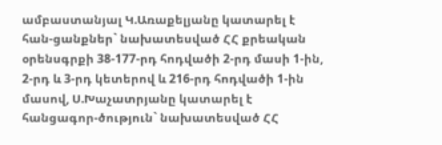ամբաստանյալ Կ.Առաքելյանը կատարել է հան-ցանքներ` նախատեսված ՀՀ քրեական օրենսգրքի 38-177-րդ հոդվածի 2-րդ մասի 1-ին, 2-րդ և 3-րդ կետերով և 216-րդ հոդվածի 1-ին մասով, Ս.Խաչատրյանը կատարել է հանցագոր-ծություն` նախատեսված ՀՀ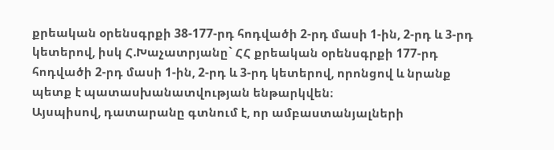քրեական օրենսգրքի 38-177-րդ հոդվածի 2-րդ մասի 1-ին, 2-րդ և 3-րդ կետերով, իսկ Հ.Խաչատրյանը` ՀՀ քրեական օրենսգրքի 177-րդ հոդվածի 2-րդ մասի 1-ին, 2-րդ և 3-րդ կետերով, որոնցով և նրանք պետք է պատասխանատվության ենթարկվեն։
Այսպիսով, դատարանը գտնում է, որ ամբաստանյալների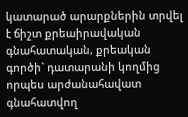կատարած արարքներին տրվել է ճիշտ քրեաիրավական գնահատական, քրեական գործի` դատարանի կողմից որպես արժանահավատ գնահատվող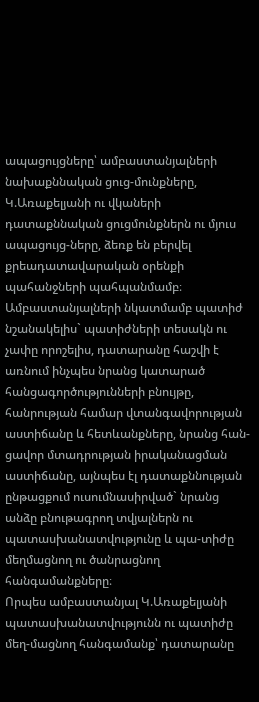ապացույցները՝ ամբաստանյալների նախաքննական ցուց-մունքները, Կ.Առաքելյանի ու վկաների դատաքննական ցուցմունքներն ու մյուս ապացույց-ները, ձեռք են բերվել քրեադատավարական օրենքի պահանջների պահպանմամբ։
Ամբաստանյալների նկատմամբ պատիժ նշանակելիս` պատիժների տեսակն ու չափը որոշելիս, դատարանը հաշվի է առնում ինչպես նրանց կատարած հանցագործությունների բնույթը, հանրության համար վտանգավորության աստիճանը և հետևանքները, նրանց հան-ցավոր մտադրության իրականացման աստիճանը, այնպես էլ դատաքննության ընթացքում ուսումնասիրված` նրանց անձը բնութագրող տվյալներն ու պատասխանատվությունը և պա-տիժը մեղմացնող ու ծանրացնող հանգամանքները։
Որպես ամբաստանյալ Կ.Առաքելյանի պատասխանատվությունն ու պատիժը մեղ-մացնող հանգամանք՝ դատարանը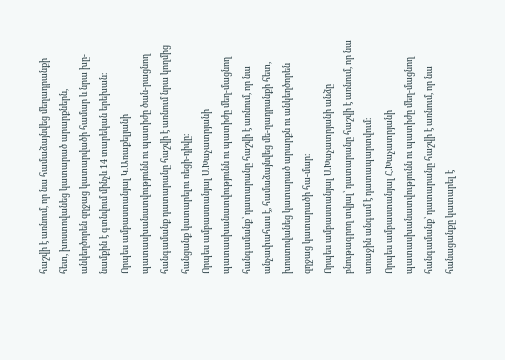հաշվի է առնում, որ նա համաձայնվեց մեղադրանքի հետ, խոստովանեց կատարած արարքներն, անկեղծորեն զղջաց կատարվածի համար և նրա խը-նամքին է գտնվում մինչև 14 տարեկան երեխան։
Որպես ամբաստանյալ Կ.Առաքելյանի պատասխանատվությունն ու պատիժը ծան-րացնող հանգամանք դատարանը հաշվի է առնում նրա կողմից հանցանք կատարելու ռեցի-դիվը։
Որպես ամբաստանյալ Ս.Խաչատրյանի պատասխանատվությունն ու պատիժը մեղ-մացնող հանգամանք՝ դատարանը հաշվի է առնում, որ նա անչափահաս է, համաձայնվեց մե-ղադրանքի հետ, խոստովանեց կատարած արարքն ու անկեղծորեն զղջաց կատարածի հա-մար։
Որպես ամբաստանյալ Ս.Խաչատրյանի անձը բնութագրող տվյալ՝ դատարանը հաշվի է առնում, որ նա առաջին անգամ է դատապարտվում։
Որպես ամբաստանյալ Հ.Խաչատրյանի պատասխանատվությունն ու պատիժը մեղ-մացնող հանգամանք՝ դատարանը հաշվի է առնում, որ նա հանացանքը կատարել է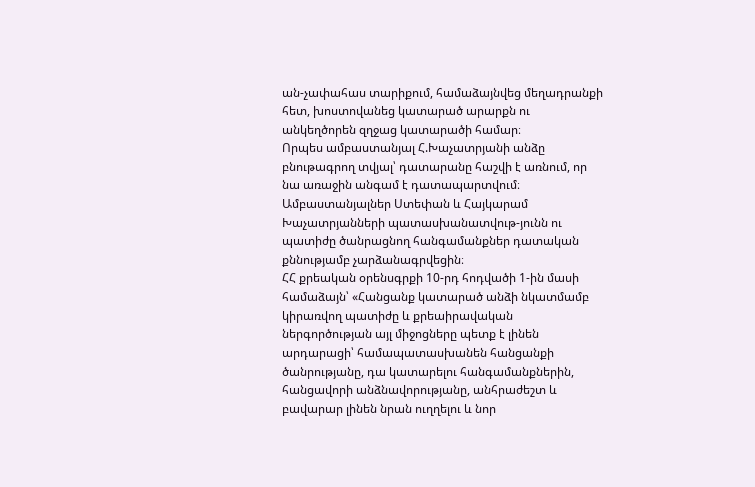ան-չափահաս տարիքում, համաձայնվեց մեղադրանքի հետ, խոստովանեց կատարած արարքն ու անկեղծորեն զղջաց կատարածի համար։
Որպես ամբաստանյալ Հ.Խաչատրյանի անձը բնութագրող տվյալ՝ դատարանը հաշվի է առնում, որ նա առաջին անգամ է դատապարտվում։
Ամբաստանյալներ Ստեփան և Հայկարամ Խաչատրյանների պատասխանատվութ-յունն ու պատիժը ծանրացնող հանգամանքներ դատական քննությամբ չարձանագրվեցին։
ՀՀ քրեական օրենսգրքի 10-րդ հոդվածի 1-ին մասի համաձայն՝ «Հանցանք կատարած անձի նկատմամբ կիրառվող պատիժը և քրեաիրավական ներգործության այլ միջոցները պետք է լինեն արդարացի՝ համապատասխանեն հանցանքի ծանրությանը, դա կատարելու հանգամանքներին, հանցավորի անձնավորությանը, անհրաժեշտ և բավարար լինեն նրան ուղղելու և նոր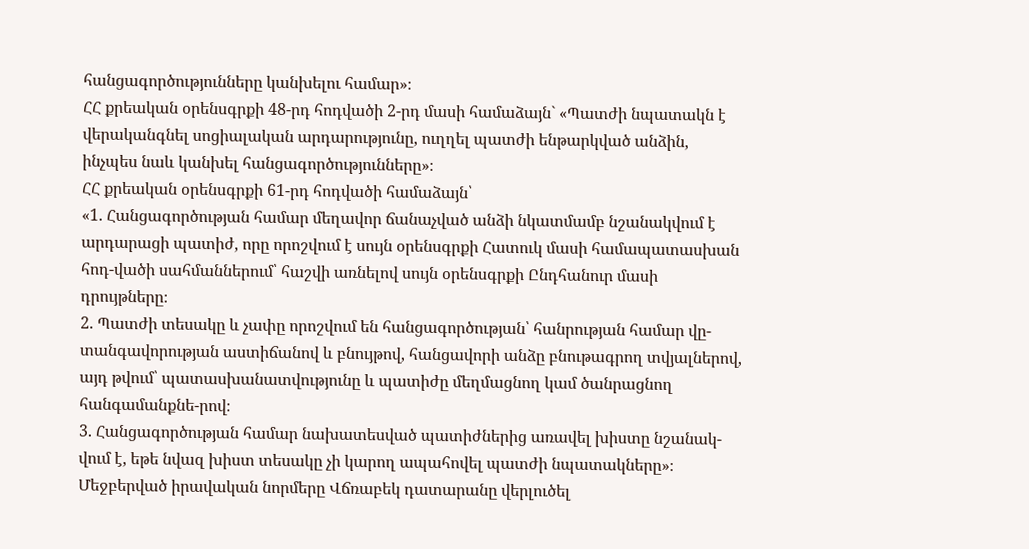հանցագործությունները կանխելու համար»։
ՀՀ քրեական օրենսգրքի 48-րդ հոդվածի 2-րդ մասի համաձայն` «Պատժի նպատակն է վերականգնել սոցիալական արդարությունը, ուղղել պատժի ենթարկված անձին, ինչպես նաև կանխել հանցագործությունները»։
ՀՀ քրեական օրենսգրքի 61-րդ հոդվածի համաձայն՝
«1. Հանցագործության համար մեղավոր ճանաչված անձի նկատմամբ նշանակվում է արդարացի պատիժ, որը որոշվում է սույն օրենսգրքի Հատուկ մասի համապատասխան հոդ-վածի սահմաններում՝ հաշվի առնելով սույն օրենսգրքի Ընդհանուր մասի դրույթները։
2. Պատժի տեսակը և չափը որոշվում են հանցագործության՝ հանրության համար վը-տանգավորության աստիճանով և բնույթով, հանցավորի անձը բնութագրող տվյալներով, այդ թվում՝ պատասխանատվությունը և պատիժը մեղմացնող կամ ծանրացնող հանգամանքնե-րով։
3. Հանցագործության համար նախատեսված պատիժներից առավել խիստը նշանակ-վում է, եթե նվազ խիստ տեսակը չի կարող ապահովել պատժի նպատակները»։
Մեջբերված իրավական նորմերը Վճռաբեկ դատարանը վերլուծել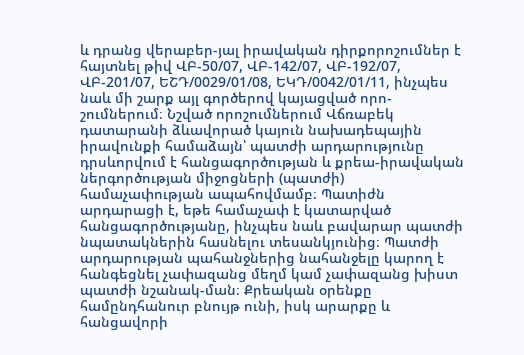և դրանց վերաբեր-յալ իրավական դիրքորոշումներ է հայտնել թիվ ՎԲ-50/07, ՎԲ-142/07, ՎԲ-192/07, ՎԲ-201/07, ԵՇԴ/0029/01/08, ԵԿԴ/0042/01/11, ինչպես նաև մի շարք այլ գործերով կայացված որո-շումներում։ Նշված որոշումներում Վճռաբեկ դատարանի ձևավորած կայուն նախադեպային իրավունքի համաձայն՝ պատժի արդարությունը դրսևորվում է հանցագործության և քրեա-իրավական ներգործության միջոցների (պատժի) համաչափության ապահովմամբ։ Պատիժն արդարացի է, եթե համաչափ է կատարված հանցագործությանը, ինչպես նաև բավարար պատժի նպատակներին հասնելու տեսանկյունից։ Պատժի արդարության պահանջներից նահանջելը կարող է հանգեցնել չափազանց մեղմ կամ չափազանց խիստ պատժի նշանակ-ման։ Քրեական օրենքը համընդհանուր բնույթ ունի, իսկ արարքը և հանցավորի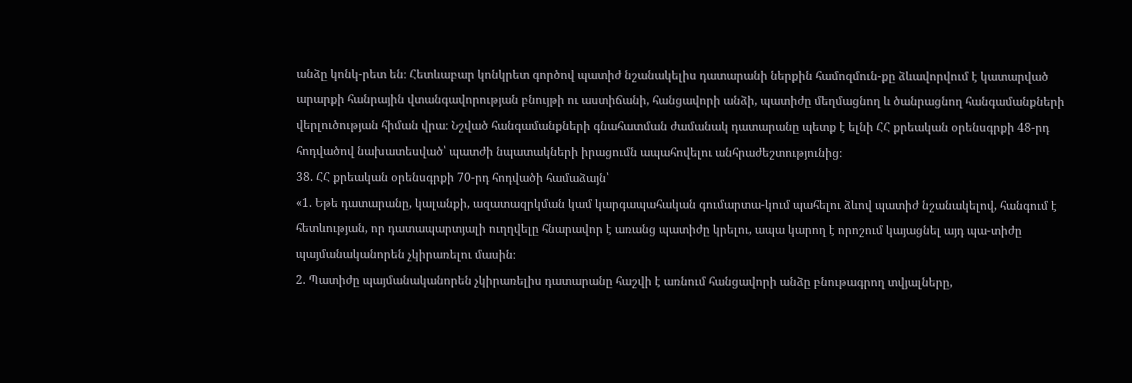անձը կոնկ-րետ են։ Հետևաբար կոնկրետ գործով պատիժ նշանակելիս դատարանի ներքին համոզմուն-քը ձևավորվում է կատարված արարքի հանրային վտանգավորության բնույթի ու աստիճանի, հանցավորի անձի, պատիժը մեղմացնող և ծանրացնող հանգամանքների վերլուծության հիման վրա։ Նշված հանգամանքների գնահատման ժամանակ դատարանը պետք է ելնի ՀՀ քրեական օրենսգրքի 48-րդ հոդվածով նախատեսված՝ պատժի նպատակների իրացումն ապահովելու անհրաժեշտությունից։
38. ՀՀ քրեական օրենսգրքի 70-րդ հոդվածի համաձայն՝
«1. Եթե դատարանը, կալանքի, ազատազրկման կամ կարգապահական գումարտա-կում պահելու ձևով պատիժ նշանակելով, հանգում է հետևության, որ դատապարտյալի ուղղվելը հնարավոր է առանց պատիժը կրելու, ապա կարող է որոշում կայացնել այդ պա-տիժը պայմանականորեն չկիրառելու մասին։
2. Պատիժը պայմանականորեն չկիրառելիս դատարանը հաշվի է առնում հանցավորի անձը բնութագրող տվյալները,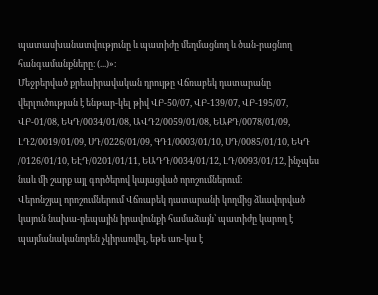պատասխանատվությունը և պատիժը մեղմացնող և ծան-րացնող հանգամանքները։ (...)»։
Մեջբերված քրեաիրավական դրույթը Վճռաբեկ դատարանը վերլուծության է ենթար-կել թիվ ՎԲ-50/07, ՎԲ-139/07, ՎԲ-195/07, ՎԲ-01/08, ԵԿԴ/0034/01/08, ԱՎԴ2/0059/01/08, ԵԱՔԴ/0078/01/09, ԼԴ2/0019/01/09, ՍԴ/0226/01/09, ԳԴ1/0003/01/10, ՍԴ/0085/01/10, ԵԿԴ /0126/01/10, ԵԷԴ/0201/01/11, ԵԱԴԴ/0034/01/12, ԼԴ/0093/01/12, ինչպես նաև մի շարք այլ գործերով կայացված որոշումներում։
Վերոնշյալ որոշումներում Վճռաբեկ դատարանի կողմից ձևավորված կայուն նախա-դեպային իրավունքի համաձայն՝ պատիժը կարող է պայմանականորեն չկիրառվել, եթե առ-կա է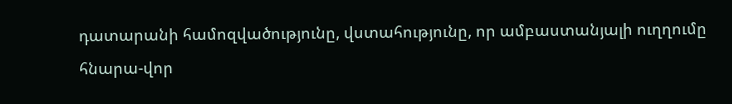դատարանի համոզվածությունը, վստահությունը, որ ամբաստանյալի ուղղումը հնարա-վոր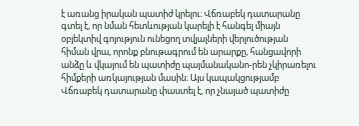է առանց իրական պատիժ կրելու։ Վճռաբեկ դատարանը գտել է, որ նման հետևության կարելի է հանգել միայն օբյեկտիվ գոյություն ունեցող տվյալների վերլուծության հիման վրա, որոնք բնութագրում են արարքը, հանցավորի անձը և վկայում են պատիժը պայմանականո-րեն չկիրառելու հիմքերի առկայության մասին։ Այս կապակցությամբ Վճռաբեկ դատարանը փաստել է, որ չնայած պատիժը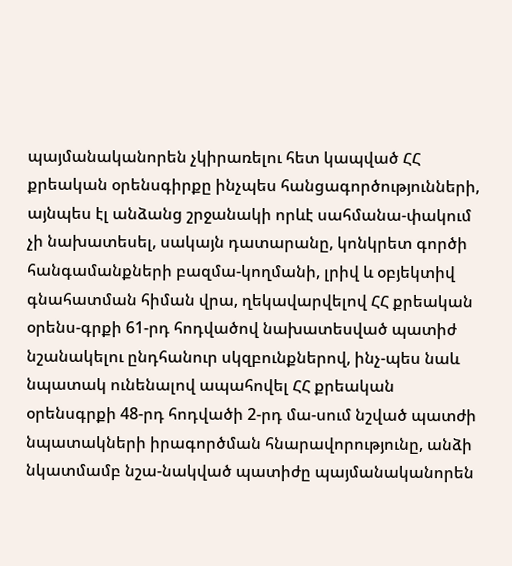պայմանականորեն չկիրառելու հետ կապված ՀՀ քրեական օրենսգիրքը ինչպես հանցագործությունների, այնպես էլ անձանց շրջանակի որևէ սահմանա-փակում չի նախատեսել, սակայն դատարանը, կոնկրետ գործի հանգամանքների բազմա-կողմանի, լրիվ և օբյեկտիվ գնահատման հիման վրա, ղեկավարվելով ՀՀ քրեական օրենս-գրքի 61-րդ հոդվածով նախատեսված պատիժ նշանակելու ընդհանուր սկզբունքներով, ինչ-պես նաև նպատակ ունենալով ապահովել ՀՀ քրեական օրենսգրքի 48-րդ հոդվածի 2-րդ մա-սում նշված պատժի նպատակների իրագործման հնարավորությունը, անձի նկատմամբ նշա-նակված պատիժը պայմանականորեն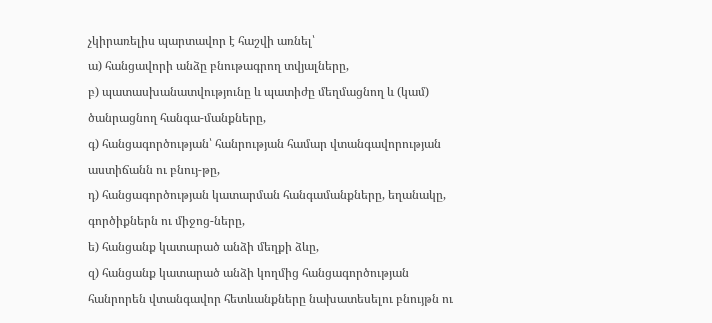չկիրառելիս պարտավոր է հաշվի առնել՝
ա) հանցավորի անձը բնութագրող տվյալները,
բ) պատասխանատվությունը և պատիժը մեղմացնող և (կամ) ծանրացնող հանգա-մանքները,
գ) հանցագործության՝ հանրության համար վտանգավորության աստիճանն ու բնույ-թը,
դ) հանցագործության կատարման հանգամանքները, եղանակը, գործիքներն ու միջոց-ները,
ե) հանցանք կատարած անձի մեղքի ձևը,
զ) հանցանք կատարած անձի կողմից հանցագործության հանրորեն վտանգավոր հետևանքները նախատեսելու բնույթն ու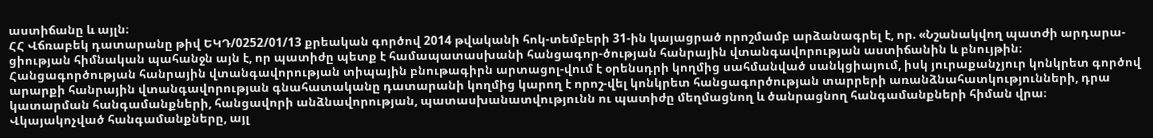աստիճանը և այլն։
ՀՀ Վճռաբեկ դատարանը թիվ ԵԿԴ/0252/01/13 քրեական գործով 2014 թվականի հոկ-տեմբերի 31-ին կայացրած որոշմամբ արձանագրել է, որ. «Նշանակվող պատժի արդարա-ցիության հիմնական պահանջն այն է, որ պատիժը պետք է համապատասխանի հանցագոր-ծության հանրային վտանգավորության աստիճանին և բնույթին։
Հանցագործության հանրային վտանգավորության տիպային բնութագիրն արտացոլ-վում է օրենսդրի կողմից սահմանված սանկցիայում, իսկ յուրաքանչյուր կոնկրետ գործով արարքի հանրային վտանգավորության գնահատականը դատարանի կողմից կարող է որոշ-վել կոնկրետ հանցագործության տարրերի առանձնահատկությունների, դրա կատարման հանգամանքների, հանցավորի անձնավորության, պատասխանատվությունն ու պատիժը մեղմացնող և ծանրացնող հանգամանքների հիման վրա։
Վկայակոչված հանգամանքները, այլ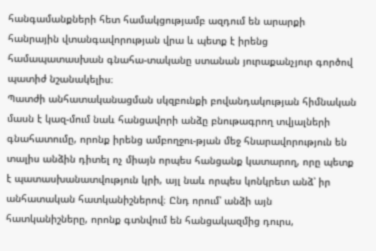հանգամանքների հետ համակցությամբ ազդում են արարքի հանրային վտանգավորության վրա և պետք է իրենց համապատասխան գնահա-տականը ստանան յուրաքանչյուր գործով պատիժ նշանակելիս։
Պատժի անհատականացման սկզբունքի բովանդակության հիմնական մասն է կազ-մում նաև հանցավորի անձը բնութագրող տվյալների գնահատումը, որոնք իրենց ամբողջու-թյան մեջ հնարավորություն են տալիս անձին դիտել ոչ միայն որպես հանցանք կատարող, որը պետք է պատասխանատվություն կրի, այլ նաև որպես կոնկրետ անձ՝ իր անհատական հատկանիշներով։ Ընդ որում՝ անձի այն հատկանիշները, որոնք գտնվում են հանցակազմից դուրս,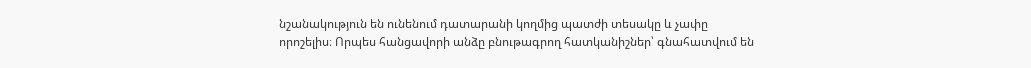նշանակություն են ունենում դատարանի կողմից պատժի տեսակը և չափը որոշելիս։ Որպես հանցավորի անձը բնութագրող հատկանիշներ՝ գնահատվում են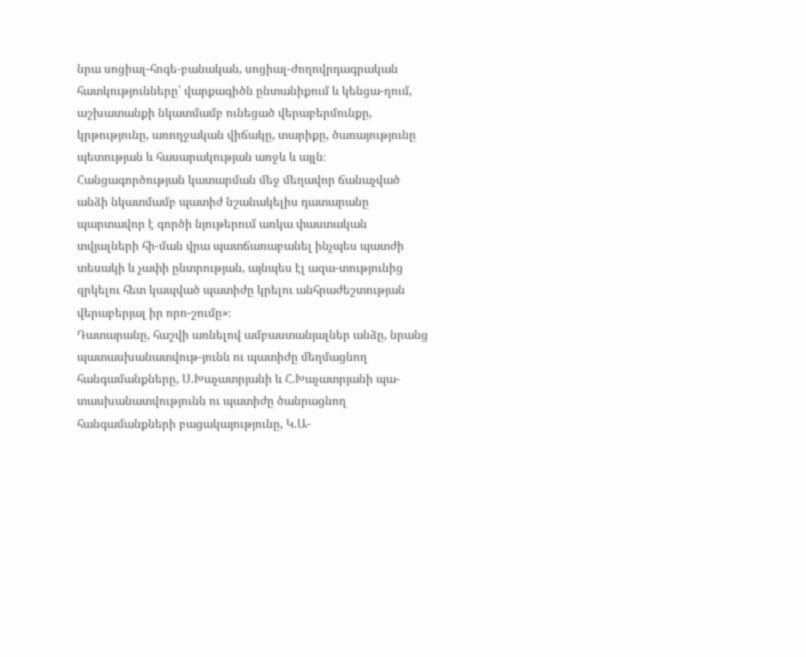նրա սոցիալ-հոգե-բանական, սոցիալ-ժողովրդագրական հատկությունները՝ վարքագիծն ընտանիքում և կենցա-ղում, աշխատանքի նկատմամբ ունեցած վերաբերմունքը, կրթությունը, առողջական վիճակը, տարիքը, ծառայությունը պետության և հասարակության առջև և այլն։
Հանցագործության կատարման մեջ մեղավոր ճանաչված անձի նկատմամբ պատիժ նշանակելիս դատարանը պարտավոր է գործի նյութերում առկա փաստական տվյալների հի-ման վրա պատճառաբանել ինչպես պատժի տեսակի և չափի ընտրության, այնպես էլ ազա-տությունից զրկելու հետ կապված պատիժը կրելու անհրաժեշտության վերաբերյալ իր որո-շումը»։
Դատարանը, հաշվի առնելով ամբաստանյալներ անձը, նրանց պատասխանատվութ-յունն ու պատիժը մեղմացնող հանգամանքները, Ս.Խաչատրյանի և Հ.Խաչատրյանի պա-տասխանատվությունն ու պատիժը ծանրացնող հանգամանքների բացակայությունը, Կ.Ա-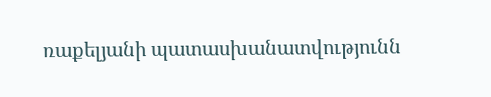ռաքելյանի պատասխանատվությունն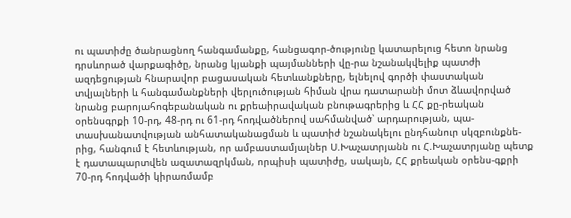ու պատիժը ծանրացնող հանգամանքը, հանցագոր-ծությունը կատարելուց հետո նրանց դրսևորած վարքագիծը, նրանց կյանքի պայմանների վը-րա նշանակվելիք պատժի ազդեցության հնարավոր բացասական հետևանքները, ելնելով գործի փաստական տվյալների և հանգամանքների վերլուծության հիման վրա դատարանի մոտ ձևավորված նրանց բարոյահոգեբանական ու քրեաիրավական բնութագրերից և ՀՀ քը-րեական օրենսգրքի 10-րդ, 48-րդ ու 61-րդ հոդվածներով սահմանված՝ արդարության, պա-տասխանատվության անհատականացման և պատիժ նշանակելու ընդհանուր սկզբունքնե-րից, հանգում է հետևության, որ ամբաստամյալներ Ս.Խաչատրյանն ու Հ.Խաչատրյանը պետք է դատապարտվեն ազատազրկման, որպիսի պատիժը, սակայն, ՀՀ քրեական օրենս-գքրի 70-րդ հոդվածի կիրառմամբ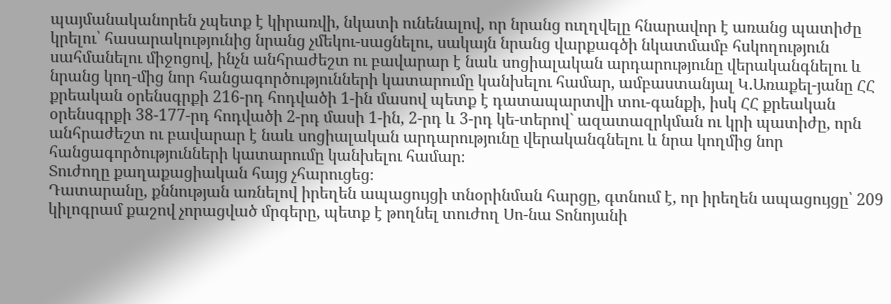պայմանականորեն չպետք է կիրառվի, նկատի ունենալով, որ նրանց ուղղվելը հնարավոր է առանց պատիժը կրելու՝ հասարակությունից նրանց չմեկու-սացնելու, սակայն նրանց վարքագծի նկատմամբ հսկողություն սահմանելու միջոցով, ինչն անհրաժեշտ ու բավարար է նաև սոցիալական արդարությունը վերականգնելու և նրանց կող-մից նոր հանցագործությունների կատարումը կանխելու համար, ամբաստանյալ Կ.Առաքել-յանը ՀՀ քրեական օրենսգրքի 216-րդ հոդվածի 1-ին մասով պետք է դատապարտվի տու-գանքի, իսկ ՀՀ քրեական օրենսգրքի 38-177-րդ հոդվածի 2-րդ մասի 1-ին, 2-րդ և 3-րդ կե-տերով` ազատազրկման ու կրի պատիժը, որն անհրաժեշտ ու բավարար է նաև սոցիալական արդարությունը վերականգնելու և նրա կողմից նոր հանցագործությունների կատարումը կանխելու համար։
Տուժողը քաղաքացիական հայց չհարուցեց։
Դատարանը, քննության առնելով իրեղեն ապացույցի տնօրինման հարցը, գտնում է, որ իրեղեն ապացույցը՝ 209 կիլոգրամ քաշով չորացված մրգերը, պետք է թողնել տուժող Սո-նա Տոնոյանի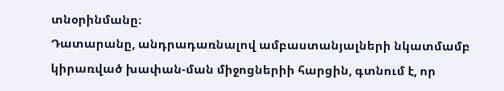տնօրինմանը։
Դատարանը, անդրադառնալով ամբաստանյալների նկատմամբ կիրառված խափան-ման միջոցներիի հարցին, գտնում է, որ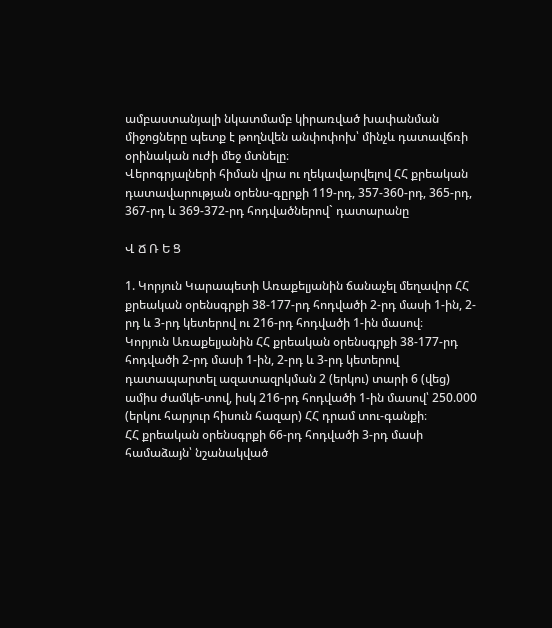ամբաստանյալի նկատմամբ կիրառված խափանման միջոցները պետք է թողնվեն անփոփոխ՝ մինչև դատավճռի օրինական ուժի մեջ մտնելը։
Վերոգրյալների հիման վրա ու ղեկավարվելով ՀՀ քրեական դատավարության օրենս-գըրքի 119-րդ, 357-360-րդ, 365-րդ, 367-րդ և 369-372-րդ հոդվածներով` դատարանը

Վ Ճ Ռ Ե Ց

1. Կորյուն Կարապետի Առաքելյանին ճանաչել մեղավոր ՀՀ քրեական օրենսգրքի 38-177-րդ հոդվածի 2-րդ մասի 1-ին, 2-րդ և 3-րդ կետերով ու 216-րդ հոդվածի 1-ին մասով։
Կորյուն Առաքելյանին ՀՀ քրեական օրենսգրքի 38-177-րդ հոդվածի 2-րդ մասի 1-ին, 2-րդ և 3-րդ կետերով դատապարտել ազատազրկման 2 (երկու) տարի 6 (վեց) ամիս ժամկե-տով, իսկ 216-րդ հոդվածի 1-ին մասով՝ 250.000 (երկու հարյուր հիսուն հազար) ՀՀ դրամ տու-գանքի։
ՀՀ քրեական օրենսգրքի 66-րդ հոդվածի 3-րդ մասի համաձայն՝ նշանակված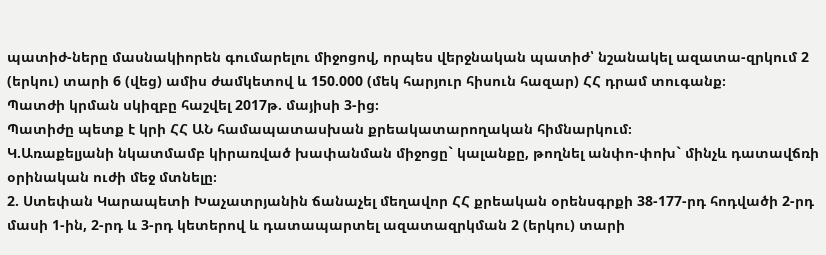պատիժ-ները մասնակիորեն գումարելու միջոցով, որպես վերջնական պատիժ՝ նշանակել ազատա-զրկում 2 (երկու) տարի 6 (վեց) ամիս ժամկետով և 150.000 (մեկ հարյուր հիսուն հազար) ՀՀ դրամ տուգանք։
Պատժի կրման սկիզբը հաշվել 2017թ. մայիսի 3-ից։
Պատիժը պետք է կրի ՀՀ ԱՆ համապատասխան քրեակատարողական հիմնարկում։
Կ.Առաքելյանի նկատմամբ կիրառված խափանման միջոցը` կալանքը, թողնել անփո-փոխ` մինչև դատավճռի օրինական ուժի մեջ մտնելը։
2. Ստեփան Կարապետի Խաչատրյանին ճանաչել մեղավոր ՀՀ քրեական օրենսգրքի 38-177-րդ հոդվածի 2-րդ մասի 1-ին, 2-րդ և 3-րդ կետերով և դատապարտել ազատազրկման 2 (երկու) տարի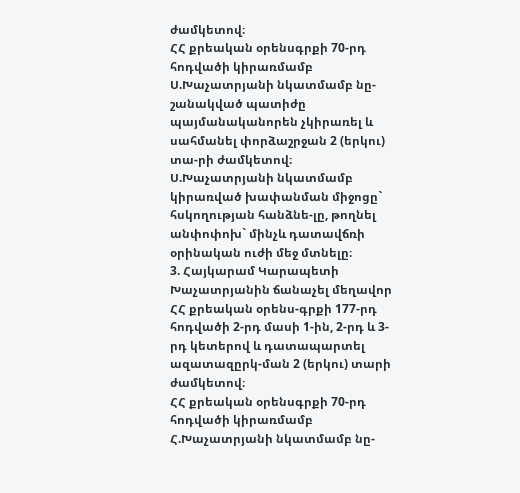ժամկետով։
ՀՀ քրեական օրենսգրքի 70-րդ հոդվածի կիրառմամբ Ս.Խաչատրյանի նկատմամբ նը-շանակված պատիժը պայմանականորեն չկիրառել և սահմանել փորձաշրջան 2 (երկու) տա-րի ժամկետով։
Ս.Խաչատրյանի նկատմամբ կիրառված խափանման միջոցը` հսկողության հանձնե-լը, թողնել անփոփոխ` մինչև դատավճռի օրինական ուժի մեջ մտնելը։
3. Հայկարամ Կարապետի Խաչատրյանին ճանաչել մեղավոր ՀՀ քրեական օրենս-գրքի 177-րդ հոդվածի 2-րդ մասի 1-ին, 2-րդ և 3-րդ կետերով և դատապարտել ազատազըրկ-ման 2 (երկու) տարի ժամկետով։
ՀՀ քրեական օրենսգրքի 70-րդ հոդվածի կիրառմամբ Հ.Խաչատրյանի նկատմամբ նը-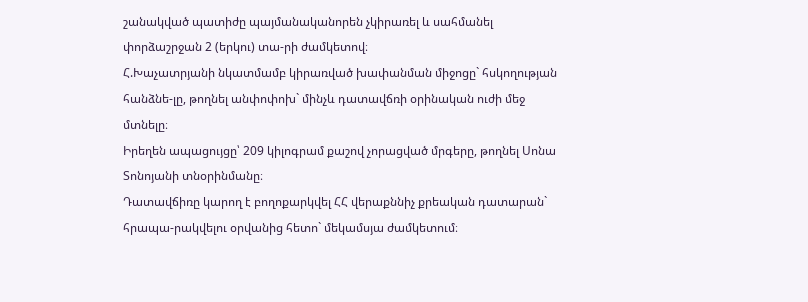շանակված պատիժը պայմանականորեն չկիրառել և սահմանել փորձաշրջան 2 (երկու) տա-րի ժամկետով։
Հ.Խաչատրյանի նկատմամբ կիրառված խափանման միջոցը` հսկողության հանձնե-լը, թողնել անփոփոխ` մինչև դատավճռի օրինական ուժի մեջ մտնելը։
Իրեղեն ապացույցը՝ 209 կիլոգրամ քաշով չորացված մրգերը, թողնել Սոնա Տոնոյանի տնօրինմանը։
Դատավճիռը կարող է բողոքարկվել ՀՀ վերաքննիչ քրեական դատարան` հրապա-րակվելու օրվանից հետո` մեկամսյա ժամկետում։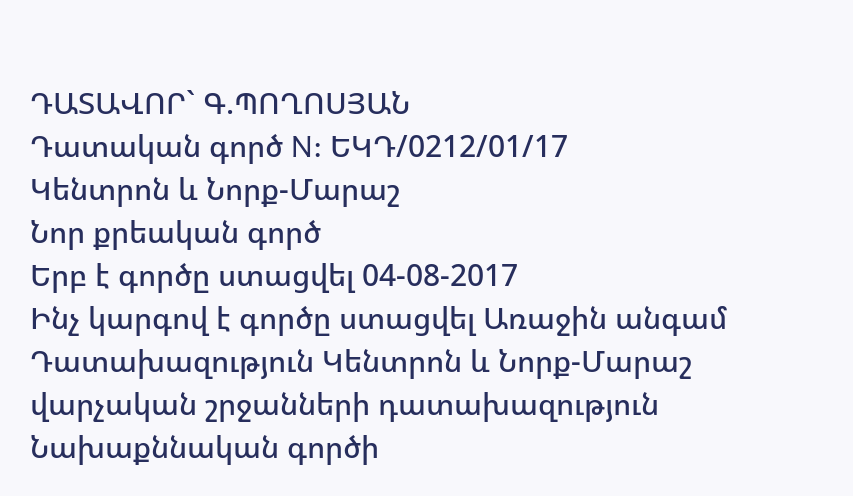ԴԱՏԱՎՈՐ` Գ.ՊՈՂՈՍՅԱՆ
Դատական գործ N: ԵԿԴ/0212/01/17
Կենտրոն և Նորք-Մարաշ
Նոր քրեական գործ
Երբ է գործը ստացվել 04-08-2017
Ինչ կարգով է գործը ստացվել Առաջին անգամ
Դատախազություն Կենտրոն և Նորք-Մարաշ վարչական շրջանների դատախազություն
Նախաքննական գործի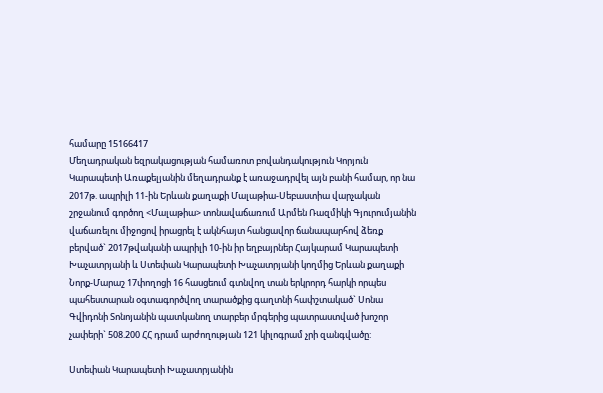համարը 15166417
Մեղադրական եզրակացության համառոտ բովանդակություն Կորյուն Կարապետի Առաքելյանին մեղադրանք է առաջադրվել այն բանի համար, որ նա 2017թ. ապրիլի 11-ին Երևան քաղաքի Մալաթիա-Սեբաստիա վարչական շրջանում գործող <Մալաթիա> տոնավաճառում Արմեն Ռազմիկի Գյուրումյանին վաճառելու միջոցով իրացրել է ակնհայտ հանցավոր ճանապարհով ձեռք բերված` 2017թվականի ապրիլի 10-ին իր եղբայրներ Հայկարամ Կարապետի Խաչատրյանի և Ստեփան Կարապետի Խաչատրյանի կողմից Երևան քաղաքի Նորք-Մարաշ 17փողոցի 16 հասցեում գտնվող տան երկրորդ հարկի որպես պահեստարան օգտագործվող տարածքից գաղտնի հափշտակած` Սոնա Գվիդոնի Տոնոյանին պատկանող տարբեր մրգերից պատրաստված խոշոր չափերի` 508.200 ՀՀ դրամ արժողության 121 կիլոգրամ չրի զանգվածը:

Ստեփան Կարապետի Խաչատրյանին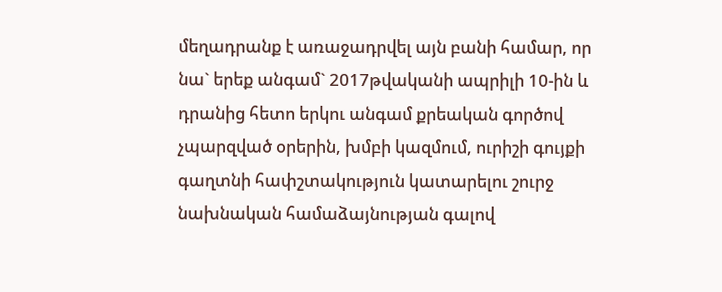մեղադրանք է առաջադրվել այն բանի համար, որ նա` երեք անգամ` 2017թվականի ապրիլի 10-ին և դրանից հետո երկու անգամ քրեական գործով չպարզված օրերին, խմբի կազմում, ուրիշի գույքի գաղտնի հափշտակություն կատարելու շուրջ նախնական համաձայնության գալով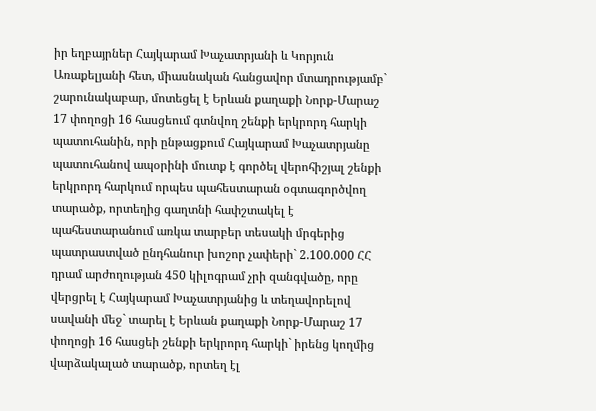իր եղբայրներ Հայկարամ Խաչատրյանի և Կորյուն Առաքելյանի հետ, միասնական հանցավոր մտադրությամբ` շարունակաբար, մոտեցել է Երևան քաղաքի Նորք-Մարաշ 17 փողոցի 16 հասցեում գտնվող շենքի երկրորդ հարկի պատուհանին, որի ընթացքում Հայկարամ Խաչատրյանը պատուհանով ապօրինի մուտք է գործել վերոհիշյալ շենքի երկրորդ հարկում որպես պահեստարան օգտագործվող տարածք, որտեղից գաղտնի հափշտակել է պահեստարանում առկա տարբեր տեսակի մրգերից պատրաստված ընդհանուր խոշոր չափերի` 2.100.000 ՀՀ դրամ արժողության 450 կիլոգրամ չրի զանգվածը, որը վերցրել է Հայկարամ Խաչատրյանից և տեղավորելով սավանի մեջ` տարել է Երևան քաղաքի Նորք-Մարաշ 17 փողոցի 16 հասցեի շենքի երկրորդ հարկի` իրենց կողմից վարձակալած տարածք, որտեղ էլ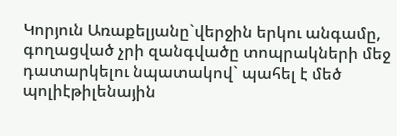Կորյուն Առաքելյանը`վերջին երկու անգամը, գողացված չրի զանգվածը տոպրակների մեջ դատարկելու նպատակով` պահել է մեծ պոլիէթիլենային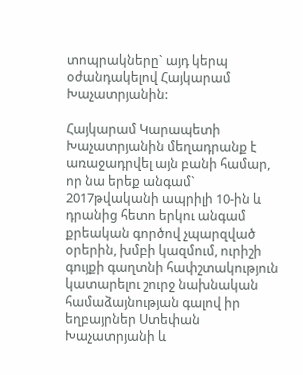տոպրակները` այդ կերպ օժանդակելով Հայկարամ Խաչատրյանին:

Հայկարամ Կարապետի Խաչատրյանին մեղադրանք է առաջադրվել այն բանի համար, որ նա երեք անգամ` 2017թվականի ապրիլի 10-ին և դրանից հետո երկու անգամ քրեական գործով չպարզված օրերին, խմբի կազմում, ուրիշի գույքի գաղտնի հափշտակություն կատարելու շուրջ նախնական համաձայնության գալով իր եղբայրներ Ստեփան Խաչատրյանի և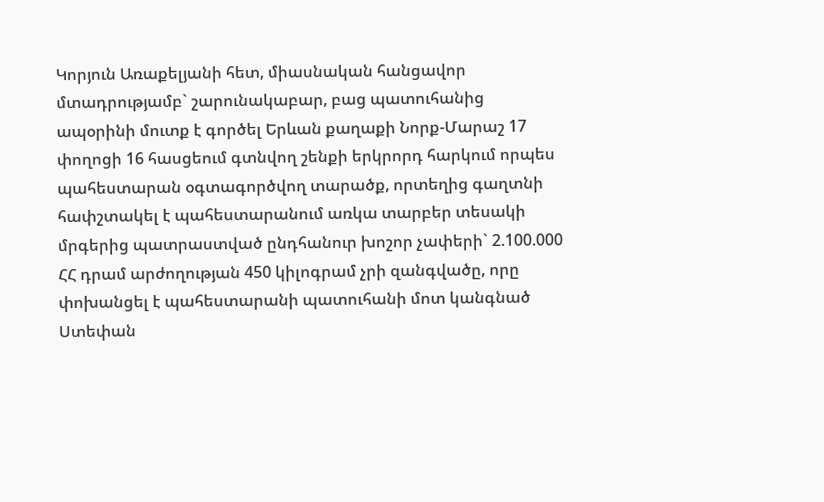Կորյուն Առաքելյանի հետ, միասնական հանցավոր մտադրությամբ` շարունակաբար, բաց պատուհանից ապօրինի մուտք է գործել Երևան քաղաքի Նորք-Մարաշ 17 փողոցի 16 հասցեում գտնվող շենքի երկրորդ հարկում որպես պահեստարան օգտագործվող տարածք, որտեղից գաղտնի հափշտակել է պահեստարանում առկա տարբեր տեսակի մրգերից պատրաստված ընդհանուր խոշոր չափերի` 2.100.000 ՀՀ դրամ արժողության 450 կիլոգրամ չրի զանգվածը, որը փոխանցել է պահեստարանի պատուհանի մոտ կանգնած Ստեփան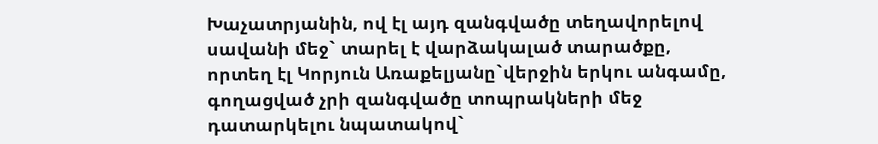Խաչատրյանին, ով էլ այդ զանգվածը տեղավորելով սավանի մեջ` տարել է վարձակալած տարածքը, որտեղ էլ Կորյուն Առաքելյանը`վերջին երկու անգամը, գողացված չրի զանգվածը տոպրակների մեջ դատարկելու նպատակով`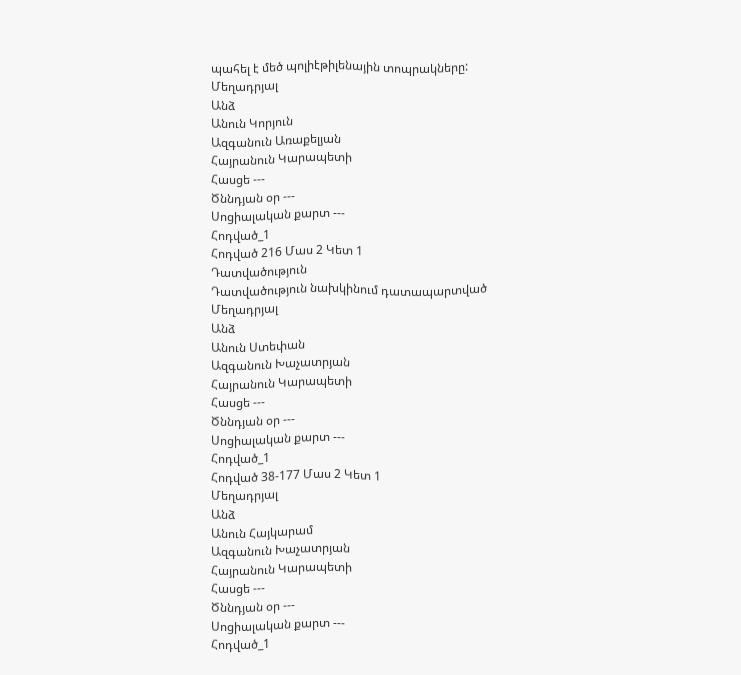պահել է մեծ պոլիէթիլենային տոպրակները:
Մեղադրյալ
Անձ
Անուն Կորյուն
Ազգանուն Առաքելյան
Հայրանուն Կարապետի
Հասցե ---
Ծննդյան օր ---
Սոցիալական քարտ ---
Հոդված_1
Հոդված 216 Մաս 2 Կետ 1
Դատվածություն
Դատվածություն նախկինում դատապարտված
Մեղադրյալ
Անձ
Անուն Ստեփան
Ազգանուն Խաչատրյան
Հայրանուն Կարապետի
Հասցե ---
Ծննդյան օր ---
Սոցիալական քարտ ---
Հոդված_1
Հոդված 38-177 Մաս 2 Կետ 1
Մեղադրյալ
Անձ
Անուն Հայկարամ
Ազգանուն Խաչատրյան
Հայրանուն Կարապետի
Հասցե ---
Ծննդյան օր ---
Սոցիալական քարտ ---
Հոդված_1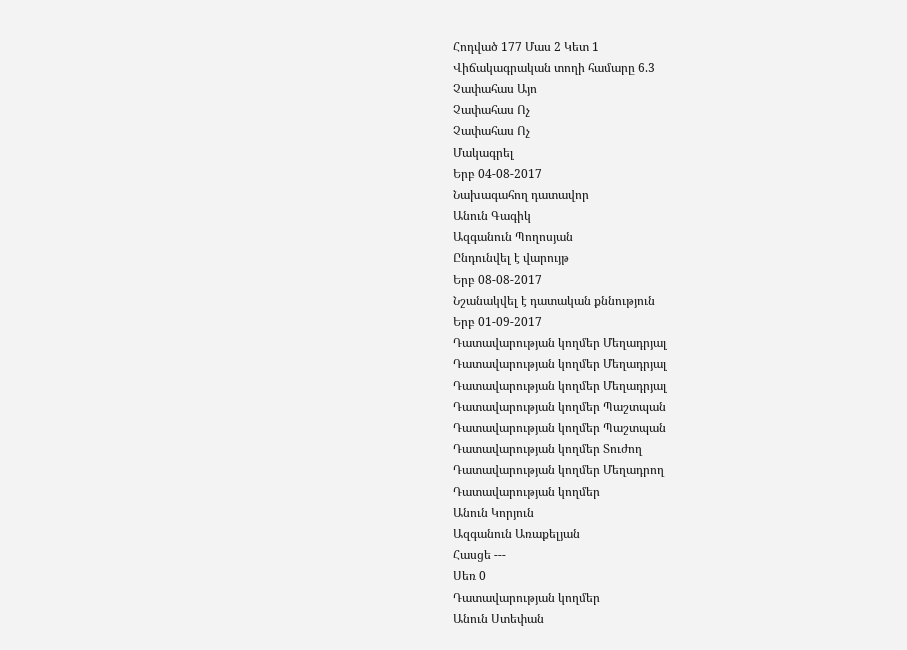Հոդված 177 Մաս 2 Կետ 1
Վիճակագրական տողի համարը 6.3
Չափահաս Այո
Չափահաս Ոչ
Չափահաս Ոչ
Մակագրել
Երբ 04-08-2017
Նախագահող դատավոր
Անուն Գագիկ
Ազգանուն Պողոսյան
Ընդունվել է վարույթ
Երբ 08-08-2017
Նշանակվել է դատական քննություն
Երբ 01-09-2017
Դատավարության կողմեր Մեղադրյալ
Դատավարության կողմեր Մեղադրյալ
Դատավարության կողմեր Մեղադրյալ
Դատավարության կողմեր Պաշտպան
Դատավարության կողմեր Պաշտպան
Դատավարության կողմեր Տուժող
Դատավարության կողմեր Մեղադրող
Դատավարության կողմեր
Անուն Կորյուն
Ազգանուն Առաքելյան
Հասցե ---
Սեռ 0
Դատավարության կողմեր
Անուն Ստեփան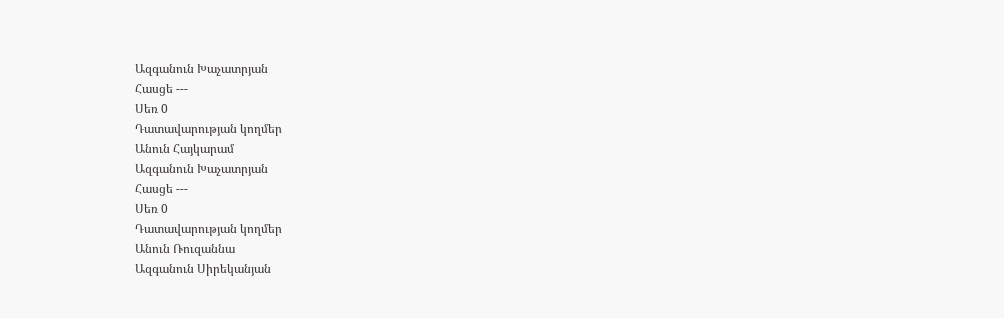Ազգանուն Խաչատրյան
Հասցե ---
Սեռ 0
Դատավարության կողմեր
Անուն Հայկարամ
Ազգանուն Խաչատրյան
Հասցե ---
Սեռ 0
Դատավարության կողմեր
Անուն Ռուզաննա
Ազգանուն Սիրեկանյան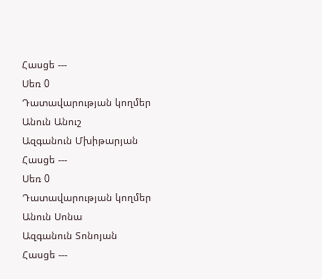Հասցե ---
Սեռ 0
Դատավարության կողմեր
Անուն Անուշ
Ազգանուն Մխիթարյան
Հասցե ---
Սեռ 0
Դատավարության կողմեր
Անուն Սոնա
Ազգանուն Տոնոյան
Հասցե ---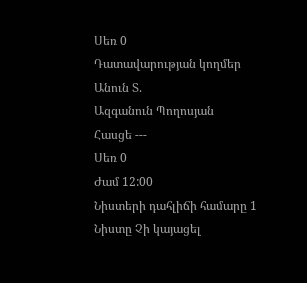Սեռ 0
Դատավարության կողմեր
Անուն Տ.
Ազգանուն Պողոսյան
Հասցե ---
Սեռ 0
Ժամ 12:00
Նիստերի դահլիճի համարը 1
Նիստը Չի կայացել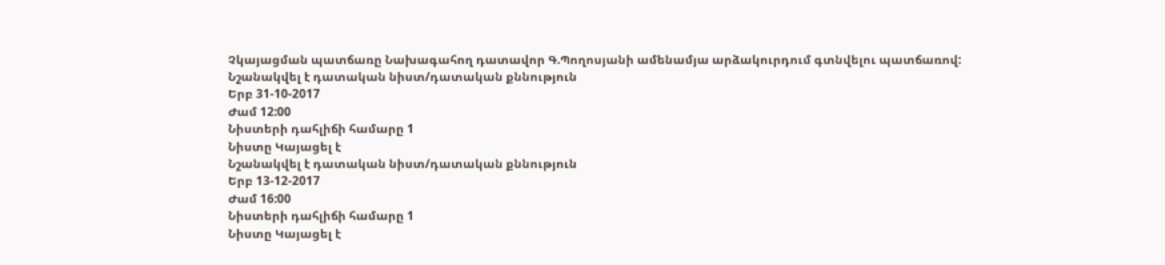Չկայացման պատճառը Նախագահող դատավոր Գ.Պողոսյանի ամենամյա արձակուրդում գտնվելու պատճառով:
Նշանակվել է դատական նիստ/դատական քննություն
Երբ 31-10-2017
Ժամ 12:00
Նիստերի դահլիճի համարը 1
Նիստը Կայացել է
Նշանակվել է դատական նիստ/դատական քննություն
Երբ 13-12-2017
Ժամ 16:00
Նիստերի դահլիճի համարը 1
Նիստը Կայացել է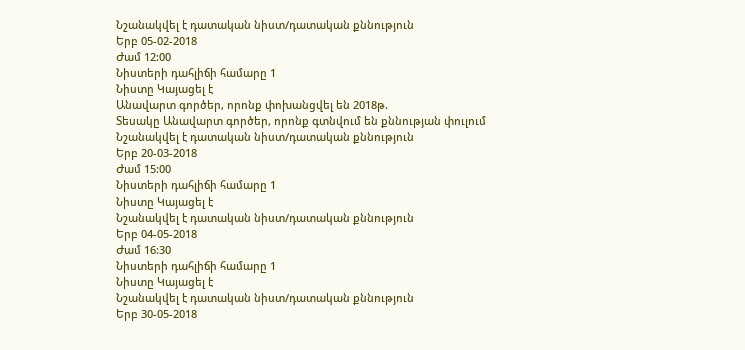Նշանակվել է դատական նիստ/դատական քննություն
Երբ 05-02-2018
Ժամ 12:00
Նիստերի դահլիճի համարը 1
Նիստը Կայացել է
Անավարտ գործեր, որոնք փոխանցվել են 2018թ.
Տեսակը Անավարտ գործեր, որոնք գտնվում են քննության փուլում
Նշանակվել է դատական նիստ/դատական քննություն
Երբ 20-03-2018
Ժամ 15:00
Նիստերի դահլիճի համարը 1
Նիստը Կայացել է
Նշանակվել է դատական նիստ/դատական քննություն
Երբ 04-05-2018
Ժամ 16:30
Նիստերի դահլիճի համարը 1
Նիստը Կայացել է
Նշանակվել է դատական նիստ/դատական քննություն
Երբ 30-05-2018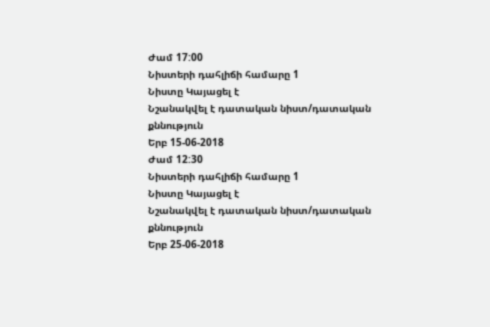Ժամ 17:00
Նիստերի դահլիճի համարը 1
Նիստը Կայացել է
Նշանակվել է դատական նիստ/դատական քննություն
Երբ 15-06-2018
Ժամ 12:30
Նիստերի դահլիճի համարը 1
Նիստը Կայացել է
Նշանակվել է դատական նիստ/դատական քննություն
Երբ 25-06-2018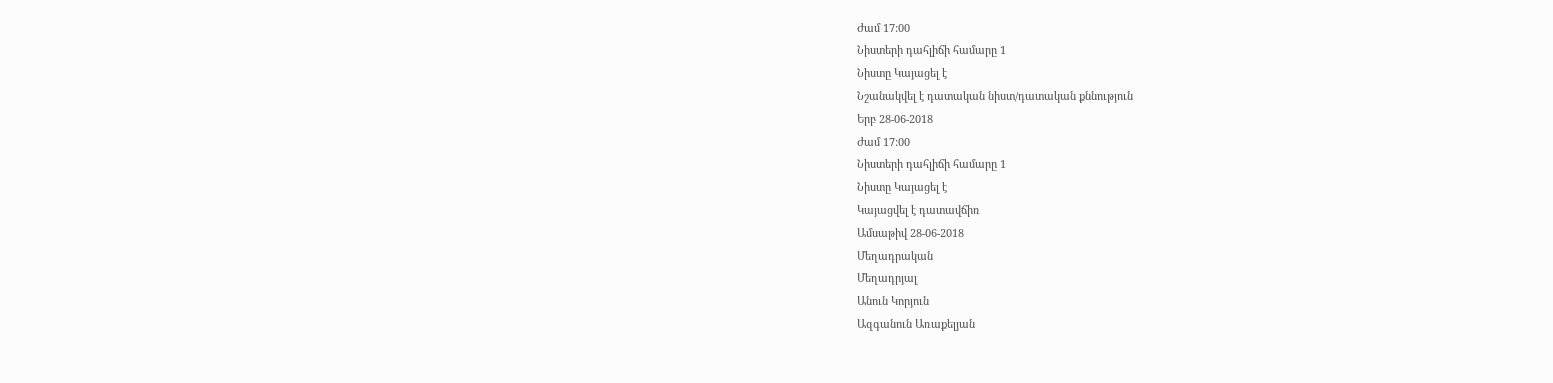Ժամ 17:00
Նիստերի դահլիճի համարը 1
Նիստը Կայացել է
Նշանակվել է դատական նիստ/դատական քննություն
Երբ 28-06-2018
Ժամ 17:00
Նիստերի դահլիճի համարը 1
Նիստը Կայացել է
Կայացվել է դատավճիռ
Ամսաթիվ 28-06-2018
Մեղադրական
Մեղադրյալ
Անուն Կորյուն
Ազգանուն Առաքելյան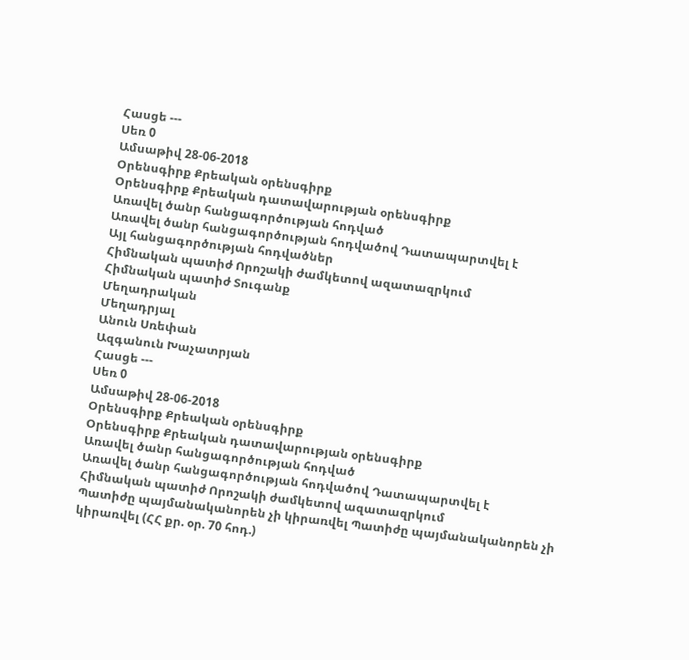Հասցե ---
Սեռ 0
Ամսաթիվ 28-06-2018
Օրենսգիրք Քրեական օրենսգիրք
Օրենսգիրք Քրեական դատավարության օրենսգիրք
Առավել ծանր հանցագործության հոդված
Առավել ծանր հանցագործության հոդվածով Դատապարտվել է
Այլ հանցագործության հոդվածներ
Հիմնական պատիժ Որոշակի ժամկետով ազատազրկում
Հիմնական պատիժ Տուգանք
Մեղադրական
Մեղադրյալ
Անուն Սռեփան
Ազգանուն Խաչատրյան
Հասցե ---
Սեռ 0
Ամսաթիվ 28-06-2018
Օրենսգիրք Քրեական օրենսգիրք
Օրենսգիրք Քրեական դատավարության օրենսգիրք
Առավել ծանր հանցագործության հոդված
Առավել ծանր հանցագործության հոդվածով Դատապարտվել է
Հիմնական պատիժ Որոշակի ժամկետով ազատազրկում
Պատիժը պայմանականորեն չի կիրառվել Պատիժը պայմանականորեն չի կիրառվել (ՀՀ քր. օր. 70 հոդ.)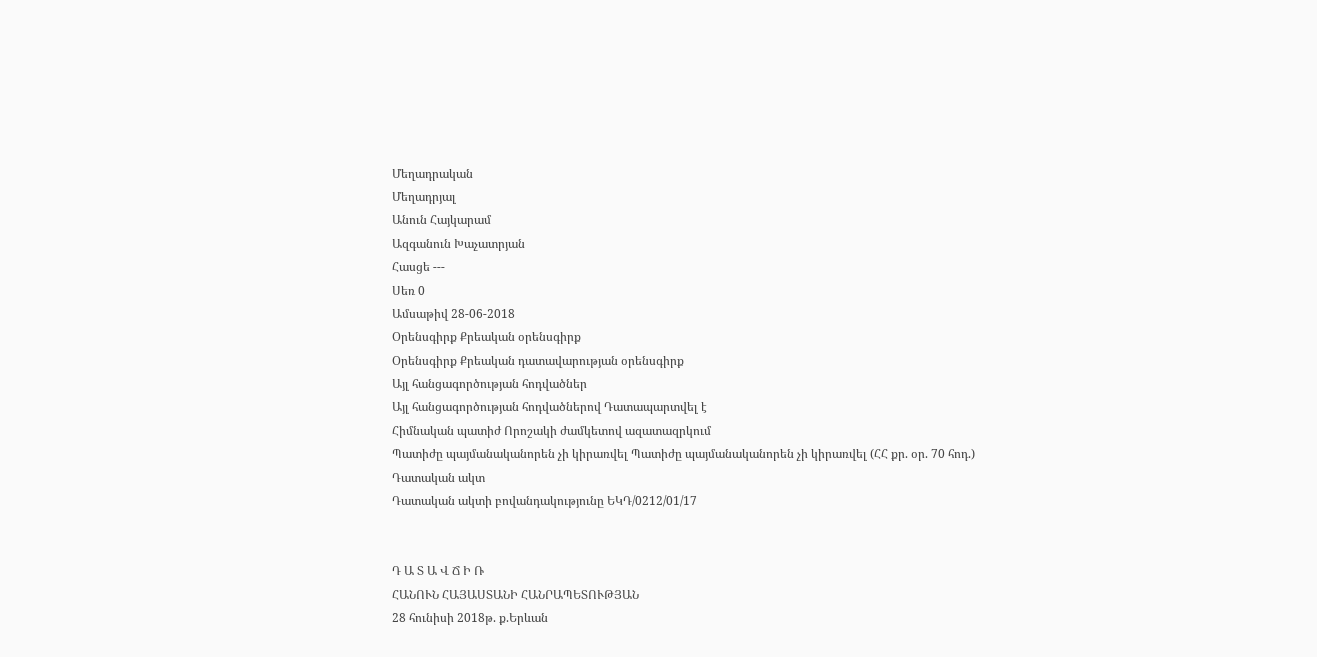Մեղադրական
Մեղադրյալ
Անուն Հայկարամ
Ազգանուն Խաչատրյան
Հասցե ---
Սեռ 0
Ամսաթիվ 28-06-2018
Օրենսգիրք Քրեական օրենսգիրք
Օրենսգիրք Քրեական դատավարության օրենսգիրք
Այլ հանցագործության հոդվածներ
Այլ հանցագործության հոդվածներով Դատապարտվել է
Հիմնական պատիժ Որոշակի ժամկետով ազատազրկում
Պատիժը պայմանականորեն չի կիրառվել Պատիժը պայմանականորեն չի կիրառվել (ՀՀ քր. օր. 70 հոդ.)
Դատական ակտ
Դատական ակտի բովանդակությունը ԵԿԴ/0212/01/17


Դ Ա Տ Ա Վ Ճ Ի Ռ
ՀԱՆՈՒՆ ՀԱՅԱՍՏԱՆԻ ՀԱՆՐԱՊԵՏՈՒԹՅԱՆ
28 հունիսի 2018թ. ք.Երևան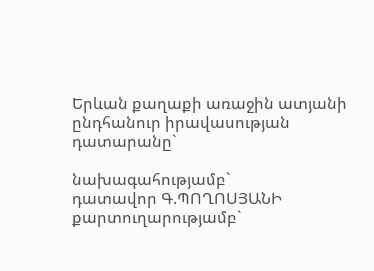Երևան քաղաքի առաջին ատյանի ընդհանուր իրավասության
դատարանը`

նախագահությամբ`
դատավոր Գ.ՊՈՂՈՍՅԱՆԻ
քարտուղարությամբ`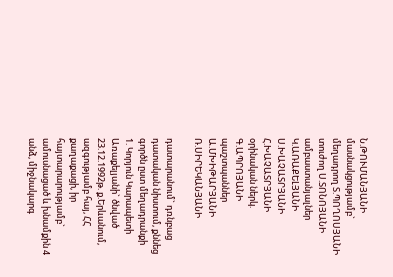Ն.ԹՈՒՄԱՆՅԱՆԻ
մասնակցությամբ`
մեղադրող Տ.ՊՈՂՈՍՅԱՆԻ
տուժող Ս.ՏՈՆՈՅԱՆԻ
ամբաստանյալներ Կ.ԱՌԱՔԵԼՅԱՆԻ
Ս.ԽԱՉԱՏՐՅԱՆԻ
Հ.ԽԱՉԱՏՐՅԱՆԻ
օրինական ներկ. Գ.ԱՊՐՈՅԱՆԻ
պաշտպաններ Ա.ՄԽԻԹԱՐՅԱՆԻ
Ռ.ՍԻՐԵԿԱՆՅԱՆԻ

դատարանում` դռնբաց դատական նիստում, քննեց գործն ըստ մեղադրանքի
1. Կորյուն Կարապետի Առաքելյանի` ծնված 23.12.1992թ. ք.Երևանում, ազգությամբ հայ, ՀՀ քաղաքացի, իր հայտարարությամբ` ամուսնացած և խնամքին 4 անձ, միջնակարգ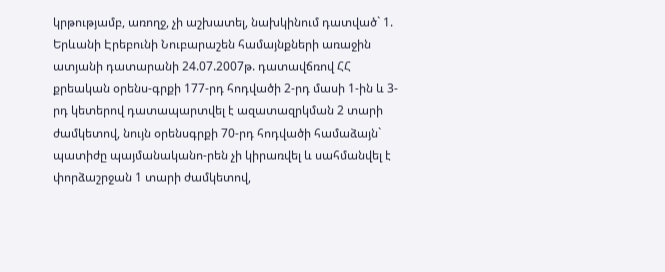կրթությամբ, առողջ, չի աշխատել, նախկինում դատված` 1. Երևանի Էրեբունի Նուբարաշեն համայնքների առաջին ատյանի դատարանի 24.07.2007թ. դատավճռով ՀՀ քրեական օրենս-գրքի 177-րդ հոդվածի 2-րդ մասի 1-ին և 3-րդ կետերով դատապարտվել է ազատազրկման 2 տարի ժամկետով, նույն օրենսգրքի 70-րդ հոդվածի համաձայն` պատիժը պայմանականո-րեն չի կիրառվել և սահմանվել է փորձաշրջան 1 տարի ժամկետով,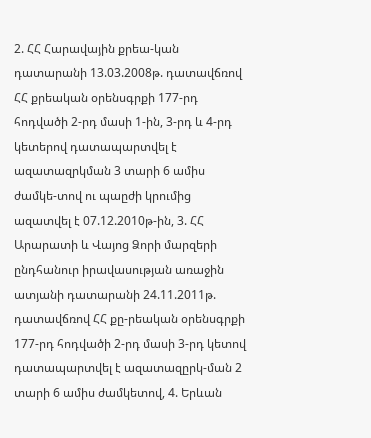2. ՀՀ Հարավային քրեա-կան դատարանի 13.03.2008թ. դատավճռով ՀՀ քրեական օրենսգրքի 177-րդ հոդվածի 2-րդ մասի 1-ին, 3-րդ և 4-րդ կետերով դատապարտվել է ազատազրկման 3 տարի 6 ամիս ժամկե-տով ու պաըժի կրումից ազատվել է 07.12.2010թ-ին, 3. ՀՀ Արարատի և Վայոց Ձորի մարզերի ընդհանուր իրավասության առաջին ատյանի դատարանի 24.11.2011թ. դատավճռով ՀՀ քը-րեական օրենսգրքի 177-րդ հոդվածի 2-րդ մասի 3-րդ կետով դատապարտվել է ազատազըրկ-ման 2 տարի 6 ամիս ժամկետով, 4. Երևան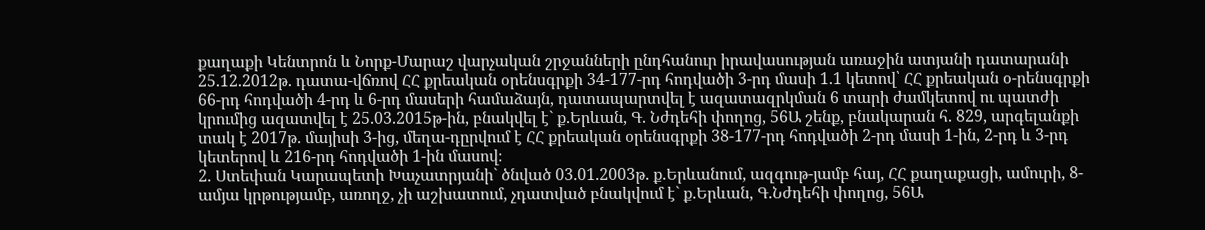քաղաքի Կենտրոն և Նորք-Մարաշ վարչական շրջանների ընդհանուր իրավասության առաջին ատյանի դատարանի 25.12.2012թ. դատա-վճռով ՀՀ քրեական օրենսգրքի 34-177-րդ հոդվածի 3-րդ մասի 1.1 կետով՝ ՀՀ քրեական օ-րենսգրքի 66-րդ հոդվածի 4-րդ և 6-րդ մասերի համաձայն, դատապարտվել է ազատազրկման 6 տարի ժամկետով ու պատժի կրումից ազատվել է 25.03.2015թ-ին, բնակվել է` ք.Երևան, Գ. Նժդեհի փողոց, 56Ա շենք, բնակարան հ. 829, արգելանքի տակ է 2017թ. մայիսի 3-ից, մեղա-դըրվում է ՀՀ քրեական օրենսգրքի 38-177-րդ հոդվածի 2-րդ մասի 1-ին, 2-րդ և 3-րդ կետերով և 216-րդ հոդվածի 1-ին մասով։
2. Ստեփան Կարապետի Խաչատրյանի` ծնված 03.01.2003թ. ք.Երևանում, ազգութ-յամբ հայ, ՀՀ քաղաքացի, ամուրի, 8-ամյա կրթությամբ, առողջ, չի աշխատում, չդատված բնակվում է` ք.Երևան, Գ.Նժդեհի փողոց, 56Ա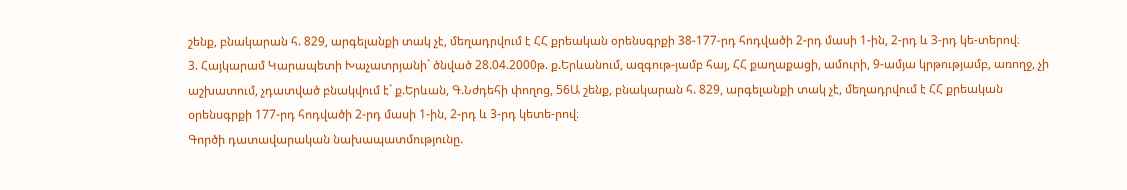շենք, բնակարան հ. 829, արգելանքի տակ չէ, մեղադրվում է ՀՀ քրեական օրենսգրքի 38-177-րդ հոդվածի 2-րդ մասի 1-ին, 2-րդ և 3-րդ կե-տերով։
3. Հայկարամ Կարապետի Խաչատրյանի` ծնված 28.04.2000թ. ք.Երևանում, ազգութ-յամբ հայ, ՀՀ քաղաքացի, ամուրի, 9-ամյա կրթությամբ, առողջ, չի աշխատում, չդատված բնակվում է` ք.Երևան, Գ.Նժդեհի փողոց, 56Ա շենք, բնակարան հ. 829, արգելանքի տակ չէ, մեղադրվում է ՀՀ քրեական օրենսգրքի 177-րդ հոդվածի 2-րդ մասի 1-ին, 2-րդ և 3-րդ կետե-րով։
Գործի դատավարական նախապատմությունը.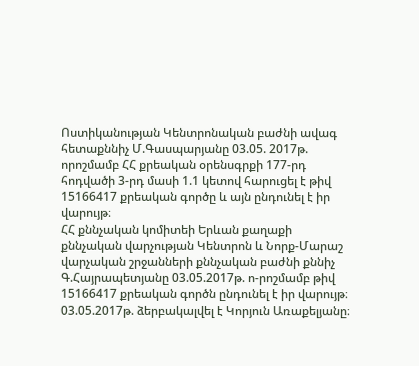Ոստիկանության Կենտրոնական բաժնի ավագ հետաքննիչ Մ.Գասպարյանը 03.05. 2017թ. որոշմամբ ՀՀ քրեական օրենսգրքի 177-րդ հոդվածի 3-րդ մասի 1.1 կետով հարուցել է թիվ 15166417 քրեական գործը և այն ընդունել է իր վարույթ։
ՀՀ քննչական կոմիտեի Երևան քաղաքի քննչական վարչության Կենտրոն և Նորք-Մարաշ վարչական շրջանների քննչական բաժնի քննիչ Գ.Հայրապետյանը 03.05.2017թ. ո-րոշմամբ թիվ 15166417 քրեական գործն ընդունել է իր վարույթ։
03.05.2017թ. ձերբակալվել է Կորյուն Առաքելյանը։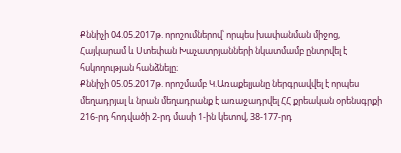Քննիչի 04.05.2017թ. որոշումներով՝ որպես խափանման միջոց, Հայկարամ և Ստեփան Խաչատրյանների նկատմամբ ընտրվել է հսկողության հանձնելը։
Քննիչի 05.05.2017թ. որոշմամբ Կ.Առաքելյանը ներգրավվել է որպես մեղադրյալ և նրան մեղադրանք է առաջադրվել ՀՀ քրեական օրենսգրքի 216-րդ հոդվածի 2-րդ մասի 1-ին կետով, 38-177-րդ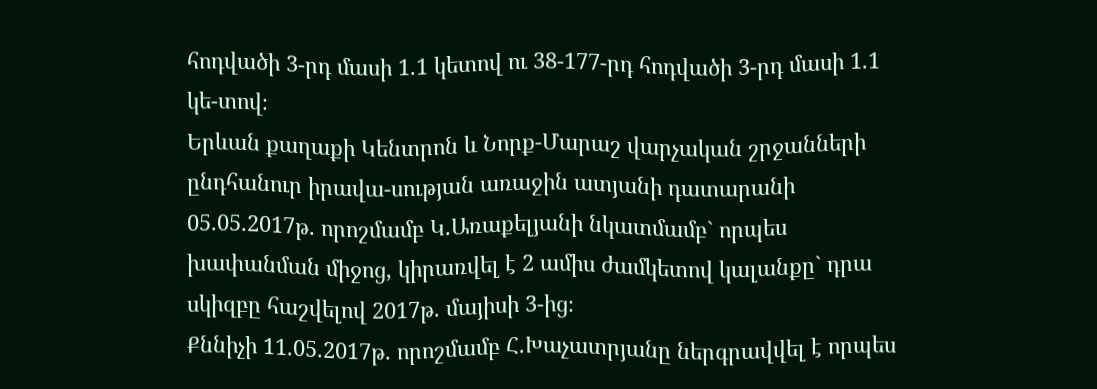հոդվածի 3-րդ մասի 1.1 կետով ու 38-177-րդ հոդվածի 3-րդ մասի 1.1 կե-տով։
Երևան քաղաքի Կենտրոն և Նորք-Մարաշ վարչական շրջանների ընդհանուր իրավա-սության առաջին ատյանի դատարանի 05.05.2017թ. որոշմամբ Կ.Առաքելյանի նկատմամբ` որպես խափանման միջոց, կիրառվել է 2 ամիս ժամկետով կալանքը` դրա սկիզբը հաշվելով 2017թ. մայիսի 3-ից։
Քննիչի 11.05.2017թ. որոշմամբ Հ.Խաչատրյանը ներգրավվել է որպես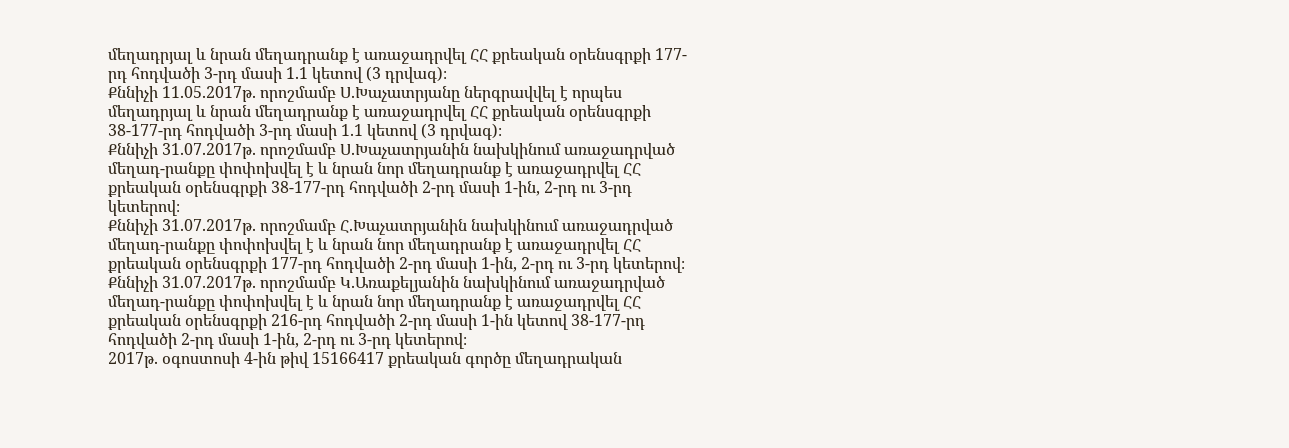մեղադրյալ և նրան մեղադրանք է առաջադրվել ՀՀ քրեական օրենսգրքի 177-րդ հոդվածի 3-րդ մասի 1.1 կետով (3 դրվագ)։
Քննիչի 11.05.2017թ. որոշմամբ Ս.Խաչատրյանը ներգրավվել է որպես մեղադրյալ և նրան մեղադրանք է առաջադրվել ՀՀ քրեական օրենսգրքի 38-177-րդ հոդվածի 3-րդ մասի 1.1 կետով (3 դրվագ)։
Քննիչի 31.07.2017թ. որոշմամբ Ս.Խաչատրյանին նախկինում առաջադրված մեղադ-րանքը փոփոխվել է և նրան նոր մեղադրանք է առաջադրվել ՀՀ քրեական օրենսգրքի 38-177-րդ հոդվածի 2-րդ մասի 1-ին, 2-րդ ու 3-րդ կետերով։
Քննիչի 31.07.2017թ. որոշմամբ Հ.Խաչատրյանին նախկինում առաջադրված մեղադ-րանքը փոփոխվել է և նրան նոր մեղադրանք է առաջադրվել ՀՀ քրեական օրենսգրքի 177-րդ հոդվածի 2-րդ մասի 1-ին, 2-րդ ու 3-րդ կետերով։
Քննիչի 31.07.2017թ. որոշմամբ Կ.Առաքելյանին նախկինում առաջադրված մեղադ-րանքը փոփոխվել է և նրան նոր մեղադրանք է առաջադրվել ՀՀ քրեական օրենսգրքի 216-րդ հոդվածի 2-րդ մասի 1-ին կետով 38-177-րդ հոդվածի 2-րդ մասի 1-ին, 2-րդ ու 3-րդ կետերով։
2017թ. օգոստոսի 4-ին թիվ 15166417 քրեական գործը մեղադրական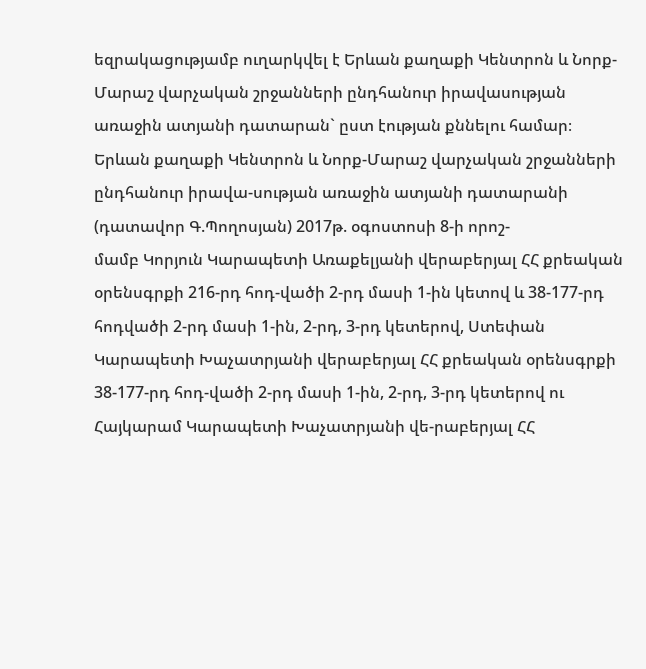եզրակացությամբ ուղարկվել է Երևան քաղաքի Կենտրոն և Նորք-Մարաշ վարչական շրջանների ընդհանուր իրավասության առաջին ատյանի դատարան` ըստ էության քննելու համար։
Երևան քաղաքի Կենտրոն և Նորք-Մարաշ վարչական շրջանների ընդհանուր իրավա-սության առաջին ատյանի դատարանի (դատավոր Գ.Պողոսյան) 2017թ. օգոստոսի 8-ի որոշ-
մամբ Կորյուն Կարապետի Առաքելյանի վերաբերյալ ՀՀ քրեական օրենսգրքի 216-րդ հոդ-վածի 2-րդ մասի 1-ին կետով և 38-177-րդ հոդվածի 2-րդ մասի 1-ին, 2-րդ, 3-րդ կետերով, Ստեփան Կարապետի Խաչատրյանի վերաբերյալ ՀՀ քրեական օրենսգրքի 38-177-րդ հոդ-վածի 2-րդ մասի 1-ին, 2-րդ, 3-րդ կետերով ու Հայկարամ Կարապետի Խաչատրյանի վե-րաբերյալ ՀՀ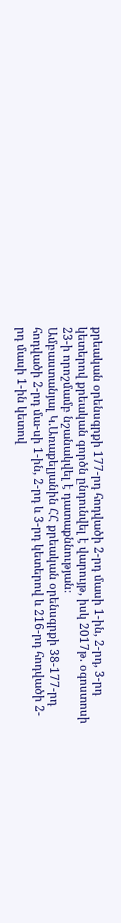քրեական օրենսգրքի 177-րդ հոդվածի 2-րդ մասի 1-ին, 2-րդ, 3-րդ կետերով քրեական գործն ընդունվել է վարույթ, իսկ 2017թ. օգոստոսի 23-ի որոշմամբ նշանակվել է դատաքննության։
Ամբաստանյալ Կ.Առաքելյանին ՀՀ քրեական օրենսգրքի 38-177-րդ հոդվածի 2-րդ մա-սի 1-ին, 2-րդ և 3-րդ կետերով և 216-րդ հոդվածի 2-րդ մասի 1-ին կետով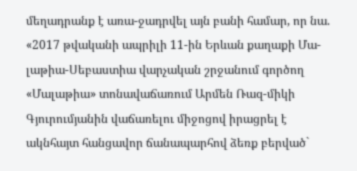մեղադրանք է առա-ջադրվել այն բանի համար, որ նա. «2017 թվականի ապրիլի 11-ին Երևան քաղաքի Մա-լաթիա-Սեբաստիա վարչական շրջանում գործող «Մալաթիա» տոնավաճառում Արմեն Ռազ-միկի Գյուրումյանին վաճառելու միջոցով իրացրել է ակնհայտ հանցավոր ճանապարհով ձեռք բերված`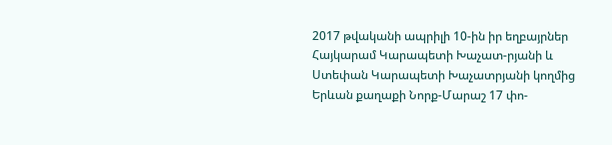2017 թվականի ապրիլի 10-ին իր եղբայրներ Հայկարամ Կարապետի Խաչատ-րյանի և Ստեփան Կարապետի Խաչատրյանի կողմից Երևան քաղաքի Նորք-Մարաշ 17 փո-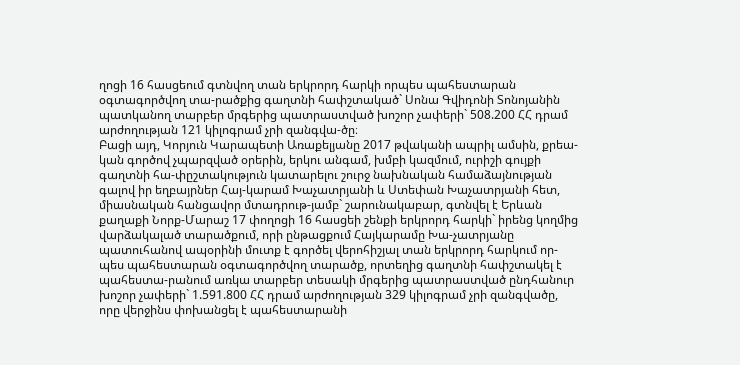ղոցի 16 հասցեում գտնվող տան երկրորդ հարկի որպես պահեստարան օգտագործվող տա-րածքից գաղտնի հափշտակած` Սոնա Գվիդոնի Տոնոյանին պատկանող տարբեր մրգերից պատրաստված խոշոր չափերի` 508.200 ՀՀ դրամ արժողության 121 կիլոգրամ չրի զանգվա-ծը։
Բացի այդ, Կորյուն Կարապետի Առաքելյանը 2017 թվականի ապրիլ ամսին, քրեա-կան գործով չպարզված օրերին, երկու անգամ, խմբի կազմում, ուրիշի գույքի գաղտնի հա-փըշտակություն կատարելու շուրջ նախնական համաձայնության գալով իր եղբայրներ Հայ-կարամ Խաչատրյանի և Ստեփան Խաչատրյանի հետ, միասնական հանցավոր մտադրութ-յամբ` շարունակաբար, գտնվել է Երևան քաղաքի Նորք-Մարաշ 17 փողոցի 16 հասցեի շենքի երկրորդ հարկի` իրենց կողմից վարձակալած տարածքում, որի ընթացքում Հայկարամը Խա-չատրյանը պատուհանով ապօրինի մուտք է գործել վերոհիշյալ տան երկրորդ հարկում որ-պես պահեստարան օգտագործվող տարածք, որտեղից գաղտնի հափշտակել է պահեստա-րանում առկա տարբեր տեսակի մրգերից պատրաստված ընդհանուր խոշոր չափերի` 1.591.800 ՀՀ դրամ արժողության 329 կիլոգրամ չրի զանգվածը, որը վերջինս փոխանցել է պահեստարանի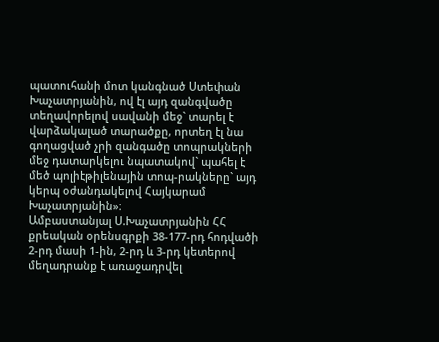պատուհանի մոտ կանգնած Ստեփան Խաչատրյանին, ով էլ այդ զանգվածը տեղավորելով սավանի մեջ` տարել է վարձակալած տարածքը, որտեղ էլ նա գողացված չրի զանգածը տոպրակների մեջ դատարկելու նպատակով` պահել է մեծ պոլիէթիլենային տոպ-րակները` այդ կերպ օժանդակելով Հայկարամ Խաչատրյանին»։
Ամբաստանյալ Ս.Խաչատրյանին ՀՀ քրեական օրենսգրքի 38-177-րդ հոդվածի 2-րդ մասի 1-ին, 2-րդ և 3-րդ կետերով մեղադրանք է առաջադրվել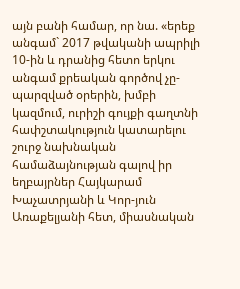այն բանի համար, որ նա. «երեք անգամ` 2017 թվականի ապրիլի 10-ին և դրանից հետո երկու անգամ քրեական գործով չը-պարզված օրերին, խմբի կազմում, ուրիշի գույքի գաղտնի հափշտակություն կատարելու շուրջ նախնական համաձայնության գալով իր եղբայրներ Հայկարամ Խաչատրյանի և Կոր-յուն Առաքելյանի հետ, միասնական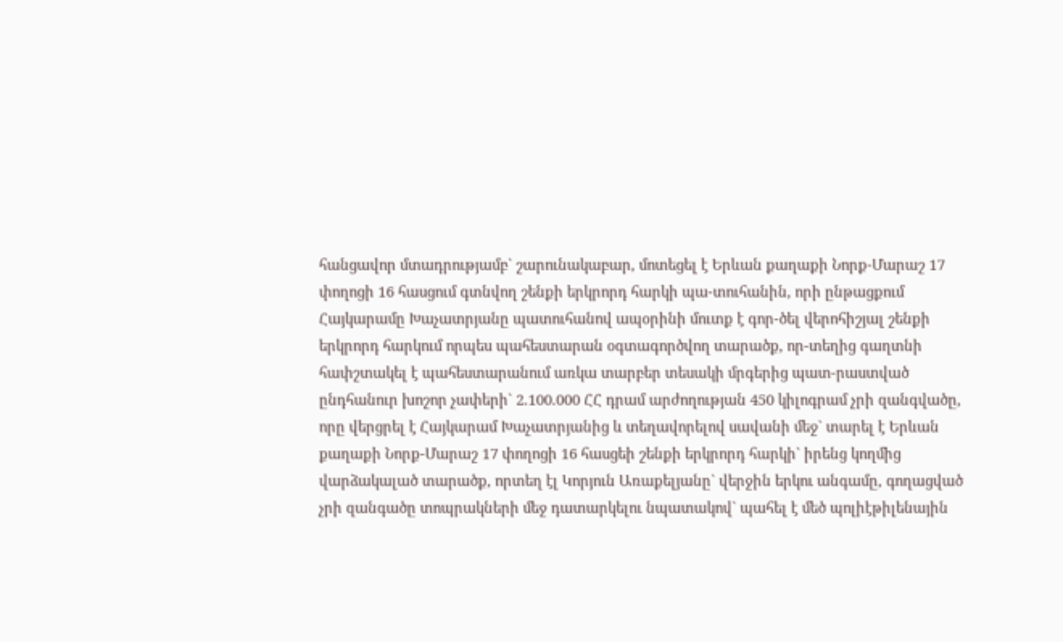հանցավոր մտադրությամբ` շարունակաբար, մոտեցել է Երևան քաղաքի Նորք-Մարաշ 17 փողոցի 16 հասցում գտնվող շենքի երկրորդ հարկի պա-տուհանին, որի ընթացքում Հայկարամը Խաչատրյանը պատուհանով ապօրինի մուտք է գոր-ծել վերոհիշյալ շենքի երկրորդ հարկում որպես պահեստարան օգտագործվող տարածք, որ-տեղից գաղտնի հափշտակել է պահեստարանում առկա տարբեր տեսակի մրգերից պատ-րաստված ընդհանուր խոշոր չափերի` 2.100.000 ՀՀ դրամ արժողության 450 կիլոգրամ չրի զանգվածը, որը վերցրել է Հայկարամ Խաչատրյանից և տեղավորելով սավանի մեջ` տարել է Երևան քաղաքի Նորք-Մարաշ 17 փողոցի 16 հասցեի շենքի երկրորդ հարկի` իրենց կողմից վարձակալած տարածք, որտեղ էլ Կորյուն Առաքելյանը` վերջին երկու անգամը, գողացված չրի զանգածը տոպրակների մեջ դատարկելու նպատակով` պահել է մեծ պոլիէթիլենային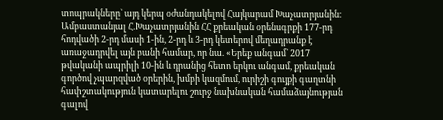տոպրակները` այդ կերպ օժանդակելով Հայկարամ Խաչատրյանին։
Ամբաստանյալ Հ.Խաչատրյանին ՀՀ քրեական օրենսգրքի 177-րդ հոդվածի 2-րդ մասի 1-ին, 2-րդ և 3-րդ կետերով մեղադրանք է առաջադրվել այն բանի համար, որ նա. «Երեք անգամ` 2017 թվականի ապրիլի 10-ին և դրանից հետո երկու անգամ, քրեական գործով չպարզված օրերին, խմբի կազմում, ուրիշի գույքի գաղտնի հափշտակություն կատարելու շուրջ նախնական համաձայնության գալով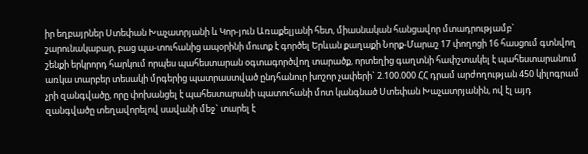իր եղբայրներ Ստեփան Խաչատրյանի և Կոր-յուն Առաքելյանի հետ, միասնական հանցավոր մտադրությամբ` շարունակաբար, բաց պա-տուհանից ապօրինի մուտք է գործել Երևան քաղաքի Նորք-Մարաշ 17 փողոցի 16 հասցում գտնվող շենքի երկրորդ հարկում որպես պահեստարան օգտագործվող տարածք, որտեղից գաղտնի հափշտակել է պահեստարանում առկա տարբեր տեսակի մրգերից պատրաստված ընդհանուր խոշոր չափերի` 2.100.000 ՀՀ դրամ արժողության 450 կիլոգրամ չրի զանգվածը, որը փոխանցել է պահեստարանի պատուհանի մոտ կանգնած Ստեփան Խաչատրյանին, ով էլ այդ զանգվածը տեղավորելով սավանի մեջ` տարել է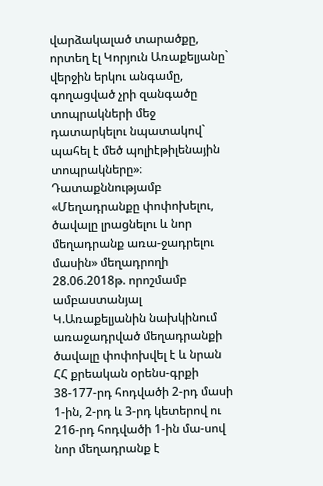վարձակալած տարածքը, որտեղ էլ Կորյուն Առաքելյանը` վերջին երկու անգամը, գողացված չրի զանգածը տոպրակների մեջ դատարկելու նպատակով` պահել է մեծ պոլիէթիլենային տոպրակները»։
Դատաքննությամբ «Մեղադրանքը փոփոխելու, ծավալը լրացնելու և նոր մեղադրանք առա-ջադրելու մասին» մեղադրողի 28.06.2018թ. որոշմամբ ամբաստանյալ Կ.Առաքելյանին նախկինում առաջադրված մեղադրանքի ծավալը փոփոխվել է և նրան ՀՀ քրեական օրենս-գրքի 38-177-րդ հոդվածի 2-րդ մասի 1-ին, 2-րդ և 3-րդ կետերով ու 216-րդ հոդվածի 1-ին մա-սով նոր մեղադրանք է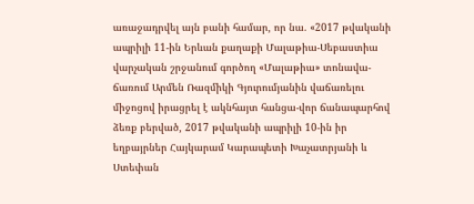առաջադրվել այն բանի համար, որ նա. «2017 թվականի ապրիլի 11-ին Երևան քաղաքի Մալաթիա-Սեբաստիա վարչական շրջանում գործող «Մալաթիա» տոնավա-ճառում Արմեն Ռազմիկի Գյուրումյանին վաճառելու միջոցով իրացրել է ակնհայտ հանցա-վոր ճանապարհով ձեռք բերված, 2017 թվականի ապրիլի 10-ին իր եղբայրներ Հայկարամ Կարապետի Խաչատրյանի և Ստեփան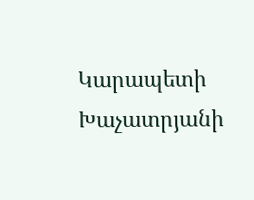Կարապետի Խաչատրյանի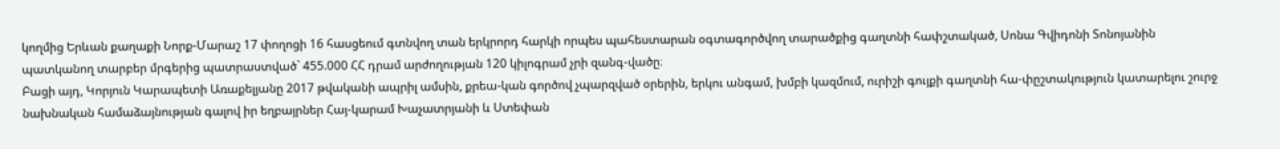կողմից Երևան քաղաքի Նորք-Մարաշ 17 փողոցի 16 հասցեում գտնվող տան երկրորդ հարկի որպես պահեստարան օգտագործվող տարածքից գաղտնի հափշտակած, Սոնա Գվիդոնի Տոնոյանին պատկանող տարբեր մրգերից պատրաստված` 455.000 ՀՀ դրամ արժողության 120 կիլոգրամ չրի զանգ-վածը։
Բացի այդ, Կորյուն Կարապետի Առաքելյանը 2017 թվականի ապրիլ ամսին, քրեա-կան գործով չպարզված օրերին, երկու անգամ, խմբի կազմում, ուրիշի գույքի գաղտնի հա-փըշտակություն կատարելու շուրջ նախնական համաձայնության գալով իր եղբայրներ Հայ-կարամ Խաչատրյանի և Ստեփան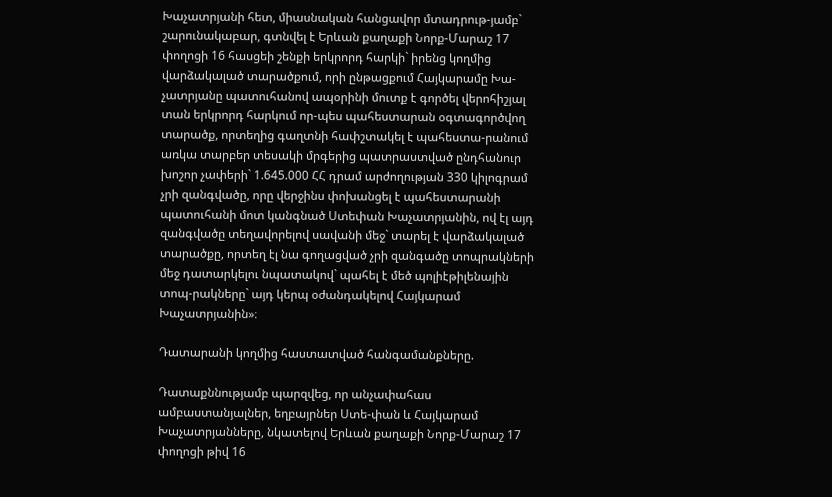Խաչատրյանի հետ, միասնական հանցավոր մտադրութ-յամբ` շարունակաբար, գտնվել է Երևան քաղաքի Նորք-Մարաշ 17 փողոցի 16 հասցեի շենքի երկրորդ հարկի` իրենց կողմից վարձակալած տարածքում, որի ընթացքում Հայկարամը Խա-չատրյանը պատուհանով ապօրինի մուտք է գործել վերոհիշյալ տան երկրորդ հարկում որ-պես պահեստարան օգտագործվող տարածք, որտեղից գաղտնի հափշտակել է պահեստա-րանում առկա տարբեր տեսակի մրգերից պատրաստված ընդհանուր խոշոր չափերի` 1.645.000 ՀՀ դրամ արժողության 330 կիլոգրամ չրի զանգվածը, որը վերջինս փոխանցել է պահեստարանի պատուհանի մոտ կանգնած Ստեփան Խաչատրյանին, ով էլ այդ զանգվածը տեղավորելով սավանի մեջ` տարել է վարձակալած տարածքը, որտեղ էլ նա գողացված չրի զանգածը տոպրակների մեջ դատարկելու նպատակով` պահել է մեծ պոլիէթիլենային տոպ-րակները` այդ կերպ օժանդակելով Հայկարամ Խաչատրյանին»։

Դատարանի կողմից հաստատված հանգամանքները.

Դատաքննությամբ պարզվեց, որ անչափահաս ամբաստանյալներ, եղբայրներ Ստե-փան և Հայկարամ Խաչատրյանները, նկատելով Երևան քաղաքի Նորք-Մարաշ 17 փողոցի թիվ 16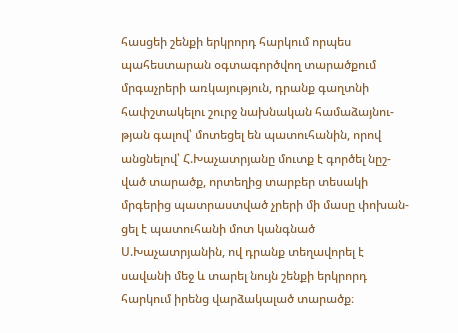հասցեի շենքի երկրորդ հարկում որպես պահեստարան օգտագործվող տարածքում մրգաչրերի առկայություն, դրանք գաղտնի հափշտակելու շուրջ նախնական համաձայնու-թյան գալով՝ մոտեցել են պատուհանին, որով անցնելով՝ Հ.Խաչատրյանը մուտք է գործել նըշ-ված տարածք, որտեղից տարբեր տեսակի մրգերից պատրաստված չրերի մի մասը փոխան-ցել է պատուհանի մոտ կանգնած Ս.Խաչատրյանին, ով դրանք տեղավորել է սավանի մեջ և տարել նույն շենքի երկրորդ հարկում իրենց վարձակալած տարածք։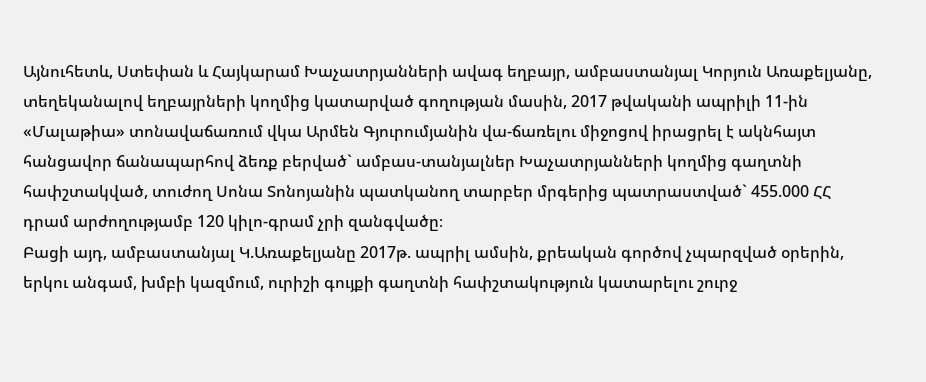Այնուհետև, Ստեփան և Հայկարամ Խաչատրյանների ավագ եղբայր, ամբաստանյալ Կորյուն Առաքելյանը, տեղեկանալով եղբայրների կողմից կատարված գողության մասին, 2017 թվականի ապրիլի 11-ին «Մալաթիա» տոնավաճառում վկա Արմեն Գյուրումյանին վա-ճառելու միջոցով իրացրել է ակնհայտ հանցավոր ճանապարհով ձեռք բերված` ամբաս-տանյալներ Խաչատրյանների կողմից գաղտնի հափշտակված, տուժող Սոնա Տոնոյանին պատկանող տարբեր մրգերից պատրաստված` 455.000 ՀՀ դրամ արժողությամբ 120 կիլո-գրամ չրի զանգվածը։
Բացի այդ, ամբաստանյալ Կ.Առաքելյանը 2017թ. ապրիլ ամսին, քրեական գործով չպարզված օրերին, երկու անգամ, խմբի կազմում, ուրիշի գույքի գաղտնի հափշտակություն կատարելու շուրջ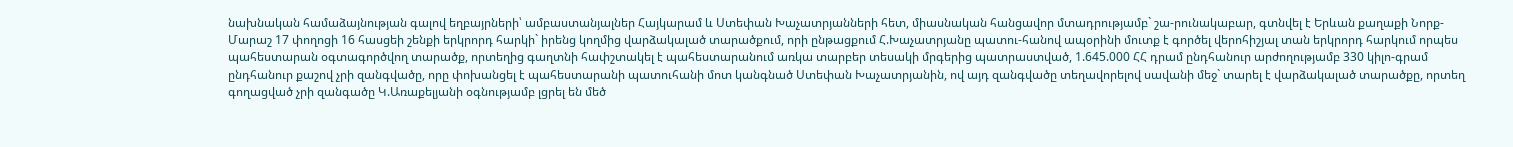նախնական համաձայնության գալով եղբայրների՝ ամբաստանյալներ Հայկարամ և Ստեփան Խաչատրյանների հետ, միասնական հանցավոր մտադրությամբ` շա-րունակաբար, գտնվել է Երևան քաղաքի Նորք-Մարաշ 17 փողոցի 16 հասցեի շենքի երկրորդ հարկի` իրենց կողմից վարձակալած տարածքում, որի ընթացքում Հ.Խաչատրյանը պատու-հանով ապօրինի մուտք է գործել վերոհիշյալ տան երկրորդ հարկում որպես պահեստարան օգտագործվող տարածք, որտեղից գաղտնի հափշտակել է պահեստարանում առկա տարբեր տեսակի մրգերից պատրաստված, 1.645.000 ՀՀ դրամ ընդհանուր արժողությամբ 330 կիլո-գրամ ընդհանուր քաշով չրի զանգվածը, որը փոխանցել է պահեստարանի պատուհանի մոտ կանգնած Ստեփան Խաչատրյանին, ով այդ զանգվածը տեղավորելով սավանի մեջ` տարել է վարձակալած տարածքը, որտեղ գողացված չրի զանգածը Կ.Առաքելյանի օգնությամբ լցրել են մեծ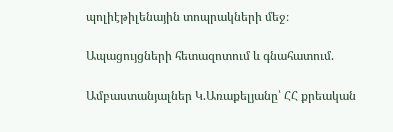պոլիէթիլենային տոպրակների մեջ։

Ապացույցների հետազոտում և գնահատում.

Ամբաստանյալներ Կ.Առաքելյանը՝ ՀՀ քրեական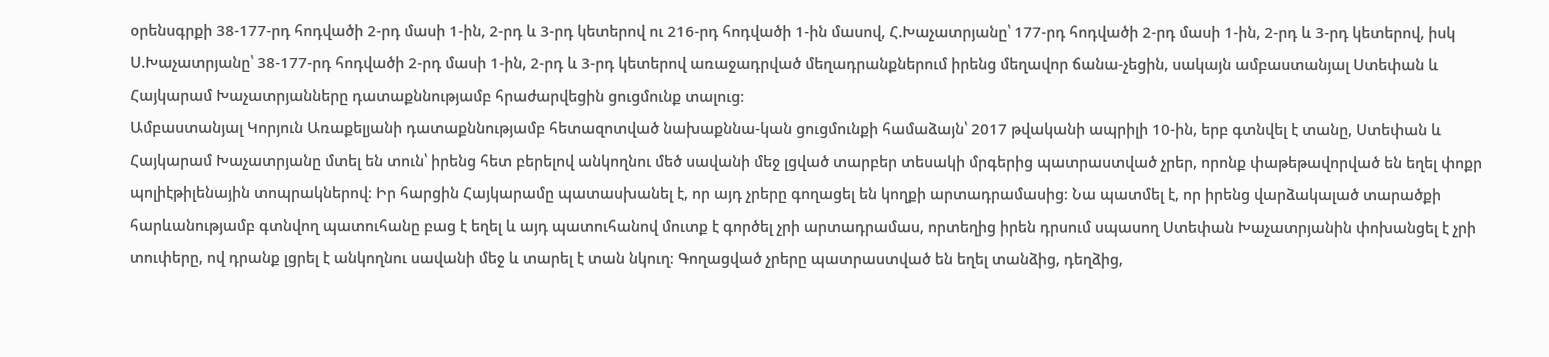օրենսգրքի 38-177-րդ հոդվածի 2-րդ մասի 1-ին, 2-րդ և 3-րդ կետերով ու 216-րդ հոդվածի 1-ին մասով, Հ.Խաչատրյանը՝ 177-րդ հոդվածի 2-րդ մասի 1-ին, 2-րդ և 3-րդ կետերով, իսկ Ս.Խաչատրյանը՝ 38-177-րդ հոդվածի 2-րդ մասի 1-ին, 2-րդ և 3-րդ կետերով առաջադրված մեղադրանքներում իրենց մեղավոր ճանա-չեցին, սակայն ամբաստանյալ Ստեփան և Հայկարամ Խաչատրյանները դատաքննությամբ հրաժարվեցին ցուցմունք տալուց։
Ամբաստանյալ Կորյուն Առաքելյանի դատաքննությամբ հետազոտված նախաքննա-կան ցուցմունքի համաձայն՝ 2017 թվականի ապրիլի 10-ին, երբ գտնվել է տանը, Ստեփան և Հայկարամ Խաչատրյանը մտել են տուն՝ իրենց հետ բերելով անկողնու մեծ սավանի մեջ լցված տարբեր տեսակի մրգերից պատրաստված չրեր, որոնք փաթեթավորված են եղել փոքր պոլիէթիլենային տոպրակներով։ Իր հարցին Հայկարամը պատասխանել է, որ այդ չրերը գողացել են կողքի արտադրամասից։ Նա պատմել է, որ իրենց վարձակալած տարածքի հարևանությամբ գտնվող պատուհանը բաց է եղել և այդ պատուհանով մուտք է գործել չրի արտադրամաս, որտեղից իրեն դրսում սպասող Ստեփան Խաչատրյանին փոխանցել է չրի տուփերը, ով դրանք լցրել է անկողնու սավանի մեջ և տարել է տան նկուղ։ Գողացված չրերը պատրաստված են եղել տանձից, դեղձից,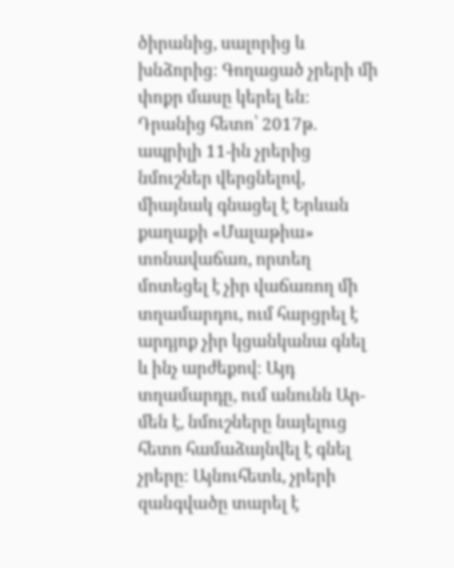ծիրանից, սալորից և խնձորից։ Գողացած չրերի մի փոքր մասը կերել են։
Դրանից հետո՝ 2017թ. ապրիլի 11-ին չրերից նմուշներ վերցնելով, միայնակ գնացել է Երևան քաղաքի «Մալաթիա» տոնավաճառ, որտեղ մոտեցել է չիր վաճառող մի տղամարդու, ում հարցրել է արդյոք չիր կցանկանա գնել և ինչ արժեքով։ Այդ տղամարդը, ում անունն Ար-մեն է, նմուշները նայելուց հետո համաձայնվել է գնել չրերը։ Այնուհետև, չրերի զանգվածը տարել է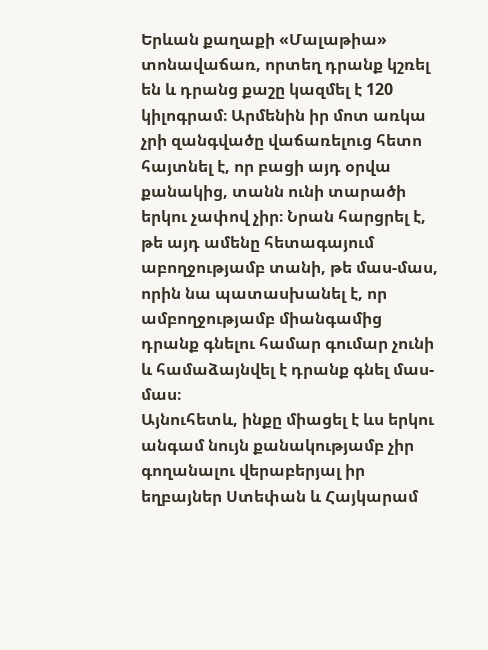Երևան քաղաքի «Մալաթիա» տոնավաճառ, որտեղ դրանք կշռել են և դրանց քաշը կազմել է 120 կիլոգրամ։ Արմենին իր մոտ առկա չրի զանգվածը վաճառելուց հետո հայտնել է, որ բացի այդ օրվա քանակից, տանն ունի տարածի երկու չափով չիր։ Նրան հարցրել է, թե այդ ամենը հետագայում աբողջությամբ տանի, թե մաս-մաս, որին նա պատասխանել է, որ ամբողջությամբ միանգամից դրանք գնելու համար գումար չունի և համաձայնվել է դրանք գնել մաս-մաս։
Այնուհետև, ինքը միացել է ևս երկու անգամ նույն քանակությամբ չիր գողանալու վերաբերյալ իր եղբայներ Ստեփան և Հայկարամ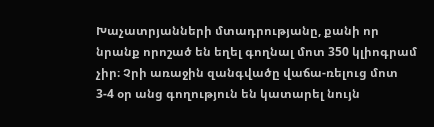Խաչատրյանների մտադրությանը, քանի որ նրանք որոշած են եղել գողնալ մոտ 350 կլիոգրամ չիր։ Չրի առաջին զանգվածը վաճա-ռելուց մոտ 3-4 օր անց գողություն են կատարել նույն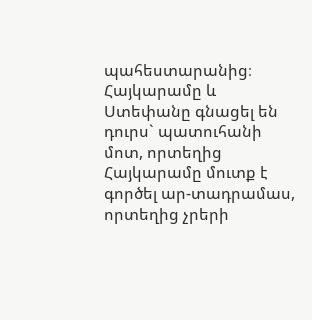պահեստարանից։ Հայկարամը և Ստեփանը գնացել են դուրս` պատուհանի մոտ, որտեղից Հայկարամը մուտք է գործել ար-տադրամաս, որտեղից չրերի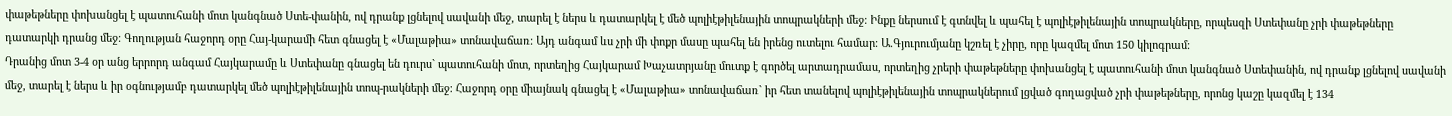փաթեթները փոխանցել է պատուհանի մոտ կանգնած Ստե-փանին, ով դրանք լցնելով սավանի մեջ, տարել է ներս և դատարկել է մեծ պոլիէթիլենային տոպրակների մեջ։ Ինքը ներսում է գտնվել և պահել է պոլիէթիլենային տոպրակները, որպեսզի Ստեփանը չրի փաթեթները դատարկի դրանց մեջ։ Գողության հաջորդ օրը Հայ-կարամի հետ գնացել է «Մալաթիա» տոնավաճառ։ Այդ անգամ ևս չրի մի փոքր մասը պահել են իրենց ուտելու համար։ Ա.Գյուրումյանը կշռել է չիրը, որը կազմել մոտ 150 կիլոգրամ։
Դրանից մոտ 3-4 օր անց երրորդ անգամ Հայկարամը և Ստեփանը գնացել են դուրս` պատուհանի մոտ, որտեղից Հայկարամ Խաչատրյանը մուտք է գործել արտադրամաս, որտեղից չրերի փաթեթները փոխանցել է պատուհանի մոտ կանգնած Ստեփանին, ով դրանք լցնելով սավանի մեջ, տարել է ներս և իր օգնությամբ դատարկել մեծ պոլիէթիլենային տոպ-րակների մեջ։ Հաջորդ օրը միայնակ գնացել է «Մալաթիա» տոնավաճառ` իր հետ տանելով պոլիէթիլենային տոպրակներում լցված գողացված չրի փաթեթները, որոնց կաշը կազմել է 134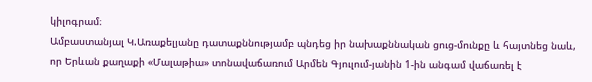կիլոգրամ։
Ամբաստանյալ Կ.Առաքելյանը դատաքննությամբ պնդեց իր նախաքննական ցուց-մունքը և հայտնեց նաև, որ Երևան քաղաքի «Մալաթիա» տոնավաճառում Արմեն Գյուլում-յանին 1-ին անգամ վաճառել է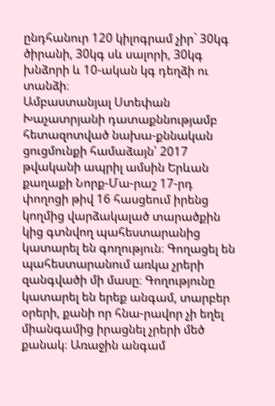ընդհանուր 120 կիլոգրամ չիր` 30կգ ծիրանի, 30կգ սև սալորի, 30կգ խնձորի և 10-ական կգ դեղձի ու տանձի։
Ամբաստանյալ Ստեփան Խաչատրյանի դատաքննությամբ հետազոտված նախա-քննական ցուցմունքի համաձայն՝ 2017 թվականի ապրիլ ամսին Երևան քաղաքի Նորք-Մա-րաշ 17-րդ փողոցի թիվ 16 հասցեում իրենց կողմից վարձակալած տարածքին կից գտնվող պահեստարանից կատարել են գողություն։ Գողացել են պահեստարանում առկա չրերի զանգվածի մի մասը։ Գողությունը կատարել են երեք անգամ, տարբեր օրերի, քանի որ հնա-րավոր չի եղել միանգամից իրացնել չրերի մեծ քանակ։ Առաջին անգամ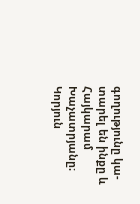գողությունը կա-տարել են ինքը և Հայկարամ Խաչատրյանը։ Կորյուն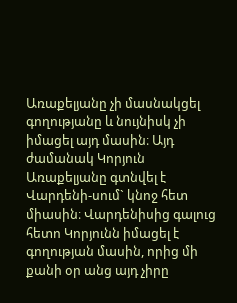Առաքելյանը չի մասնակցել գողությանը և նույնիսկ չի իմացել այդ մասին։ Այդ ժամանակ Կորյուն Առաքելյանը գտնվել է Վարդենի-սում` կնոջ հետ միասին։ Վարդենիսից գալուց հետո Կորյունն իմացել է գողության մասին, որից մի քանի օր անց այդ չիրը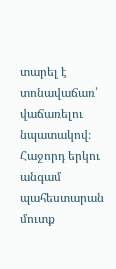տարել է տոնավաճառ՝ վաճառելու նպատակով։ Հաջորդ երկու անգամ պահեստարան մուտք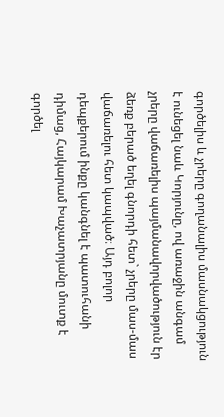գործելիս և չրերը գողանալիս մասնակցություն է ունեցել նաև Կորյունը, ով առաջին անգամ չրերը վաճառելիս պայմանավորվածություն էր ձեռք բերած եղել գնորդի հետ` չրերը մաս-մաս վաճառելու հետ կապված։ Այդ բոլոր դեպքերում ինքը կանգնել է պատուհանի դիմաց, Հայկարամ Խաչատրյանը մուտք է գործել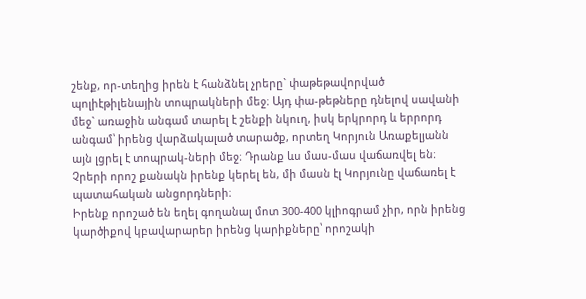շենք, որ-տեղից իրեն է հանձնել չրերը` փաթեթավորված պոլիէթիլենային տոպրակների մեջ։ Այդ փա-թեթները դնելով սավանի մեջ` առաջին անգամ տարել է շենքի նկուղ, իսկ երկրորդ և երրորդ անգամ՝ իրենց վարձակալած տարածք, որտեղ Կորյուն Առաքելյանն այն լցրել է տոպրակ-ների մեջ։ Դրանք ևս մաս-մաս վաճառվել են։ Չրերի որոշ քանակն իրենք կերել են, մի մասն էլ Կորյունը վաճառել է պատահական անցորդների։
Իրենք որոշած են եղել գողանալ մոտ 300-400 կլիոգրամ չիր, որն իրենց կարծիքով կբավարարեր իրենց կարիքները՝ որոշակի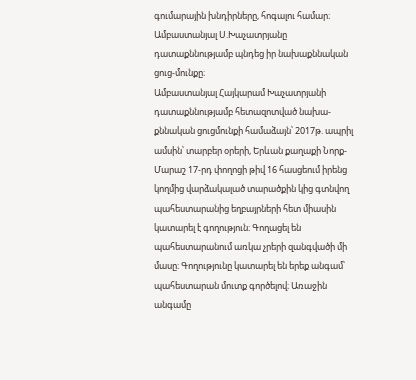գումարային խնդիրները, հոգալու համար։
Ամբաստանյալ Ս.Խաչատրյանը դատաքննությամբ պնդեց իր նախաքննական ցուց-մունքը։
Ամբաստանյալ Հայկարամ Խաչատրյանի դատաքննությամբ հետազոտված նախա-քննական ցուցմունքի համաձայն՝ 2017թ. ապրիլ ամսին՝ տարբեր օրերի, Երևան քաղաքի Նորք-Մարաշ 17-րդ փողոցի թիվ 16 հասցեում իրենց կողմից վարձակալած տարածքին կից գտնվող պահեստարանից եղբայրների հետ միասին կատարել է գողություն։ Գողացել են պահեստարանում առկա չրերի զանգվածի մի մասը։ Գողությունը կատարել են երեք անգամ՝ պահեստարան մուտք գործելով։ Առաջին անգամը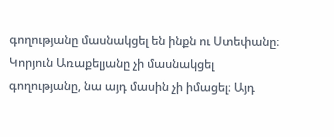գողությանը մասնակցել են ինքն ու Ստեփանը։ Կորյուն Առաքելյանը չի մասնակցել գողությանը, նա այդ մասին չի իմացել։ Այդ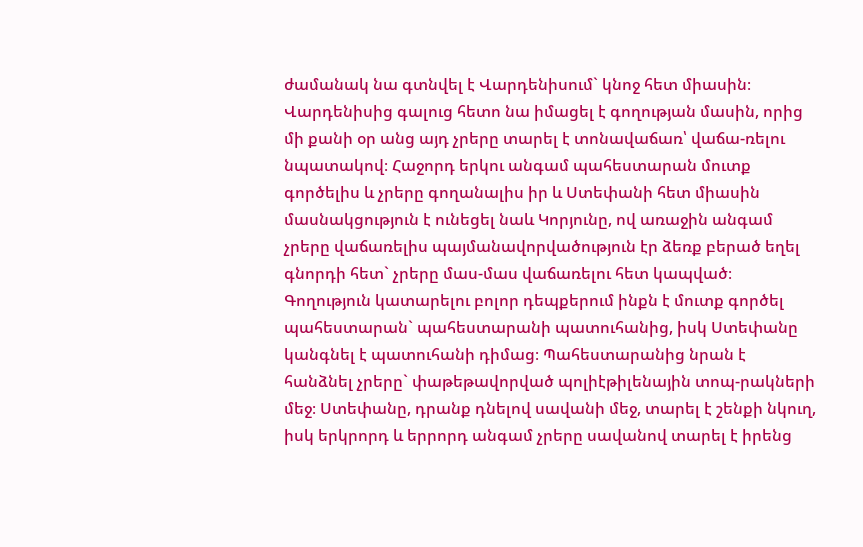ժամանակ նա գտնվել է Վարդենիսում` կնոջ հետ միասին։ Վարդենիսից գալուց հետո նա իմացել է գողության մասին, որից մի քանի օր անց այդ չրերը տարել է տոնավաճառ՝ վաճա-ռելու նպատակով։ Հաջորդ երկու անգամ պահեստարան մուտք գործելիս և չրերը գողանալիս իր և Ստեփանի հետ միասին մասնակցություն է ունեցել նաև Կորյունը, ով առաջին անգամ չրերը վաճառելիս պայմանավորվածություն էր ձեռք բերած եղել գնորդի հետ` չրերը մաս-մաս վաճառելու հետ կապված։ Գողություն կատարելու բոլոր դեպքերում ինքն է մուտք գործել պահեստարան` պահեստարանի պատուհանից, իսկ Ստեփանը կանգնել է պատուհանի դիմաց։ Պահեստարանից նրան է հանձնել չրերը` փաթեթավորված պոլիէթիլենային տոպ-րակների մեջ։ Ստեփանը, դրանք դնելով սավանի մեջ, տարել է շենքի նկուղ, իսկ երկրորդ և երրորդ անգամ չրերը սավանով տարել է իրենց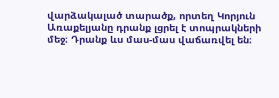վարձակալած տարածք, որտեղ Կորյուն Առաքելյանը դրանք լցրել է տոպրակների մեջ։ Դրանք ևս մաս-մաս վաճառվել են։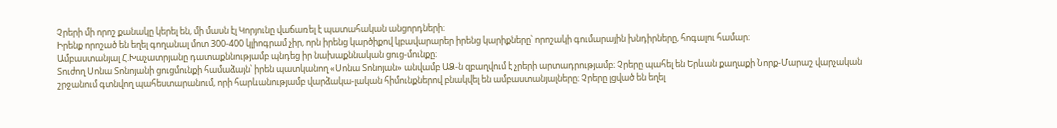Չրերի մի որոշ քանակը կերել են, մի մասն էլ Կորյունը վաճառել է պատահական անցորդների։
Իրենք որոշած են եղել գողանալ մոտ 300-400 կլիոգրամ չիր, որն իրենց կարծիքով կբավարարեր իրենց կարիքները՝ որոշակի գումարային խնդիրները, հոգալու համար։
Ամբաստանյալ Հ.Խաչատրյանը դատաքննությամբ պնդեց իր նախաքննական ցուց-մունքը։
Տուժող Սոնա Տոնոյանի ցուցմունքի համաձայն՝ իրեն պատկանող «Սոնա Տոնոյան» անվամբ ԱՁ-ն զբաղվում է չրերի արտադրությամբ։ Չրերը պահել են Երևան քաղաքի Նորք-Մարաշ վարչական շրջանում գտնվող պահեստարանում, որի հարևանությամբ վարձակա-լական հիմունքներով բնակվել են ամբաստանյալները։ Չրերը լցված են եղել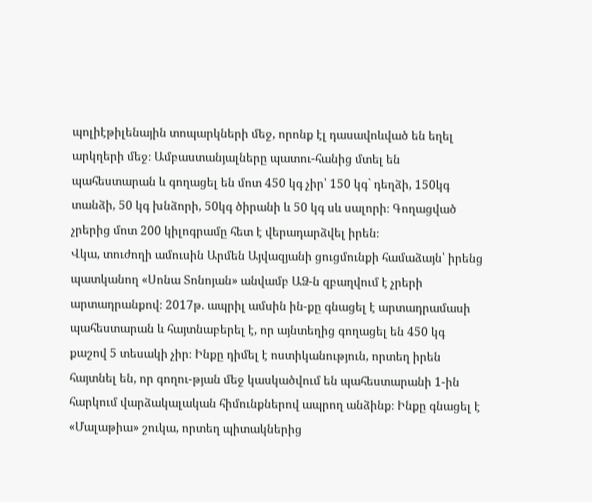պոլիէթիլենային տոպարկների մեջ, որոնք էլ դասավոևված են եղել արկղերի մեջ։ Ամբաստանյալները պատու-հանից մտել են պահեստարան և գողացել են մոտ 450 կգ չիր՝ 150 կգ` դեղձի, 150կգ տանձի, 50 կգ խնձորի, 50կգ ծիրանի և 50 կգ սև սալորի։ Գողացված չրերից մոտ 200 կիլոգրամը հետ է վերադարձվել իրեն։
Վկա, տուժողի ամուսին Արմեն Այվազյանի ցուցմունքի համաձայն՝ իրենց պատկանող «Սոնա Տոնոյան» անվամբ ԱՁ-ն զբաղվում է չրերի արտադրանքով։ 2017թ. ապրիլ ամսին ին-քը գնացել է արտադրամասի պահեստարան և հայտնաբերել է, որ այնտեղից գողացել են 450 կգ քաշով 5 տեսակի չիր։ Ինքը դիմել է ոստիկանություն, որտեղ իրեն հայտնել են, որ գողու-թյան մեջ կասկածվում են պահեստարանի 1-ին հարկում վարձակալական հիմունքներով ապրող անձինք։ Ինքը գնացել է «Մալաթիա» շուկա, որտեղ պիտակներից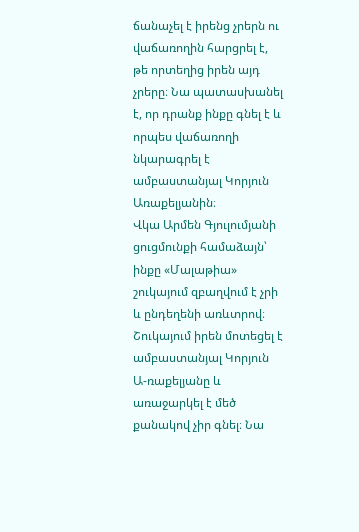ճանաչել է իրենց չրերն ու վաճառողին հարցրել է, թե որտեղից իրեն այդ չրերը։ Նա պատասխանել է, որ դրանք ինքը գնել է և որպես վաճառողի նկարագրել է ամբաստանյալ Կորյուն Առաքելյանին։
Վկա Արմեն Գյուլումյանի ցուցմունքի համաձայն՝ ինքը «Մալաթիա» շուկայում զբաղվում է չրի և ընդեղենի առևտրով։ Շուկայում իրեն մոտեցել է ամբաստանյալ Կորյուն Ա-ռաքելյանը և առաջարկել է մեծ քանակով չիր գնել։ Նա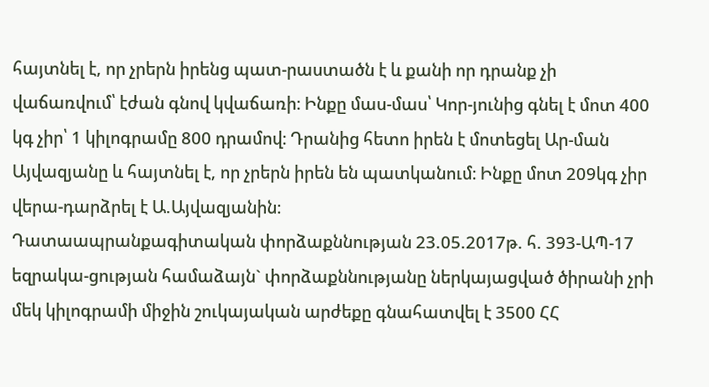հայտնել է, որ չրերն իրենց պատ-րաստածն է և քանի որ դրանք չի վաճառվում՝ էժան գնով կվաճառի։ Ինքը մաս-մաս՝ Կոր-յունից գնել է մոտ 400 կգ չիր՝ 1 կիլոգրամը 800 դրամով։ Դրանից հետո իրեն է մոտեցել Ար-ման Այվազյանը և հայտնել է, որ չրերն իրեն են պատկանում։ Ինքը մոտ 209կգ չիր վերա-դարձրել է Ա.Այվազյանին։
Դատաապրանքագիտական փորձաքննության 23.05.2017թ. հ. 393-ԱՊ-17 եզրակա-ցության համաձայն` փորձաքննությանը ներկայացված ծիրանի չրի մեկ կիլոգրամի միջին շուկայական արժեքը գնահատվել է 3500 ՀՀ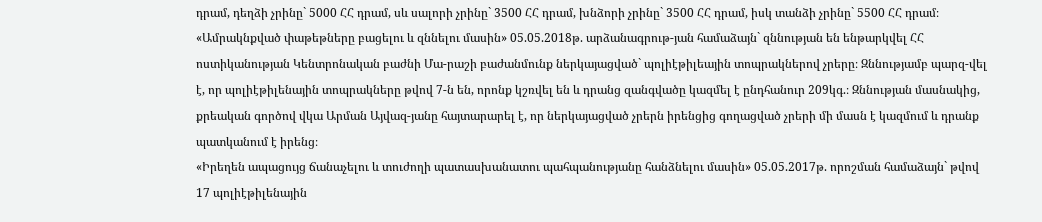դրամ, դեղձի չրինը` 5000 ՀՀ դրամ, սև սալորի չրինը` 3500 ՀՀ դրամ, խնձորի չրինը` 3500 ՀՀ դրամ, իսկ տանձի չրինը` 5500 ՀՀ դրամ։
«Ամրակնքված փաթեթները բացելու և զննելու մասին» 05.05.2018թ. արձանագրութ-յան համաձայն` զննության են ենթարկվել ՀՀ ոստիկանության Կենտրոնական բաժնի Մա-րաշի բաժանմունք ներկայացված` պոլիէթիլեային տոպրակներով չրերը։ Զննությամբ պարզ-վել է, որ պոլիէթիլենային տոպրակները թվով 7-ն են, որոնք կշռվել են և դրանց զանգվածը կազմել է ընդհանուր 209կգ.։ Զննության մասնակից, քրեական գործով վկա Արման Այվազ-յանը հայտարարել է, որ ներկայացված չրերն իրենցից գողացված չրերի մի մասն է կազմում և դրանք պատկանում է իրենց։
«Իրեղեն ապացույց ճանաչելու և տուժողի պատասխանատու պահպանությանը հանձնելու մասին» 05.05.2017թ. որոշման համաձայն` թվով 17 պոլիէթիլենային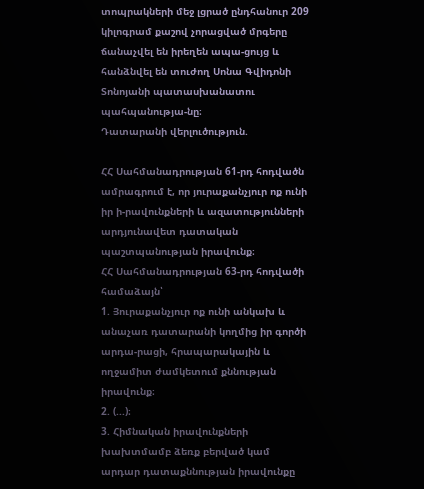տոպրակների մեջ լցրած ընդհանուր 209 կիլոգրամ քաշով չորացված մրգերը ճանաչվել են իրեղեն ապա-ցույց և հանձնվել են տուժող Սոնա Գվիդոնի Տոնոյանի պատասխանատու պահպանությա-նը։
Դատարանի վերլուծություն.

ՀՀ Սահմանադրության 61-րդ հոդվածն ամրագրում է, որ յուրաքանչյուր ոք ունի իր ի-րավունքների և ազատությունների արդյունավետ դատական պաշտպանության իրավունք։
ՀՀ Սահմանադրության 63-րդ հոդվածի համաձայն՝
1. Յուրաքանչյուր ոք ունի անկախ և անաչառ դատարանի կողմից իր գործի արդա-րացի, հրապարակային և ողջամիտ ժամկետում քննության իրավունք։
2. (...)։
3. Հիմնական իրավունքների խախտմամբ ձեռք բերված կամ արդար դատաքննության իրավունքը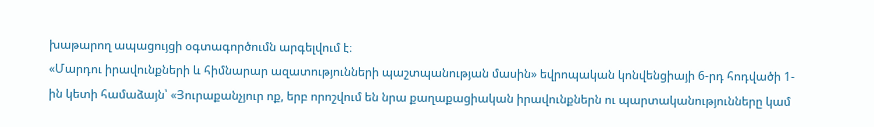խաթարող ապացույցի օգտագործումն արգելվում է։
«Մարդու իրավունքների և հիմնարար ազատությունների պաշտպանության մասին» եվրոպական կոնվենցիայի 6-րդ հոդվածի 1-ին կետի համաձայն՝ «Յուրաքանչյուր ոք, երբ որոշվում են նրա քաղաքացիական իրավունքներն ու պարտականությունները կամ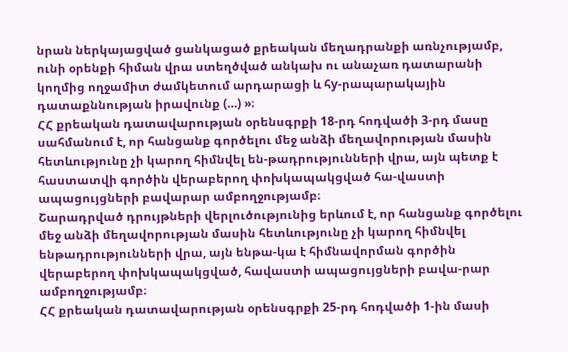նրան ներկայացված ցանկացած քրեական մեղադրանքի առնչությամբ, ունի օրենքի հիման վրա ստեղծված անկախ ու անաչառ դատարանի կողմից ողջամիտ ժամկետում արդարացի և հy-րապարակային դատաքննության իրավունք (…) »։
ՀՀ քրեական դատավարության օրենսգրքի 18-րդ հոդվածի 3-րդ մասը սահմանում է, որ հանցանք գործելու մեջ անձի մեղավորության մասին հետևությունը չի կարող հիմնվել են-թադրությունների վրա, այն պետք է հաստատվի գործին վերաբերող փոխկապակցված հա-վաստի ապացույցների բավարար ամբողջությամբ։
Շարադրված դրույթների վերլուծությունից երևում է, որ հանցանք գործելու մեջ անձի մեղավորության մասին հետևությունը չի կարող հիմնվել ենթադրությունների վրա, այն ենթա-կա է հիմնավորման գործին վերաբերող փոխկապակցված, հավաստի ապացույցների բավա-րար ամբողջությամբ։
ՀՀ քրեական դատավարության օրենսգրքի 25-րդ հոդվածի 1-ին մասի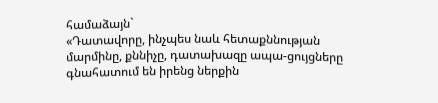համաձայն`
«Դատավորը, ինչպես նաև հետաքննության մարմինը, քննիչը, դատախազը ապա-ցույցները գնահատում են իրենց ներքին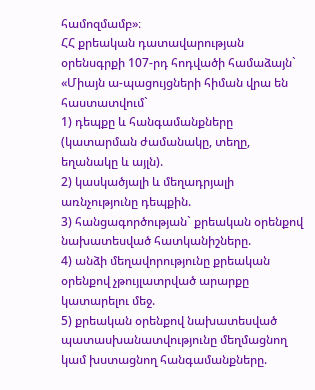համոզմամբ»։
ՀՀ քրեական դատավարության օրենսգրքի 107-րդ հոդվածի համաձայն` «Միայն ա-պացույցների հիման վրա են հաստատվում`
1) դեպքը և հանգամանքները (կատարման ժամանակը, տեղը, եղանակը և այլն).
2) կասկածյալի և մեղադրյալի առնչությունը դեպքին.
3) հանցագործության` քրեական օրենքով նախատեսված հատկանիշները.
4) անձի մեղավորությունը քրեական օրենքով չթույլատրված արարքը կատարելու մեջ.
5) քրեական օրենքով նախատեսված պատասխանատվությունը մեղմացնող կամ խստացնող հանգամանքները.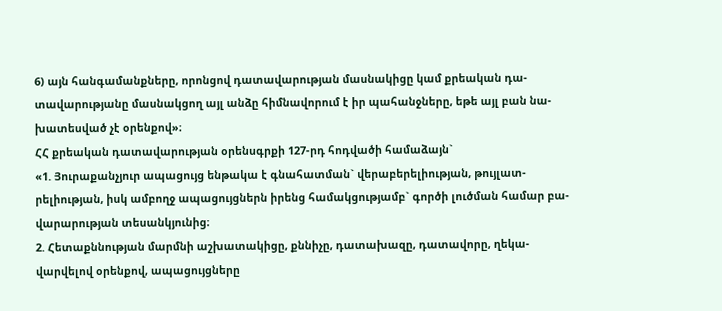6) այն հանգամանքները, որոնցով դատավարության մասնակիցը կամ քրեական դա-տավարությանը մասնակցող այլ անձը հիմնավորում է իր պահանջները, եթե այլ բան նա-խատեսված չէ օրենքով»։
ՀՀ քրեական դատավարության օրենսգրքի 127-րդ հոդվածի համաձայն`
«1. Յուրաքանչյուր ապացույց ենթակա է գնահատման` վերաբերելիության, թույլատ-րելիության, իսկ ամբողջ ապացույցներն իրենց համակցությամբ` գործի լուծման համար բա-վարարության տեսանկյունից։
2. Հետաքննության մարմնի աշխատակիցը, քննիչը, դատախազը, դատավորը, ղեկա-վարվելով օրենքով, ապացույցները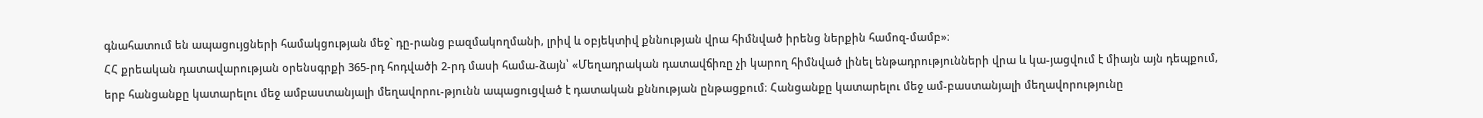գնահատում են ապացույցների համակցության մեջ` դը-րանց բազմակողմանի, լրիվ և օբյեկտիվ քննության վրա հիմնված իրենց ներքին համոզ-մամբ»։
ՀՀ քրեական դատավարության օրենսգրքի 365-րդ հոդվածի 2-րդ մասի համա-ձայն՝ «Մեղադրական դատավճիռը չի կարող հիմնված լինել ենթադրությունների վրա և կա-յացվում է միայն այն դեպքում, երբ հանցանքը կատարելու մեջ ամբաստանյալի մեղավորու-թյունն ապացուցված է դատական քննության ընթացքում։ Հանցանքը կատարելու մեջ ամ-բաստանյալի մեղավորությունը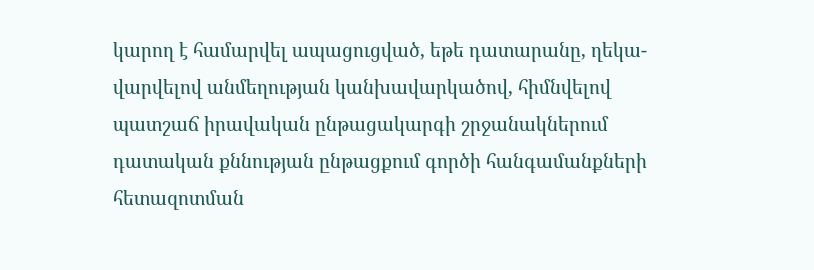կարող է համարվել ապացուցված, եթե դատարանը, ղեկա-վարվելով անմեղության կանխավարկածով, հիմնվելով պատշաճ իրավական ընթացակարգի շրջանակներում դատական քննության ընթացքում գործի հանգամանքների հետազոտման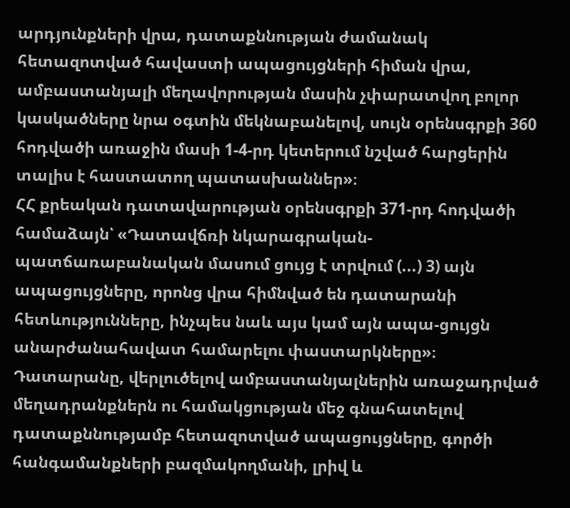արդյունքների վրա, դատաքննության ժամանակ հետազոտված հավաստի ապացույցների հիման վրա, ամբաստանյալի մեղավորության մասին չփարատվող բոլոր կասկածները նրա օգտին մեկնաբանելով, սույն օրենսգրքի 360 հոդվածի առաջին մասի 1-4-րդ կետերում նշված հարցերին տալիս է հաստատող պատասխաններ»։
ՀՀ քրեական դատավարության օրենսգրքի 371-րդ հոդվածի համաձայն՝ «Դատավճռի նկարագրական-պատճառաբանական մասում ցույց է տրվում (...) 3) այն ապացույցները, որոնց վրա հիմնված են դատարանի հետևությունները, ինչպես նաև այս կամ այն ապա-ցույցն անարժանահավատ համարելու փաստարկները»։
Դատարանը, վերլուծելով ամբաստանյալներին առաջադրված մեղադրանքներն ու համակցության մեջ գնահատելով դատաքննությամբ հետազոտված ապացույցները, գործի հանգամանքների բազմակողմանի, լրիվ և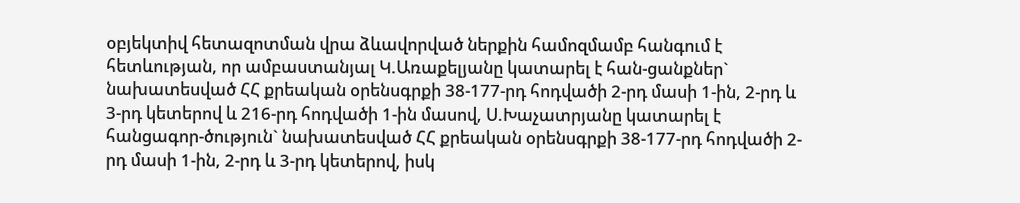օբյեկտիվ հետազոտման վրա ձևավորված ներքին համոզմամբ հանգում է հետևության, որ ամբաստանյալ Կ.Առաքելյանը կատարել է հան-ցանքներ` նախատեսված ՀՀ քրեական օրենսգրքի 38-177-րդ հոդվածի 2-րդ մասի 1-ին, 2-րդ և 3-րդ կետերով և 216-րդ հոդվածի 1-ին մասով, Ս.Խաչատրյանը կատարել է հանցագոր-ծություն` նախատեսված ՀՀ քրեական օրենսգրքի 38-177-րդ հոդվածի 2-րդ մասի 1-ին, 2-րդ և 3-րդ կետերով, իսկ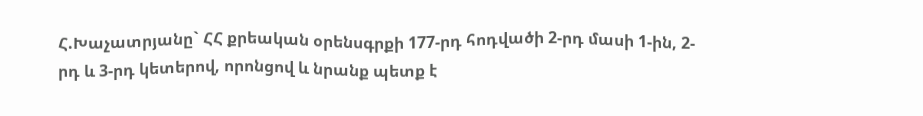Հ.Խաչատրյանը` ՀՀ քրեական օրենսգրքի 177-րդ հոդվածի 2-րդ մասի 1-ին, 2-րդ և 3-րդ կետերով, որոնցով և նրանք պետք է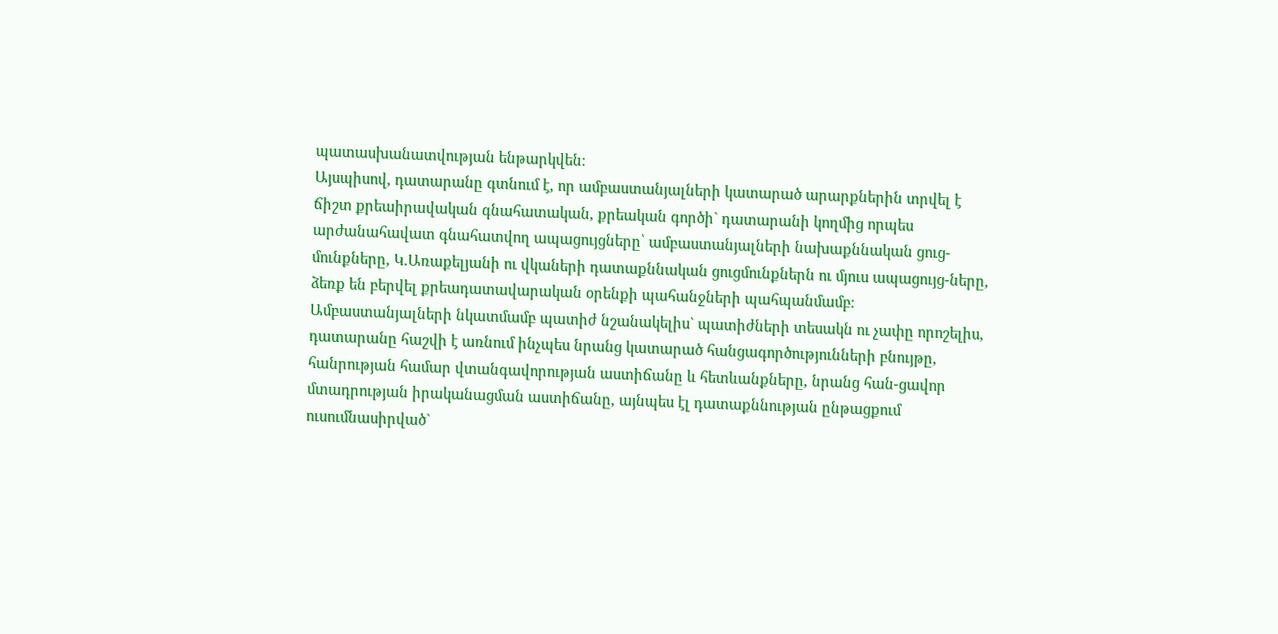պատասխանատվության ենթարկվեն։
Այսպիսով, դատարանը գտնում է, որ ամբաստանյալների կատարած արարքներին տրվել է ճիշտ քրեաիրավական գնահատական, քրեական գործի` դատարանի կողմից որպես արժանահավատ գնահատվող ապացույցները՝ ամբաստանյալների նախաքննական ցուց-մունքները, Կ.Առաքելյանի ու վկաների դատաքննական ցուցմունքներն ու մյուս ապացույց-ները, ձեռք են բերվել քրեադատավարական օրենքի պահանջների պահպանմամբ։
Ամբաստանյալների նկատմամբ պատիժ նշանակելիս` պատիժների տեսակն ու չափը որոշելիս, դատարանը հաշվի է առնում ինչպես նրանց կատարած հանցագործությունների բնույթը, հանրության համար վտանգավորության աստիճանը և հետևանքները, նրանց հան-ցավոր մտադրության իրականացման աստիճանը, այնպես էլ դատաքննության ընթացքում ուսումնասիրված`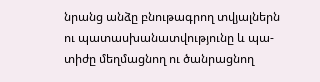նրանց անձը բնութագրող տվյալներն ու պատասխանատվությունը և պա-տիժը մեղմացնող ու ծանրացնող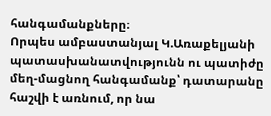հանգամանքները։
Որպես ամբաստանյալ Կ.Առաքելյանի պատասխանատվությունն ու պատիժը մեղ-մացնող հանգամանք՝ դատարանը հաշվի է առնում, որ նա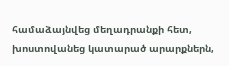համաձայնվեց մեղադրանքի հետ, խոստովանեց կատարած արարքներն,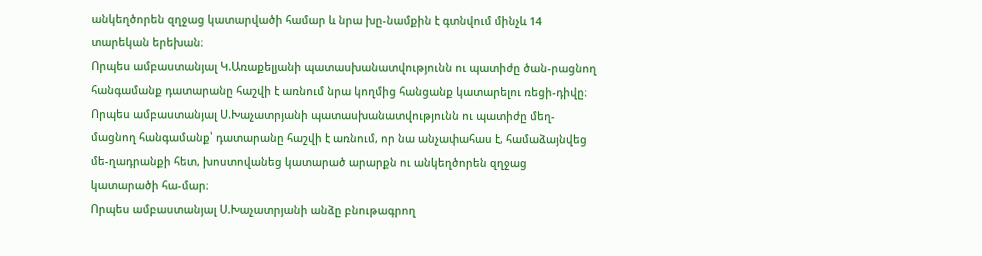անկեղծորեն զղջաց կատարվածի համար և նրա խը-նամքին է գտնվում մինչև 14 տարեկան երեխան։
Որպես ամբաստանյալ Կ.Առաքելյանի պատասխանատվությունն ու պատիժը ծան-րացնող հանգամանք դատարանը հաշվի է առնում նրա կողմից հանցանք կատարելու ռեցի-դիվը։
Որպես ամբաստանյալ Ս.Խաչատրյանի պատասխանատվությունն ու պատիժը մեղ-մացնող հանգամանք՝ դատարանը հաշվի է առնում, որ նա անչափահաս է, համաձայնվեց մե-ղադրանքի հետ, խոստովանեց կատարած արարքն ու անկեղծորեն զղջաց կատարածի հա-մար։
Որպես ամբաստանյալ Ս.Խաչատրյանի անձը բնութագրող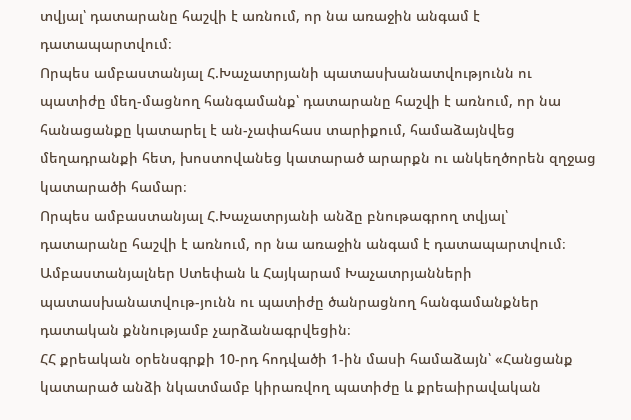տվյալ՝ դատարանը հաշվի է առնում, որ նա առաջին անգամ է դատապարտվում։
Որպես ամբաստանյալ Հ.Խաչատրյանի պատասխանատվությունն ու պատիժը մեղ-մացնող հանգամանք՝ դատարանը հաշվի է առնում, որ նա հանացանքը կատարել է ան-չափահաս տարիքում, համաձայնվեց մեղադրանքի հետ, խոստովանեց կատարած արարքն ու անկեղծորեն զղջաց կատարածի համար։
Որպես ամբաստանյալ Հ.Խաչատրյանի անձը բնութագրող տվյալ՝ դատարանը հաշվի է առնում, որ նա առաջին անգամ է դատապարտվում։
Ամբաստանյալներ Ստեփան և Հայկարամ Խաչատրյանների պատասխանատվութ-յունն ու պատիժը ծանրացնող հանգամանքներ դատական քննությամբ չարձանագրվեցին։
ՀՀ քրեական օրենսգրքի 10-րդ հոդվածի 1-ին մասի համաձայն՝ «Հանցանք կատարած անձի նկատմամբ կիրառվող պատիժը և քրեաիրավական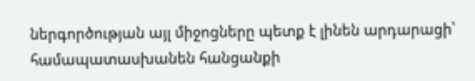ներգործության այլ միջոցները պետք է լինեն արդարացի՝ համապատասխանեն հանցանքի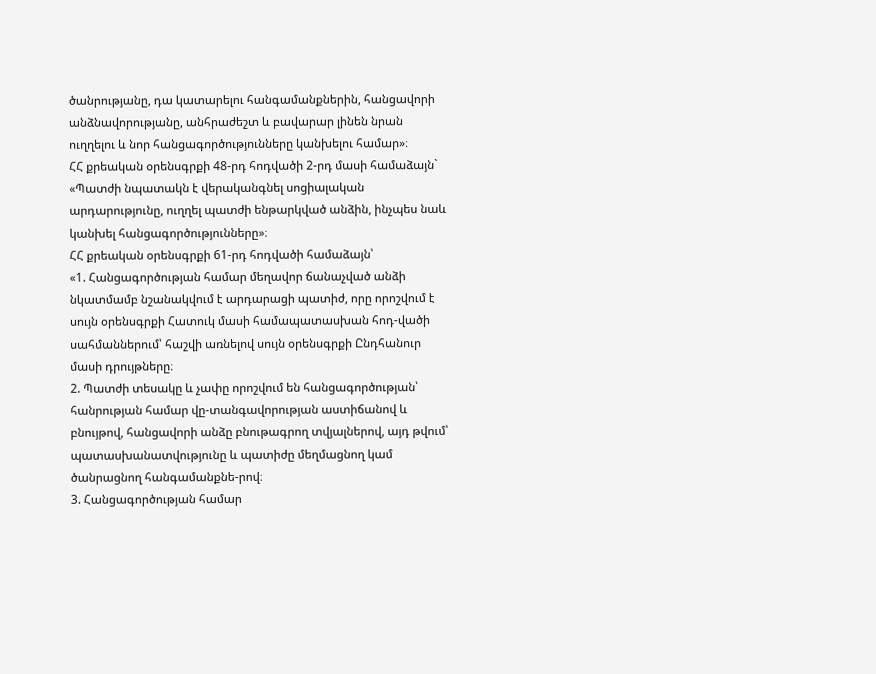ծանրությանը, դա կատարելու հանգամանքներին, հանցավորի անձնավորությանը, անհրաժեշտ և բավարար լինեն նրան ուղղելու և նոր հանցագործությունները կանխելու համար»։
ՀՀ քրեական օրենսգրքի 48-րդ հոդվածի 2-րդ մասի համաձայն` «Պատժի նպատակն է վերականգնել սոցիալական արդարությունը, ուղղել պատժի ենթարկված անձին, ինչպես նաև կանխել հանցագործությունները»։
ՀՀ քրեական օրենսգրքի 61-րդ հոդվածի համաձայն՝
«1. Հանցագործության համար մեղավոր ճանաչված անձի նկատմամբ նշանակվում է արդարացի պատիժ, որը որոշվում է սույն օրենսգրքի Հատուկ մասի համապատասխան հոդ-վածի սահմաններում՝ հաշվի առնելով սույն օրենսգրքի Ընդհանուր մասի դրույթները։
2. Պատժի տեսակը և չափը որոշվում են հանցագործության՝ հանրության համար վը-տանգավորության աստիճանով և բնույթով, հանցավորի անձը բնութագրող տվյալներով, այդ թվում՝ պատասխանատվությունը և պատիժը մեղմացնող կամ ծանրացնող հանգամանքնե-րով։
3. Հանցագործության համար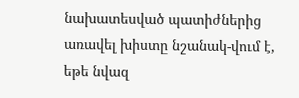նախատեսված պատիժներից առավել խիստը նշանակ-վում է, եթե նվազ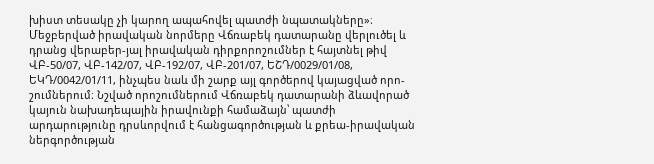խիստ տեսակը չի կարող ապահովել պատժի նպատակները»։
Մեջբերված իրավական նորմերը Վճռաբեկ դատարանը վերլուծել և դրանց վերաբեր-յալ իրավական դիրքորոշումներ է հայտնել թիվ ՎԲ-50/07, ՎԲ-142/07, ՎԲ-192/07, ՎԲ-201/07, ԵՇԴ/0029/01/08, ԵԿԴ/0042/01/11, ինչպես նաև մի շարք այլ գործերով կայացված որո-շումներում։ Նշված որոշումներում Վճռաբեկ դատարանի ձևավորած կայուն նախադեպային իրավունքի համաձայն՝ պատժի արդարությունը դրսևորվում է հանցագործության և քրեա-իրավական ներգործության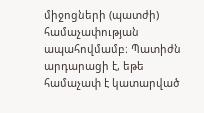միջոցների (պատժի) համաչափության ապահովմամբ։ Պատիժն արդարացի է, եթե համաչափ է կատարված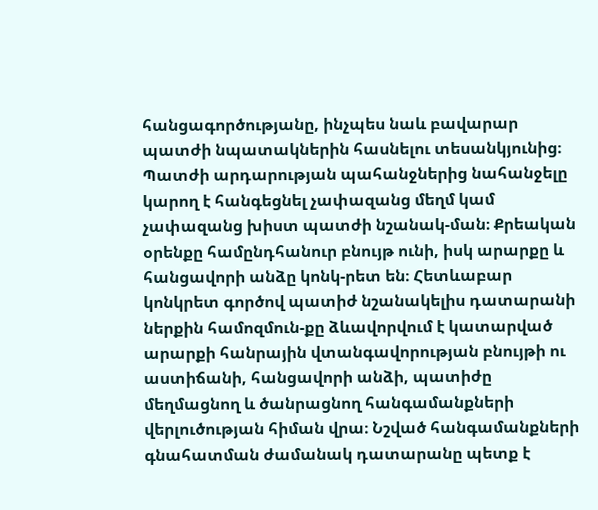հանցագործությանը, ինչպես նաև բավարար պատժի նպատակներին հասնելու տեսանկյունից։ Պատժի արդարության պահանջներից նահանջելը կարող է հանգեցնել չափազանց մեղմ կամ չափազանց խիստ պատժի նշանակ-ման։ Քրեական օրենքը համընդհանուր բնույթ ունի, իսկ արարքը և հանցավորի անձը կոնկ-րետ են։ Հետևաբար կոնկրետ գործով պատիժ նշանակելիս դատարանի ներքին համոզմուն-քը ձևավորվում է կատարված արարքի հանրային վտանգավորության բնույթի ու աստիճանի, հանցավորի անձի, պատիժը մեղմացնող և ծանրացնող հանգամանքների վերլուծության հիման վրա։ Նշված հանգամանքների գնահատման ժամանակ դատարանը պետք է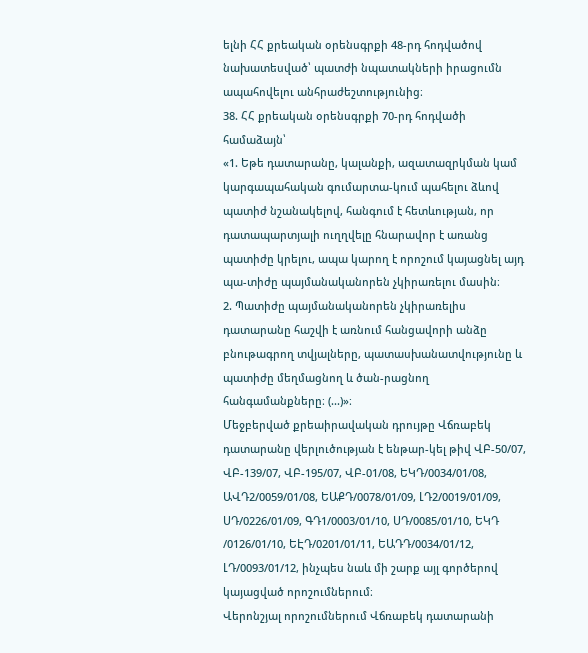ելնի ՀՀ քրեական օրենսգրքի 48-րդ հոդվածով նախատեսված՝ պատժի նպատակների իրացումն ապահովելու անհրաժեշտությունից։
38. ՀՀ քրեական օրենսգրքի 70-րդ հոդվածի համաձայն՝
«1. Եթե դատարանը, կալանքի, ազատազրկման կամ կարգապահական գումարտա-կում պահելու ձևով պատիժ նշանակելով, հանգում է հետևության, որ դատապարտյալի ուղղվելը հնարավոր է առանց պատիժը կրելու, ապա կարող է որոշում կայացնել այդ պա-տիժը պայմանականորեն չկիրառելու մասին։
2. Պատիժը պայմանականորեն չկիրառելիս դատարանը հաշվի է առնում հանցավորի անձը բնութագրող տվյալները, պատասխանատվությունը և պատիժը մեղմացնող և ծան-րացնող հանգամանքները։ (...)»։
Մեջբերված քրեաիրավական դրույթը Վճռաբեկ դատարանը վերլուծության է ենթար-կել թիվ ՎԲ-50/07, ՎԲ-139/07, ՎԲ-195/07, ՎԲ-01/08, ԵԿԴ/0034/01/08, ԱՎԴ2/0059/01/08, ԵԱՔԴ/0078/01/09, ԼԴ2/0019/01/09, ՍԴ/0226/01/09, ԳԴ1/0003/01/10, ՍԴ/0085/01/10, ԵԿԴ /0126/01/10, ԵԷԴ/0201/01/11, ԵԱԴԴ/0034/01/12, ԼԴ/0093/01/12, ինչպես նաև մի շարք այլ գործերով կայացված որոշումներում։
Վերոնշյալ որոշումներում Վճռաբեկ դատարանի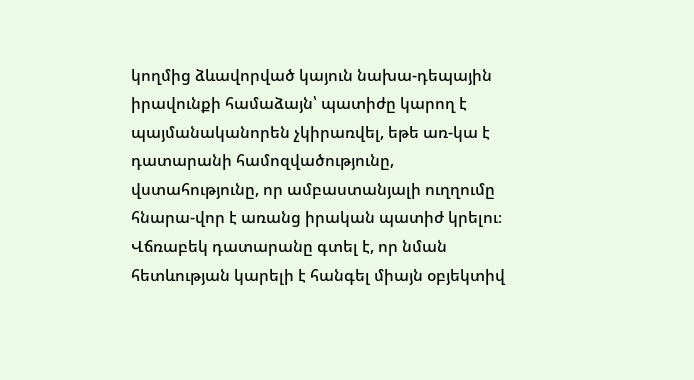կողմից ձևավորված կայուն նախա-դեպային իրավունքի համաձայն՝ պատիժը կարող է պայմանականորեն չկիրառվել, եթե առ-կա է դատարանի համոզվածությունը, վստահությունը, որ ամբաստանյալի ուղղումը հնարա-վոր է առանց իրական պատիժ կրելու։ Վճռաբեկ դատարանը գտել է, որ նման հետևության կարելի է հանգել միայն օբյեկտիվ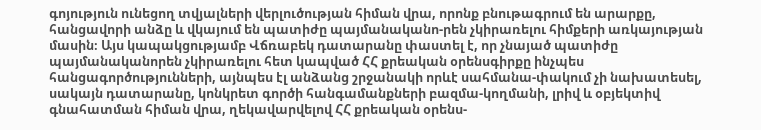գոյություն ունեցող տվյալների վերլուծության հիման վրա, որոնք բնութագրում են արարքը, հանցավորի անձը և վկայում են պատիժը պայմանականո-րեն չկիրառելու հիմքերի առկայության մասին։ Այս կապակցությամբ Վճռաբեկ դատարանը փաստել է, որ չնայած պատիժը պայմանականորեն չկիրառելու հետ կապված ՀՀ քրեական օրենսգիրքը ինչպես հանցագործությունների, այնպես էլ անձանց շրջանակի որևէ սահմանա-փակում չի նախատեսել, սակայն դատարանը, կոնկրետ գործի հանգամանքների բազմա-կողմանի, լրիվ և օբյեկտիվ գնահատման հիման վրա, ղեկավարվելով ՀՀ քրեական օրենս-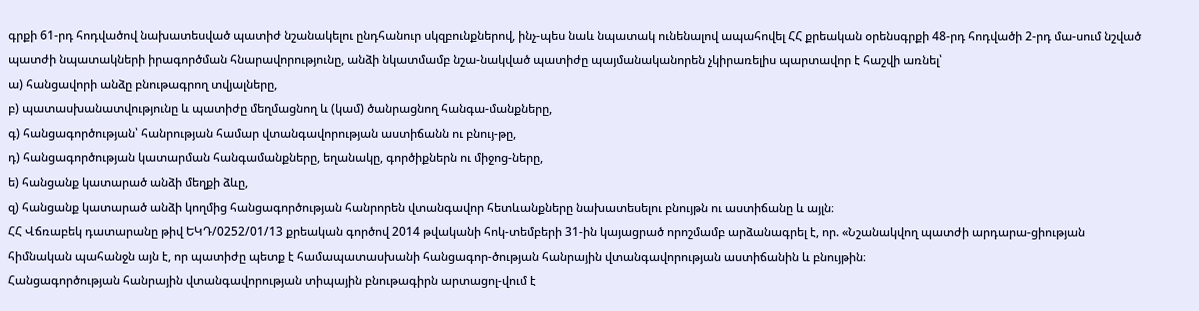գրքի 61-րդ հոդվածով նախատեսված պատիժ նշանակելու ընդհանուր սկզբունքներով, ինչ-պես նաև նպատակ ունենալով ապահովել ՀՀ քրեական օրենսգրքի 48-րդ հոդվածի 2-րդ մա-սում նշված պատժի նպատակների իրագործման հնարավորությունը, անձի նկատմամբ նշա-նակված պատիժը պայմանականորեն չկիրառելիս պարտավոր է հաշվի առնել՝
ա) հանցավորի անձը բնութագրող տվյալները,
բ) պատասխանատվությունը և պատիժը մեղմացնող և (կամ) ծանրացնող հանգա-մանքները,
գ) հանցագործության՝ հանրության համար վտանգավորության աստիճանն ու բնույ-թը,
դ) հանցագործության կատարման հանգամանքները, եղանակը, գործիքներն ու միջոց-ները,
ե) հանցանք կատարած անձի մեղքի ձևը,
զ) հանցանք կատարած անձի կողմից հանցագործության հանրորեն վտանգավոր հետևանքները նախատեսելու բնույթն ու աստիճանը և այլն։
ՀՀ Վճռաբեկ դատարանը թիվ ԵԿԴ/0252/01/13 քրեական գործով 2014 թվականի հոկ-տեմբերի 31-ին կայացրած որոշմամբ արձանագրել է, որ. «Նշանակվող պատժի արդարա-ցիության հիմնական պահանջն այն է, որ պատիժը պետք է համապատասխանի հանցագոր-ծության հանրային վտանգավորության աստիճանին և բնույթին։
Հանցագործության հանրային վտանգավորության տիպային բնութագիրն արտացոլ-վում է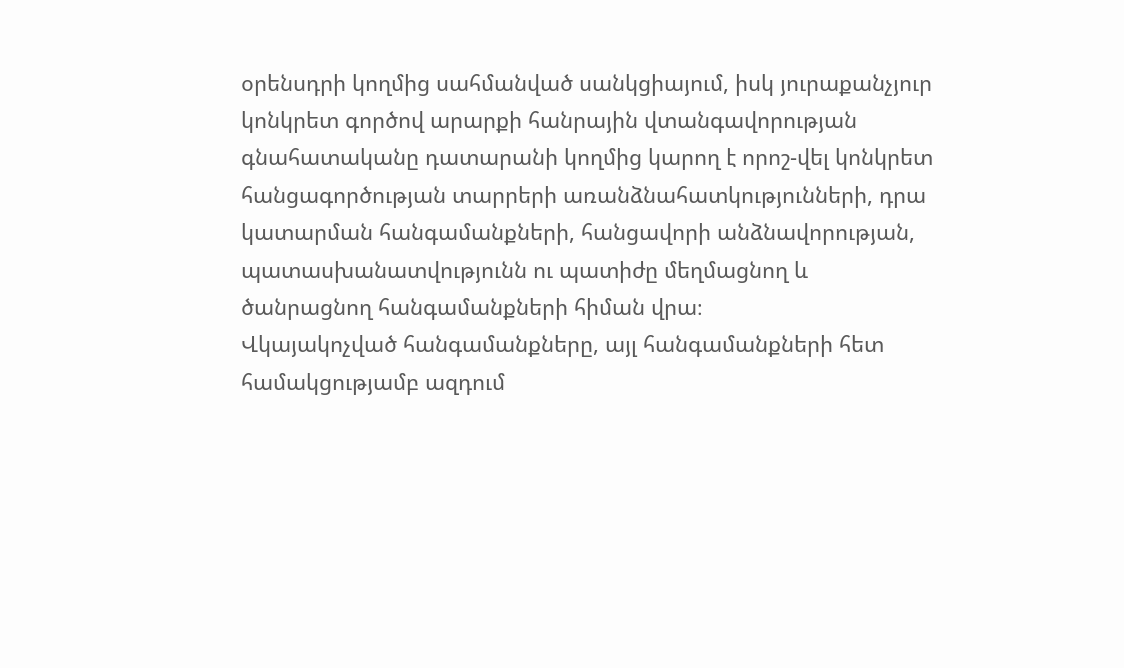օրենսդրի կողմից սահմանված սանկցիայում, իսկ յուրաքանչյուր կոնկրետ գործով արարքի հանրային վտանգավորության գնահատականը դատարանի կողմից կարող է որոշ-վել կոնկրետ հանցագործության տարրերի առանձնահատկությունների, դրա կատարման հանգամանքների, հանցավորի անձնավորության, պատասխանատվությունն ու պատիժը մեղմացնող և ծանրացնող հանգամանքների հիման վրա։
Վկայակոչված հանգամանքները, այլ հանգամանքների հետ համակցությամբ ազդում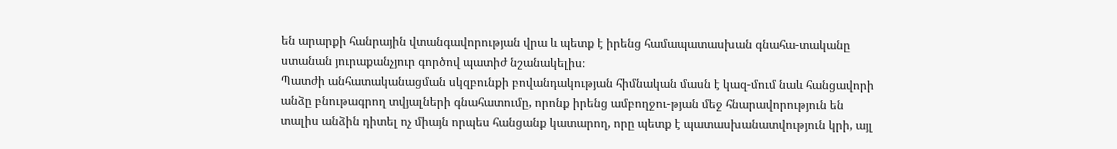են արարքի հանրային վտանգավորության վրա և պետք է իրենց համապատասխան գնահա-տականը ստանան յուրաքանչյուր գործով պատիժ նշանակելիս։
Պատժի անհատականացման սկզբունքի բովանդակության հիմնական մասն է կազ-մում նաև հանցավորի անձը բնութագրող տվյալների գնահատումը, որոնք իրենց ամբողջու-թյան մեջ հնարավորություն են տալիս անձին դիտել ոչ միայն որպես հանցանք կատարող, որը պետք է պատասխանատվություն կրի, այլ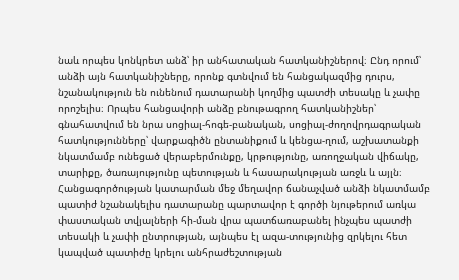նաև որպես կոնկրետ անձ՝ իր անհատական հատկանիշներով։ Ընդ որում՝ անձի այն հատկանիշները, որոնք գտնվում են հանցակազմից դուրս, նշանակություն են ունենում դատարանի կողմից պատժի տեսակը և չափը որոշելիս։ Որպես հանցավորի անձը բնութագրող հատկանիշներ՝ գնահատվում են նրա սոցիալ-հոգե-բանական, սոցիալ-ժողովրդագրական հատկությունները՝ վարքագիծն ընտանիքում և կենցա-ղում, աշխատանքի նկատմամբ ունեցած վերաբերմունքը, կրթությունը, առողջական վիճակը, տարիքը, ծառայությունը պետության և հասարակության առջև և այլն։
Հանցագործության կատարման մեջ մեղավոր ճանաչված անձի նկատմամբ պատիժ նշանակելիս դատարանը պարտավոր է գործի նյութերում առկա փաստական տվյալների հի-ման վրա պատճառաբանել ինչպես պատժի տեսակի և չափի ընտրության, այնպես էլ ազա-տությունից զրկելու հետ կապված պատիժը կրելու անհրաժեշտության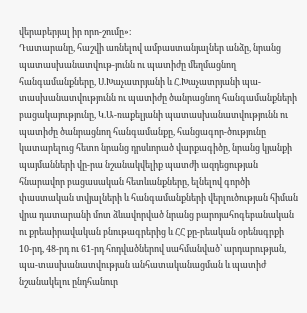վերաբերյալ իր որո-շումը»։
Դատարանը, հաշվի առնելով ամբաստանյալներ անձը, նրանց պատասխանատվութ-յունն ու պատիժը մեղմացնող հանգամանքները, Ս.Խաչատրյանի և Հ.Խաչատրյանի պա-տասխանատվությունն ու պատիժը ծանրացնող հանգամանքների բացակայությունը, Կ.Ա-ռաքելյանի պատասխանատվությունն ու պատիժը ծանրացնող հանգամանքը, հանցագոր-ծությունը կատարելուց հետո նրանց դրսևորած վարքագիծը, նրանց կյանքի պայմանների վը-րա նշանակվելիք պատժի ազդեցության հնարավոր բացասական հետևանքները, ելնելով գործի փաստական տվյալների և հանգամանքների վերլուծության հիման վրա դատարանի մոտ ձևավորված նրանց բարոյահոգեբանական ու քրեաիրավական բնութագրերից և ՀՀ քը-րեական օրենսգրքի 10-րդ, 48-րդ ու 61-րդ հոդվածներով սահմանված՝ արդարության, պա-տասխանատվության անհատականացման և պատիժ նշանակելու ընդհանուր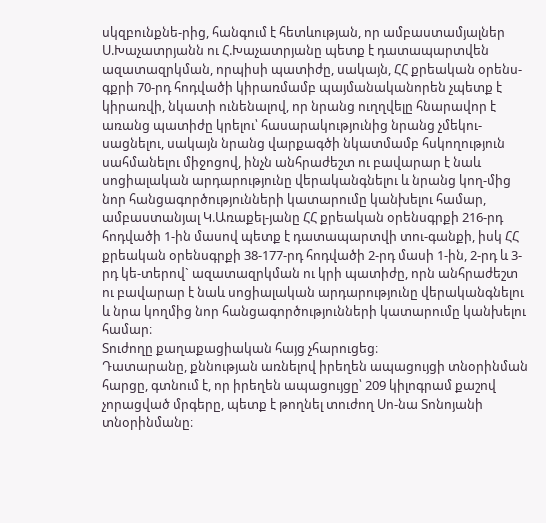սկզբունքնե-րից, հանգում է հետևության, որ ամբաստամյալներ Ս.Խաչատրյանն ու Հ.Խաչատրյանը պետք է դատապարտվեն ազատազրկման, որպիսի պատիժը, սակայն, ՀՀ քրեական օրենս-գքրի 70-րդ հոդվածի կիրառմամբ պայմանականորեն չպետք է կիրառվի, նկատի ունենալով, որ նրանց ուղղվելը հնարավոր է առանց պատիժը կրելու՝ հասարակությունից նրանց չմեկու-սացնելու, սակայն նրանց վարքագծի նկատմամբ հսկողություն սահմանելու միջոցով, ինչն անհրաժեշտ ու բավարար է նաև սոցիալական արդարությունը վերականգնելու և նրանց կող-մից նոր հանցագործությունների կատարումը կանխելու համար, ամբաստանյալ Կ.Առաքել-յանը ՀՀ քրեական օրենսգրքի 216-րդ հոդվածի 1-ին մասով պետք է դատապարտվի տու-գանքի, իսկ ՀՀ քրեական օրենսգրքի 38-177-րդ հոդվածի 2-րդ մասի 1-ին, 2-րդ և 3-րդ կե-տերով` ազատազրկման ու կրի պատիժը, որն անհրաժեշտ ու բավարար է նաև սոցիալական արդարությունը վերականգնելու և նրա կողմից նոր հանցագործությունների կատարումը կանխելու համար։
Տուժողը քաղաքացիական հայց չհարուցեց։
Դատարանը, քննության առնելով իրեղեն ապացույցի տնօրինման հարցը, գտնում է, որ իրեղեն ապացույցը՝ 209 կիլոգրամ քաշով չորացված մրգերը, պետք է թողնել տուժող Սո-նա Տոնոյանի տնօրինմանը։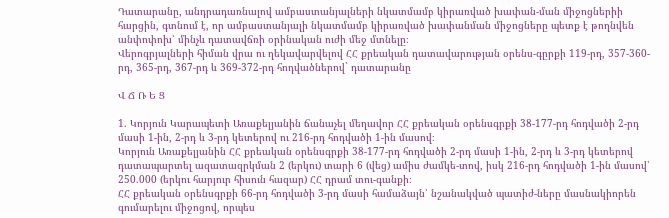Դատարանը, անդրադառնալով ամբաստանյալների նկատմամբ կիրառված խափան-ման միջոցներիի հարցին, գտնում է, որ ամբաստանյալի նկատմամբ կիրառված խափանման միջոցները պետք է թողնվեն անփոփոխ՝ մինչև դատավճռի օրինական ուժի մեջ մտնելը։
Վերոգրյալների հիման վրա ու ղեկավարվելով ՀՀ քրեական դատավարության օրենս-գըրքի 119-րդ, 357-360-րդ, 365-րդ, 367-րդ և 369-372-րդ հոդվածներով` դատարանը

Վ Ճ Ռ Ե Ց

1. Կորյուն Կարապետի Առաքելյանին ճանաչել մեղավոր ՀՀ քրեական օրենսգրքի 38-177-րդ հոդվածի 2-րդ մասի 1-ին, 2-րդ և 3-րդ կետերով ու 216-րդ հոդվածի 1-ին մասով։
Կորյուն Առաքելյանին ՀՀ քրեական օրենսգրքի 38-177-րդ հոդվածի 2-րդ մասի 1-ին, 2-րդ և 3-րդ կետերով դատապարտել ազատազրկման 2 (երկու) տարի 6 (վեց) ամիս ժամկե-տով, իսկ 216-րդ հոդվածի 1-ին մասով՝ 250.000 (երկու հարյուր հիսուն հազար) ՀՀ դրամ տու-գանքի։
ՀՀ քրեական օրենսգրքի 66-րդ հոդվածի 3-րդ մասի համաձայն՝ նշանակված պատիժ-ները մասնակիորեն գումարելու միջոցով, որպես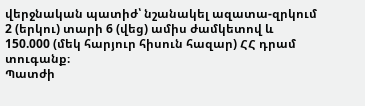վերջնական պատիժ՝ նշանակել ազատա-զրկում 2 (երկու) տարի 6 (վեց) ամիս ժամկետով և 150.000 (մեկ հարյուր հիսուն հազար) ՀՀ դրամ տուգանք։
Պատժի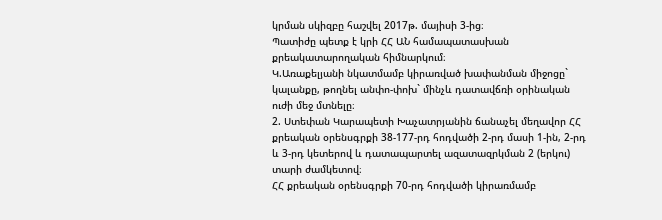կրման սկիզբը հաշվել 2017թ. մայիսի 3-ից։
Պատիժը պետք է կրի ՀՀ ԱՆ համապատասխան քրեակատարողական հիմնարկում։
Կ.Առաքելյանի նկատմամբ կիրառված խափանման միջոցը` կալանքը, թողնել անփո-փոխ` մինչև դատավճռի օրինական ուժի մեջ մտնելը։
2. Ստեփան Կարապետի Խաչատրյանին ճանաչել մեղավոր ՀՀ քրեական օրենսգրքի 38-177-րդ հոդվածի 2-րդ մասի 1-ին, 2-րդ և 3-րդ կետերով և դատապարտել ազատազրկման 2 (երկու) տարի ժամկետով։
ՀՀ քրեական օրենսգրքի 70-րդ հոդվածի կիրառմամբ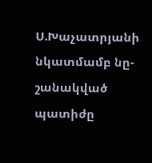Ս.Խաչատրյանի նկատմամբ նը-շանակված պատիժը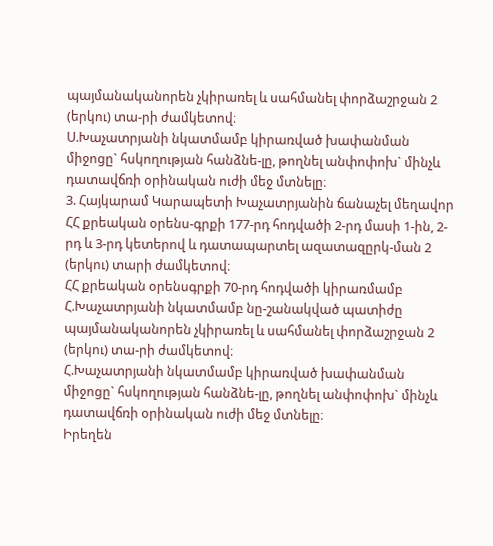պայմանականորեն չկիրառել և սահմանել փորձաշրջան 2 (երկու) տա-րի ժամկետով։
Ս.Խաչատրյանի նկատմամբ կիրառված խափանման միջոցը` հսկողության հանձնե-լը, թողնել անփոփոխ` մինչև դատավճռի օրինական ուժի մեջ մտնելը։
3. Հայկարամ Կարապետի Խաչատրյանին ճանաչել մեղավոր ՀՀ քրեական օրենս-գրքի 177-րդ հոդվածի 2-րդ մասի 1-ին, 2-րդ և 3-րդ կետերով և դատապարտել ազատազըրկ-ման 2 (երկու) տարի ժամկետով։
ՀՀ քրեական օրենսգրքի 70-րդ հոդվածի կիրառմամբ Հ.Խաչատրյանի նկատմամբ նը-շանակված պատիժը պայմանականորեն չկիրառել և սահմանել փորձաշրջան 2 (երկու) տա-րի ժամկետով։
Հ.Խաչատրյանի նկատմամբ կիրառված խափանման միջոցը` հսկողության հանձնե-լը, թողնել անփոփոխ` մինչև դատավճռի օրինական ուժի մեջ մտնելը։
Իրեղեն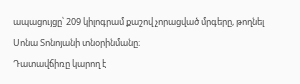ապացույցը՝ 209 կիլոգրամ քաշով չորացված մրգերը, թողնել Սոնա Տոնոյանի տնօրինմանը։
Դատավճիռը կարող է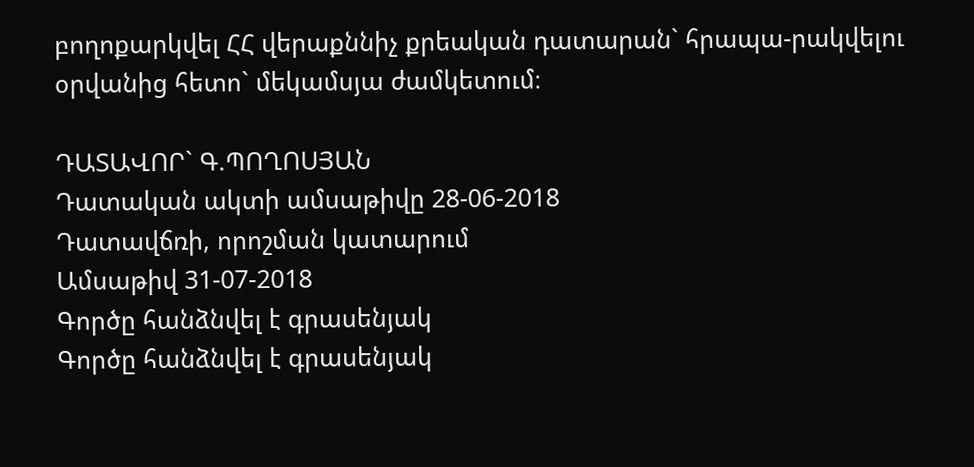բողոքարկվել ՀՀ վերաքննիչ քրեական դատարան` հրապա-րակվելու օրվանից հետո` մեկամսյա ժամկետում։

ԴԱՏԱՎՈՐ` Գ.ՊՈՂՈՍՅԱՆ
Դատական ակտի ամսաթիվը 28-06-2018
Դատավճռի, որոշման կատարում
Ամսաթիվ 31-07-2018
Գործը հանձնվել է գրասենյակ
Գործը հանձնվել է գրասենյակ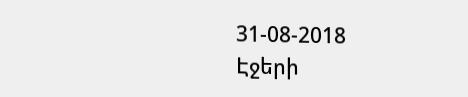31-08-2018
Էջերի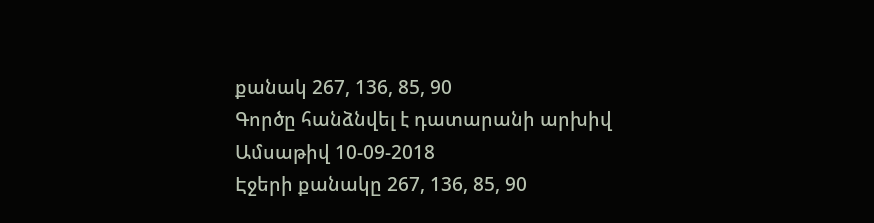քանակ 267, 136, 85, 90
Գործը հանձնվել է դատարանի արխիվ
Ամսաթիվ 10-09-2018
Էջերի քանակը 267, 136, 85, 90